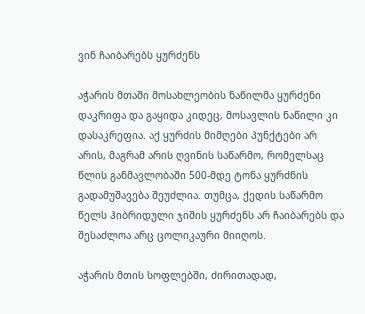ვინ ჩაიბარებს ყურძენს

აჭარის მთაში მოსახლეობის ნაწილმა ყურძენი დაკრიფა და გაყიდა კიდეც, მოსავლის ნაწილი კი დასაკრეფია. აქ ყურძის მიმღები პუნქტები არ არის, მაგრამ არის ღვინის საწარმო, რომელსაც წლის განმავლობაში 500-მდე ტონა ყურძნის გადამუშავება შეუძლია. თუმცა, ქედის საწარმო წელს ჰიბრიდული ჯიშის ყურძენს არ ჩაიბარებს და შესაძლოა არც ცოლიკაური მიიღოს.

აჭარის მთის სოფლებში, ძირითადად,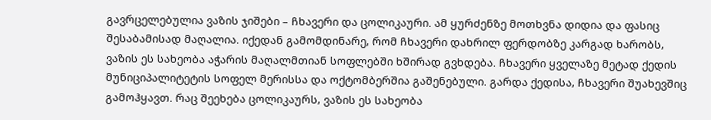გავრცელებულია ვაზის ჯიშები – ჩხავერი და ცოლიკაური. ამ ყურძენზე მოთხვნა დიდია და ფასიც შესაბამისად მაღალია. იქედან გამომდინარე, რომ ჩხავერი დახრილ ფერდობზე კარგად ხარობს, ვაზის ეს სახეობა აჭარის მაღალმთიან სოფლებში ხშირად გვხდება. ჩხავერი ყველაზე მეტად ქედის მუნიციპალიტეტის სოფელ მერისსა და ოქტომბერშია გაშენებული. გარდა ქედისა, ჩხავერი შუახევშიც გამოჰყავთ. რაც შეეხება ცოლიკაურს, ვაზის ეს სახეობა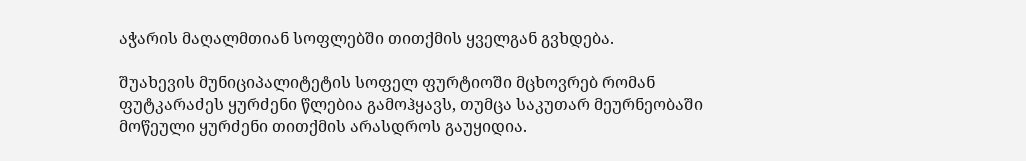აჭარის მაღალმთიან სოფლებში თითქმის ყველგან გვხდება.

შუახევის მუნიციპალიტეტის სოფელ ფურტიოში მცხოვრებ რომან ფუტკარაძეს ყურძენი წლებია გამოჰყავს, თუმცა საკუთარ მეურნეობაში მოწეული ყურძენი თითქმის არასდროს გაუყიდია.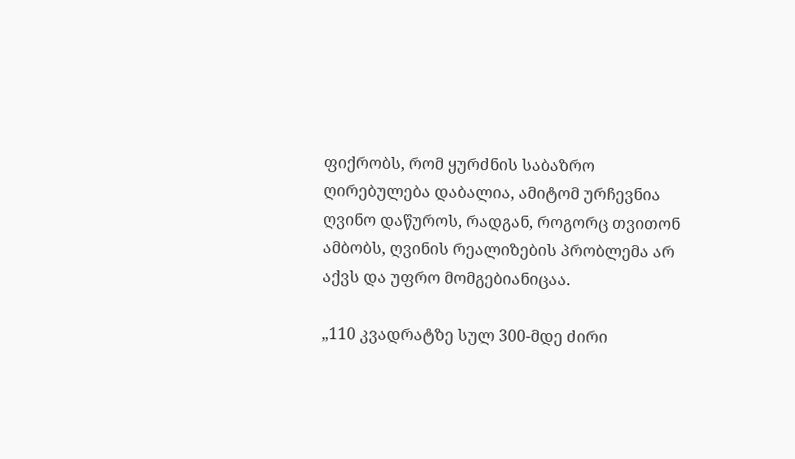ფიქრობს, რომ ყურძნის საბაზრო ღირებულება დაბალია, ამიტომ ურჩევნია ღვინო დაწუროს, რადგან, როგორც თვითონ ამბობს, ღვინის რეალიზების პრობლემა არ აქვს და უფრო მომგებიანიცაა.

„110 კვადრატზე სულ 300-მდე ძირი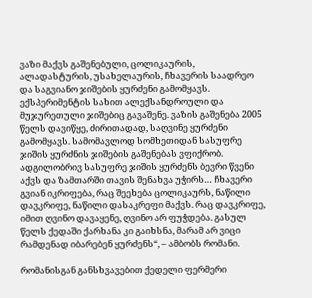ვაზი მაქვს გაშენებული, ცოლიკაურის, ალადასტურის, უსახელაურის, ჩხავერის საადრეო და საგვიანო ჯიშების ყურძენი გამომყავს. ექსპერიმენტის სახით ალექსანდროული და მუჯურეთული ჯიშებიც გავაშენე. ვაზის გაშენება 2005 წელს დავიწყე, ძირითადად, საღვინე ყურძენი გამომყავს. სამომავლოდ სომხეთიდან სასუფრე ჯიშის ყურძნის ჯიშების გაშენებას ვფიქრობ. ადგილობრივ სასუფრე ჯიშის ყურძენს ბევრი წვენი აქვს და ზამთარში თავის შენახვა უჭირს… ჩხავერი გვიან იკრიფება, რაც შეეხება ცოლიკაურს, ნაწილი დავკრიფე, ნაწილი დასაკრეფი მაქვს. რაც დავკრიფე, იმით ღვინო დავაყენე, ღვინო არ ფუჭდება. გასულ წელს ქედაში ქარხანა კი გაიხსნა, მარამ არ ვიცი რამდენად იბარებენ ყურძენს“, – ამბობს რომანი.

რომანისგან განსხვავებით ქედელი ფერმერი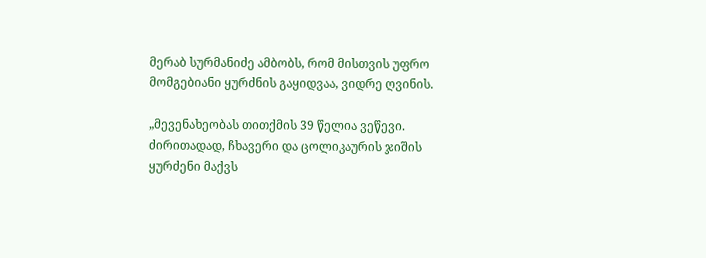მერაბ სურმანიძე ამბობს, რომ მისთვის უფრო მომგებიანი ყურძნის გაყიდვაა, ვიდრე ღვინის.

„მევენახეობას თითქმის 39 წელია ვეწევი. ძირითადად, ჩხავერი და ცოლიკაურის ჯიშის ყურძენი მაქვს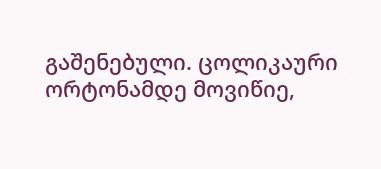გაშენებული. ცოლიკაური ორტონამდე მოვიწიე,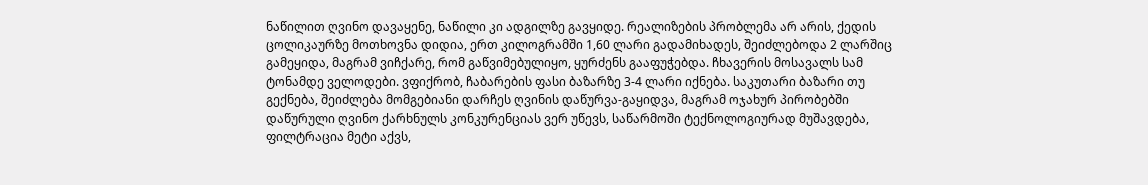ნაწილით ღვინო დავაყენე, ნაწილი კი ადგილზე გავყიდე. რეალიზების პრობლემა არ არის, ქედის ცოლიკაურზე მოთხოვნა დიდია, ერთ კილოგრამში 1,60 ლარი გადამიხადეს, შეიძლებოდა 2 ლარშიც გამეყიდა, მაგრამ ვიჩქარე, რომ გაწვიმებულიყო, ყურძენს გააფუჭებდა. ჩხავერის მოსავალს სამ ტონამდე ველოდები. ვფიქრობ, ჩაბარების ფასი ბაზარზე 3-4 ლარი იქნება. საკუთარი ბაზარი თუ გექნება, შეიძლება მომგებიანი დარჩეს ღვინის დაწურვა-გაყიდვა, მაგრამ ოჯახურ პირობებში დაწურული ღვინო ქარხნულს კონკურენციას ვერ უწევს, საწარმოში ტექნოლოგიურად მუშავდება, ფილტრაცია მეტი აქვს,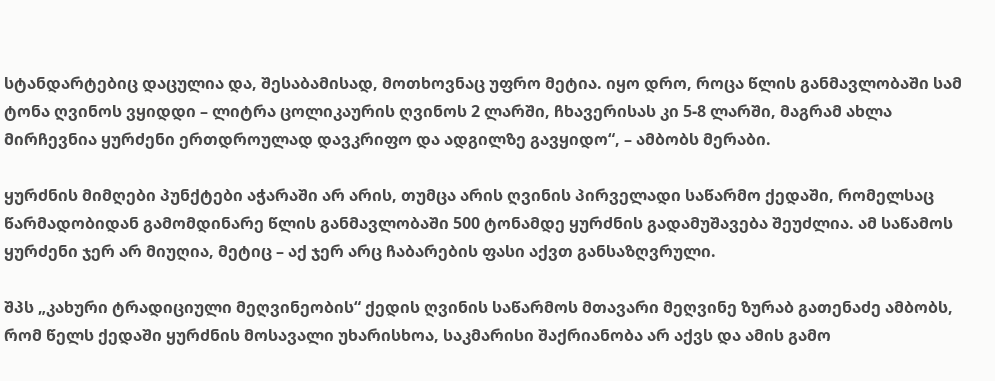სტანდარტებიც დაცულია და, შესაბამისად, მოთხოვნაც უფრო მეტია. იყო დრო, როცა წლის განმავლობაში სამ ტონა ღვინოს ვყიდდი – ლიტრა ცოლიკაურის ღვინოს 2 ლარში, ჩხავერისას კი 5-8 ლარში, მაგრამ ახლა მირჩევნია ყურძენი ერთდროულად დავკრიფო და ადგილზე გავყიდო“, – ამბობს მერაბი.

ყურძნის მიმღები პუნქტები აჭარაში არ არის, თუმცა არის ღვინის პირველადი საწარმო ქედაში, რომელსაც წარმადობიდან გამომდინარე წლის განმავლობაში 500 ტონამდე ყურძნის გადამუშავება შეუძლია. ამ საწამოს ყურძენი ჯერ არ მიუღია, მეტიც – აქ ჯერ არც ჩაბარების ფასი აქვთ განსაზღვრული.

შპს „კახური ტრადიციული მეღვინეობის“ ქედის ღვინის საწარმოს მთავარი მეღვინე ზურაბ გათენაძე ამბობს, რომ წელს ქედაში ყურძნის მოსავალი უხარისხოა, საკმარისი შაქრიანობა არ აქვს და ამის გამო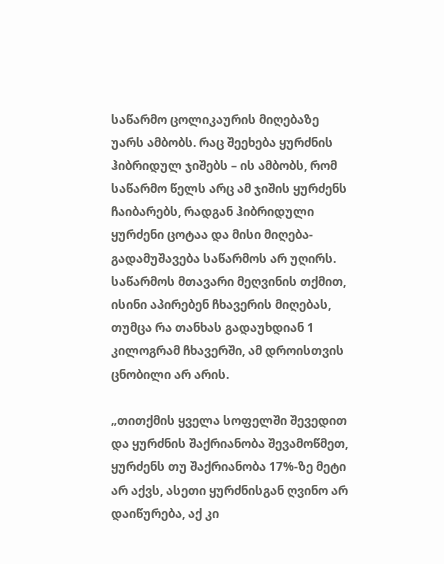საწარმო ცოლიკაურის მიღებაზე უარს ამბობს. რაც შეეხება ყურძნის ჰიბრიდულ ჯიშებს – ის ამბობს, რომ საწარმო წელს არც ამ ჯიშის ყურძენს ჩაიბარებს, რადგან ჰიბრიდული ყურძენი ცოტაა და მისი მიღება-გადამუშავება საწარმოს არ უღირს. საწარმოს მთავარი მეღვინის თქმით, ისინი აპირებენ ჩხავერის მიღებას, თუმცა რა თანხას გადაუხდიან 1 კილოგრამ ჩხავერში, ამ დროისთვის ცნობილი არ არის.

„თითქმის ყველა სოფელში შევედით და ყურძნის შაქრიანობა შევამოწმეთ, ყურძენს თუ შაქრიანობა 17%-ზე მეტი არ აქვს, ასეთი ყურძნისგან ღვინო არ დაიწურება, აქ კი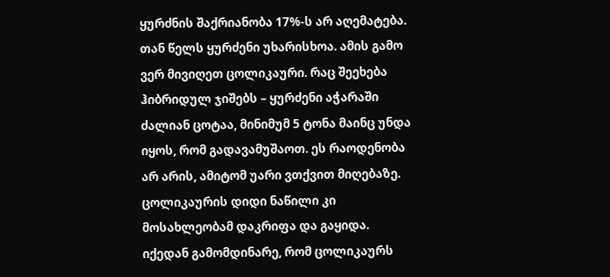ყურძნის შაქრიანობა 17%-ს არ აღემატება. თან წელს ყურძენი უხარისხოა. ამის გამო ვერ მივიღეთ ცოლიკაური. რაც შეეხება ჰიბრიდულ ჯიშებს – ყურძენი აჭარაში ძალიან ცოტაა, მინიმუმ 5 ტონა მაინც უნდა იყოს, რომ გადავამუშაოთ. ეს რაოდენობა არ არის, ამიტომ უარი ვთქვით მიღებაზე. ცოლიკაურის დიდი ნაწილი კი მოსახლეობამ დაკრიფა და გაყიდა. იქედან გამომდინარე, რომ ცოლიკაურს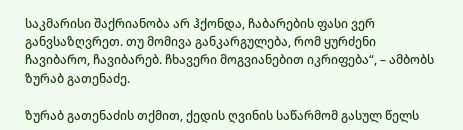საკმარისი შაქრიანობა არ ჰქონდა, ჩაბარების ფასი ვერ განვსაზღვრეთ. თუ მომივა განკარგულება, რომ ყურძენი ჩავიბარო, ჩავიბარებ. ჩხავერი მოგვიანებით იკრიფება“, – ამბობს ზურაბ გათენაძე.

ზურაბ გათენაძის თქმით, ქედის ღვინის საწარმომ გასულ წელს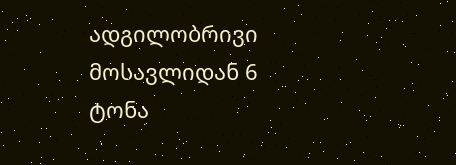ადგილობრივი მოსავლიდან 6 ტონა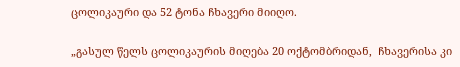ცოლიკაური და 52 ტონა ჩხავერი მიიღო.

„გასულ წელს ცოლიკაურის მიღება 20 ოქტომბრიდან,  ჩხავერისა კი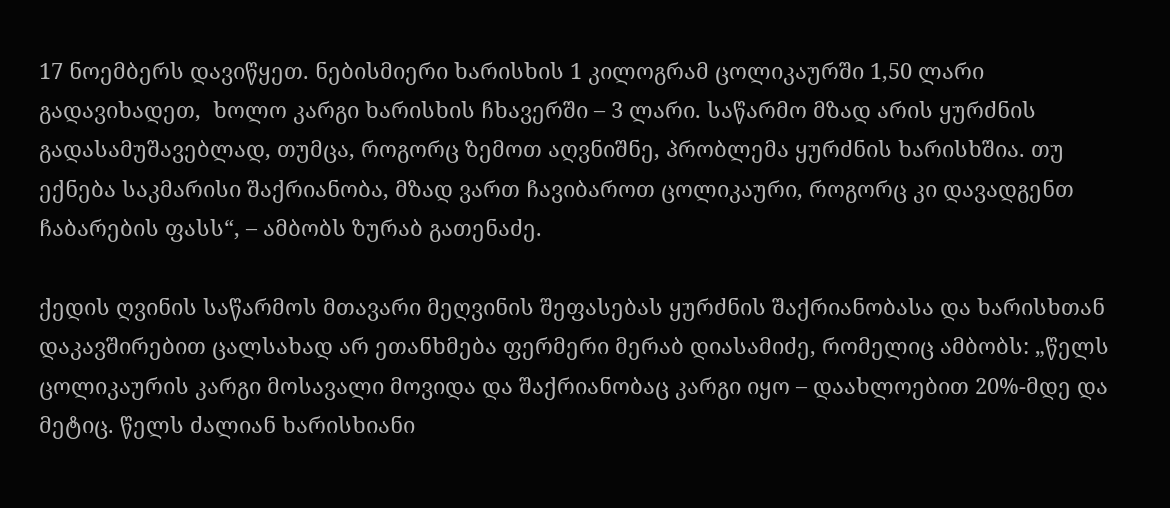17 ნოემბერს დავიწყეთ. ნებისმიერი ხარისხის 1 კილოგრამ ცოლიკაურში 1,50 ლარი გადავიხადეთ,  ხოლო კარგი ხარისხის ჩხავერში – 3 ლარი. საწარმო მზად არის ყურძნის გადასამუშავებლად, თუმცა, როგორც ზემოთ აღვნიშნე, პრობლემა ყურძნის ხარისხშია. თუ ექნება საკმარისი შაქრიანობა, მზად ვართ ჩავიბაროთ ცოლიკაური, როგორც კი დავადგენთ ჩაბარების ფასს“, – ამბობს ზურაბ გათენაძე.

ქედის ღვინის საწარმოს მთავარი მეღვინის შეფასებას ყურძნის შაქრიანობასა და ხარისხთან დაკავშირებით ცალსახად არ ეთანხმება ფერმერი მერაბ დიასამიძე, რომელიც ამბობს: „წელს ცოლიკაურის კარგი მოსავალი მოვიდა და შაქრიანობაც კარგი იყო – დაახლოებით 20%-მდე და მეტიც. წელს ძალიან ხარისხიანი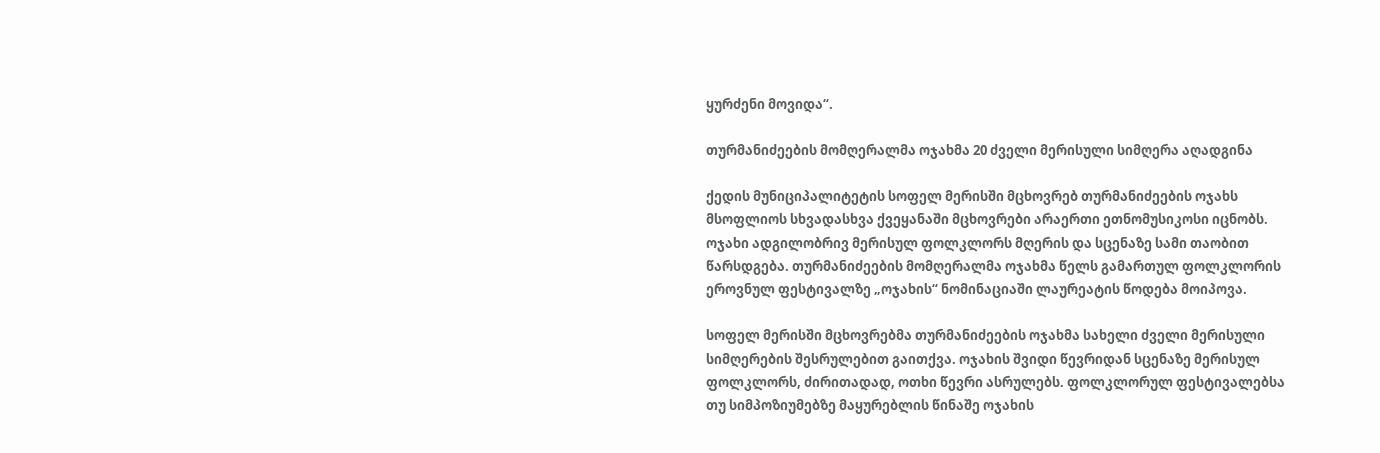ყურძენი მოვიდა“.

თურმანიძეების მომღერალმა ოჯახმა 20 ძველი მერისული სიმღერა აღადგინა

ქედის მუნიციპალიტეტის სოფელ მერისში მცხოვრებ თურმანიძეების ოჯახს მსოფლიოს სხვადასხვა ქვეყანაში მცხოვრები არაერთი ეთნომუსიკოსი იცნობს. ოჯახი ადგილობრივ მერისულ ფოლკლორს მღერის და სცენაზე სამი თაობით წარსდგება. თურმანიძეების მომღერალმა ოჯახმა წელს გამართულ ფოლკლორის ეროვნულ ფესტივალზე „ოჯახის“ ნომინაციაში ლაურეატის წოდება მოიპოვა.

სოფელ მერისში მცხოვრებმა თურმანიძეების ოჯახმა სახელი ძველი მერისული სიმღერების შესრულებით გაითქვა. ოჯახის შვიდი წევრიდან სცენაზე მერისულ ფოლკლორს, ძირითადად, ოთხი წევრი ასრულებს. ფოლკლორულ ფესტივალებსა თუ სიმპოზიუმებზე მაყურებლის წინაშე ოჯახის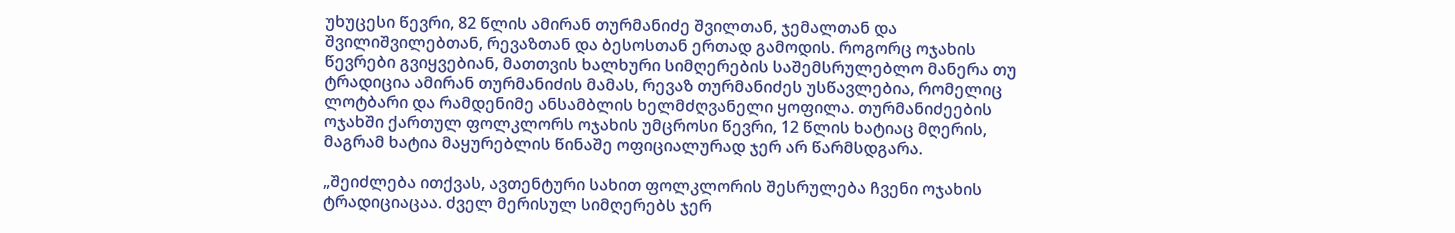უხუცესი წევრი, 82 წლის ამირან თურმანიძე შვილთან, ჯემალთან და შვილიშვილებთან, რევაზთან და ბესოსთან ერთად გამოდის. როგორც ოჯახის წევრები გვიყვებიან, მათთვის ხალხური სიმღერების საშემსრულებლო მანერა თუ ტრადიცია ამირან თურმანიძის მამას, რევაზ თურმანიძეს უსწავლებია, რომელიც ლოტბარი და რამდენიმე ანსამბლის ხელმძღვანელი ყოფილა. თურმანიძეების ოჯახში ქართულ ფოლკლორს ოჯახის უმცროსი წევრი, 12 წლის ხატიაც მღერის, მაგრამ ხატია მაყურებლის წინაშე ოფიციალურად ჯერ არ წარმსდგარა.

„შეიძლება ითქვას, ავთენტური სახით ფოლკლორის შესრულება ჩვენი ოჯახის ტრადიციაცაა. ძველ მერისულ სიმღერებს ჯერ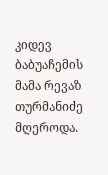კიდევ ბაბუაჩემის მამა რევაზ თურმანიძე მღეროდა.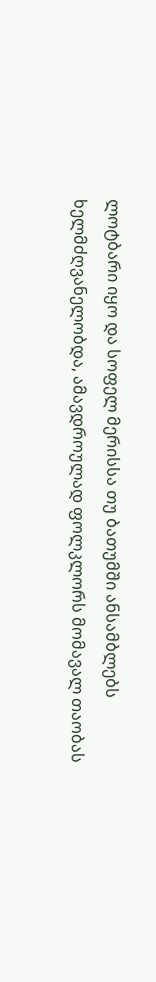ლოტბარი იყო და სოფელ მერისსა თუ ბათუმში ანსამბლებს ხელმძღვანელობდა, ამავდროულად ფოლკლორს მომავალ თაობას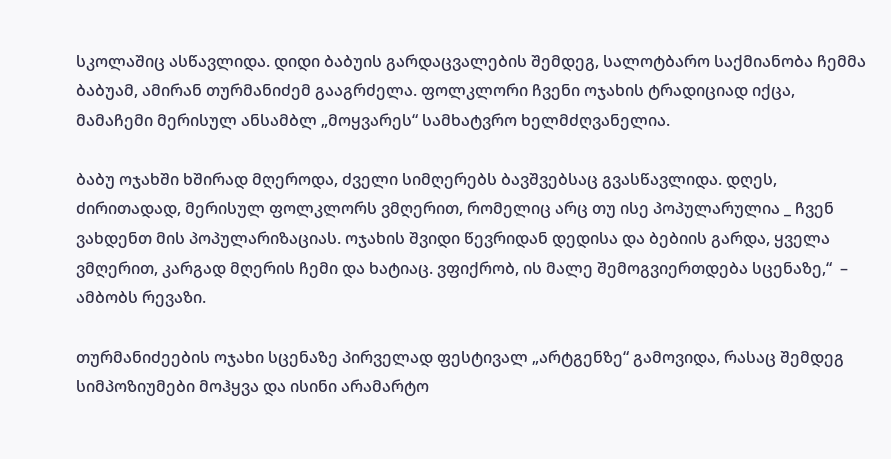სკოლაშიც ასწავლიდა. დიდი ბაბუის გარდაცვალების შემდეგ, სალოტბარო საქმიანობა ჩემმა ბაბუამ, ამირან თურმანიძემ გააგრძელა. ფოლკლორი ჩვენი ოჯახის ტრადიციად იქცა, მამაჩემი მერისულ ანსამბლ „მოყვარეს“ სამხატვრო ხელმძღვანელია.

ბაბუ ოჯახში ხშირად მღეროდა, ძველი სიმღერებს ბავშვებსაც გვასწავლიდა. დღეს, ძირითადად, მერისულ ფოლკლორს ვმღერით, რომელიც არც თუ ისე პოპულარულია _ ჩვენ ვახდენთ მის პოპულარიზაციას. ოჯახის შვიდი წევრიდან დედისა და ბებიის გარდა, ყველა ვმღერით, კარგად მღერის ჩემი და ხატიაც. ვფიქრობ, ის მალე შემოგვიერთდება სცენაზე,“  – ამბობს რევაზი.

თურმანიძეების ოჯახი სცენაზე პირველად ფესტივალ „არტგენზე“ გამოვიდა, რასაც შემდეგ სიმპოზიუმები მოჰყვა და ისინი არამარტო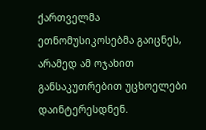ქართველმა ეთნომუსიკოსებმა გაიცნეს, არამედ ამ ოჯახით განსაკუთრებით უცხოელები დაინტერესდნენ.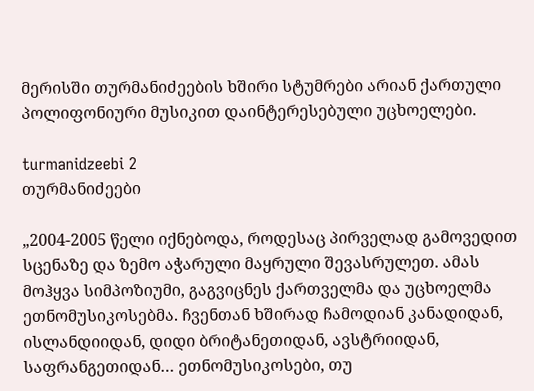მერისში თურმანიძეების ხშირი სტუმრები არიან ქართული პოლიფონიური მუსიკით დაინტერესებული უცხოელები.

turmanidzeebi 2
თურმანიძეები

„2004-2005 წელი იქნებოდა, როდესაც პირველად გამოვედით სცენაზე და ზემო აჭარული მაყრული შევასრულეთ. ამას მოჰყვა სიმპოზიუმი, გაგვიცნეს ქართველმა და უცხოელმა ეთნომუსიკოსებმა. ჩვენთან ხშირად ჩამოდიან კანადიდან, ისლანდიიდან, დიდი ბრიტანეთიდან, ავსტრიიდან, საფრანგეთიდან… ეთნომუსიკოსები, თუ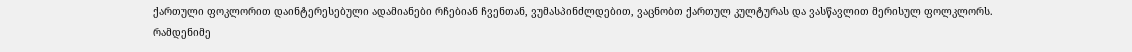ქართული ფოკლორით დაინტერესებული ადამიანები რჩებიან ჩვენთან, ვუმასპინძლდებით, ვაცნობთ ქართულ კულტურას და ვასწავლით მერისულ ფოლკლორს. რამდენიმე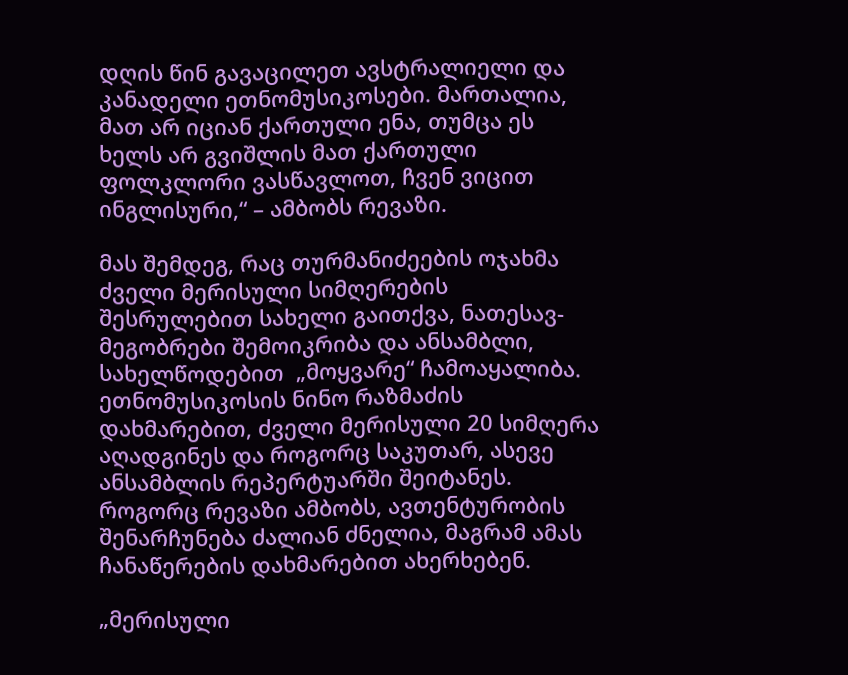დღის წინ გავაცილეთ ავსტრალიელი და კანადელი ეთნომუსიკოსები. მართალია, მათ არ იციან ქართული ენა, თუმცა ეს ხელს არ გვიშლის მათ ქართული ფოლკლორი ვასწავლოთ, ჩვენ ვიცით ინგლისური,“ – ამბობს რევაზი.

მას შემდეგ, რაც თურმანიძეების ოჯახმა ძველი მერისული სიმღერების შესრულებით სახელი გაითქვა, ნათესავ-მეგობრები შემოიკრიბა და ანსამბლი, სახელწოდებით  „მოყვარე“ ჩამოაყალიბა. ეთნომუსიკოსის ნინო რაზმაძის დახმარებით, ძველი მერისული 20 სიმღერა აღადგინეს და როგორც საკუთარ, ასევე ანსამბლის რეპერტუარში შეიტანეს. როგორც რევაზი ამბობს, ავთენტურობის შენარჩუნება ძალიან ძნელია, მაგრამ ამას ჩანაწერების დახმარებით ახერხებენ.

„მერისული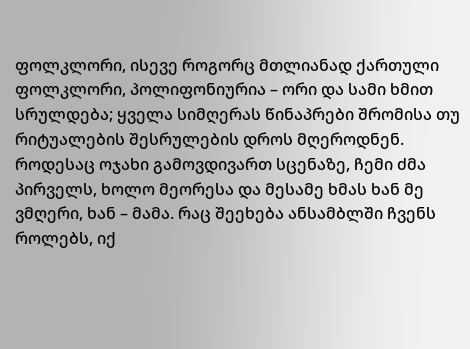ფოლკლორი, ისევე როგორც მთლიანად ქართული ფოლკლორი, პოლიფონიურია – ორი და სამი ხმით სრულდება; ყველა სიმღერას წინაპრები შრომისა თუ რიტუალების შესრულების დროს მღეროდნენ. როდესაც ოჯახი გამოვდივართ სცენაზე, ჩემი ძმა პირველს, ხოლო მეორესა და მესამე ხმას ხან მე ვმღერი, ხან – მამა. რაც შეეხება ანსამბლში ჩვენს როლებს, იქ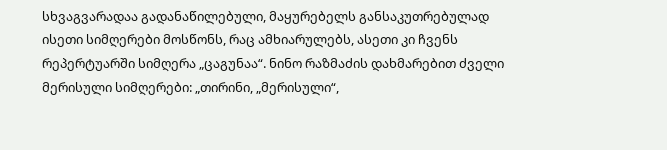სხვაგვარადაა გადანაწილებული, მაყურებელს განსაკუთრებულად ისეთი სიმღერები მოსწონს, რაც ამხიარულებს, ასეთი კი ჩვენს რეპერტუარში სიმღერა „ცაგუნაა“. ნინო რაზმაძის დახმარებით ძველი მერისული სიმღერები: „თირინი, „მერისული“,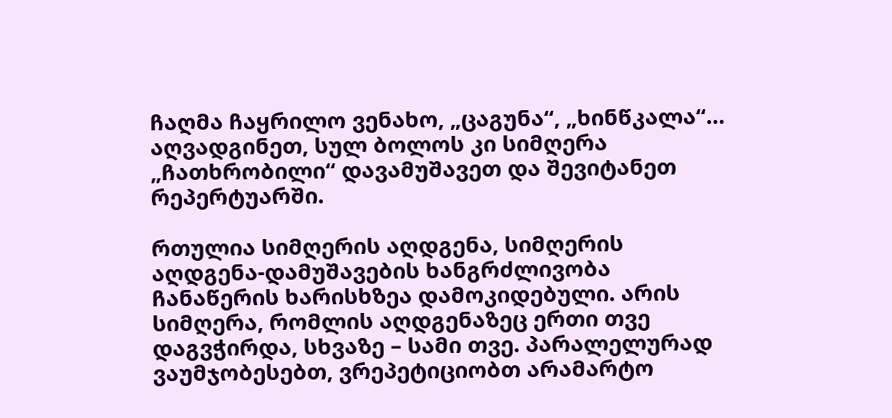ჩაღმა ჩაყრილო ვენახო, „ცაგუნა“, „ხინწკალა“… აღვადგინეთ, სულ ბოლოს კი სიმღერა „ჩათხრობილი“ დავამუშავეთ და შევიტანეთ რეპერტუარში.

რთულია სიმღერის აღდგენა, სიმღერის აღდგენა-დამუშავების ხანგრძლივობა ჩანაწერის ხარისხზეა დამოკიდებული. არის სიმღერა, რომლის აღდგენაზეც ერთი თვე დაგვჭირდა, სხვაზე – სამი თვე. პარალელურად ვაუმჯობესებთ, ვრეპეტიციობთ არამარტო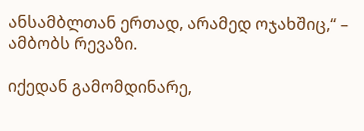ანსამბლთან ერთად, არამედ ოჯახშიც,“ – ამბობს რევაზი.

იქედან გამომდინარე,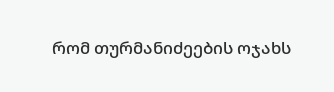რომ თურმანიძეების ოჯახს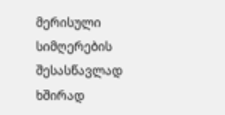მერისული სიმღერების შესასწავლად ხშირად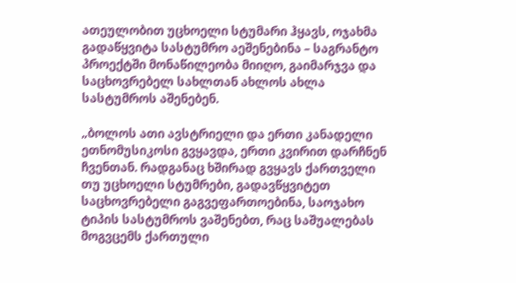ათეულობით უცხოელი სტუმარი ჰყავს, ოჯახმა გადაწყვიტა სასტუმრო აეშენებინა – საგრანტო პროექტში მონაწილეობა მიიღო, გაიმარჯვა და საცხოვრებელ სახლთან ახლოს ახლა სასტუმროს აშენებენ.

„ბოლოს ათი ავსტრიელი და ერთი კანადელი ეთნომუსიკოსი გვყავდა, ერთი კვირით დარჩნენ ჩვენთან. რადგანაც ხშირად გვყავს ქართველი თუ უცხოელი სტუმრები, გადავწყვიტეთ საცხოვრებელი გაგვეფართოებინა, საოჯახო ტიპის სასტუმროს ვაშენებთ, რაც საშუალებას მოგვცემს ქართული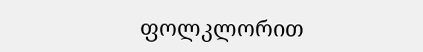ფოლკლორით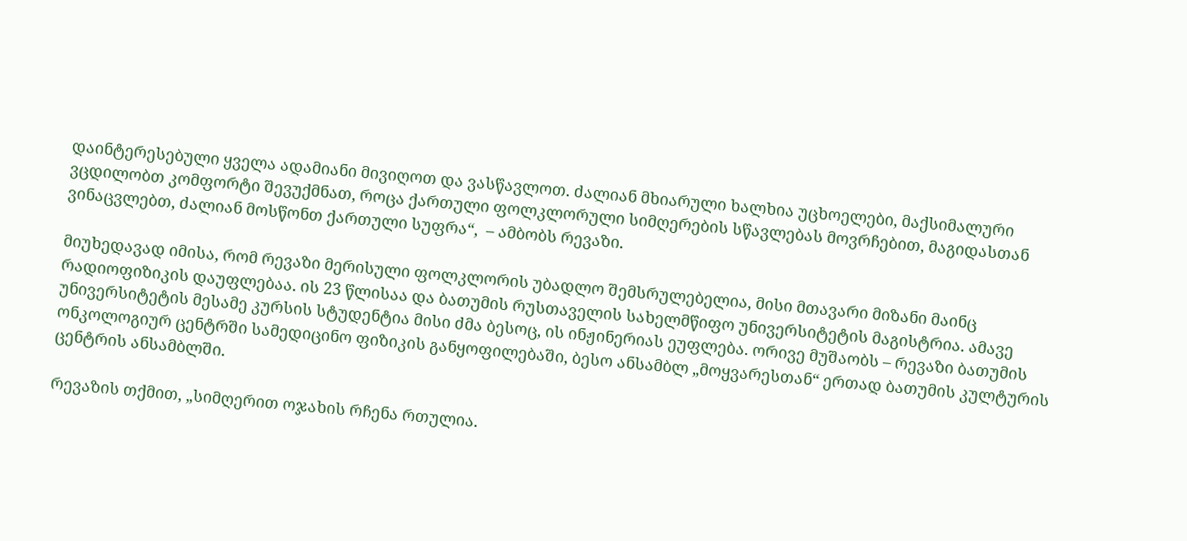დაინტერესებული ყველა ადამიანი მივიღოთ და ვასწავლოთ. ძალიან მხიარული ხალხია უცხოელები, მაქსიმალური ვცდილობთ კომფორტი შევუქმნათ, როცა ქართული ფოლკლორული სიმღერების სწავლებას მოვრჩებით, მაგიდასთან ვინაცვლებთ, ძალიან მოსწონთ ქართული სუფრა“,  – ამბობს რევაზი.

მიუხედავად იმისა, რომ რევაზი მერისული ფოლკლორის უბადლო შემსრულებელია, მისი მთავარი მიზანი მაინც რადიოფიზიკის დაუფლებაა. ის 23 წლისაა და ბათუმის რუსთაველის სახელმწიფო უნივერსიტეტის მაგისტრია. ამავე უნივერსიტეტის მესამე კურსის სტუდენტია მისი ძმა ბესოც, ის ინჟინერიას ეუფლება. ორივე მუშაობს – რევაზი ბათუმის ონკოლოგიურ ცენტრში სამედიცინო ფიზიკის განყოფილებაში, ბესო ანსამბლ „მოყვარესთან“ ერთად ბათუმის კულტურის ცენტრის ანსამბლში.

რევაზის თქმით, „სიმღერით ოჯახის რჩენა რთულია.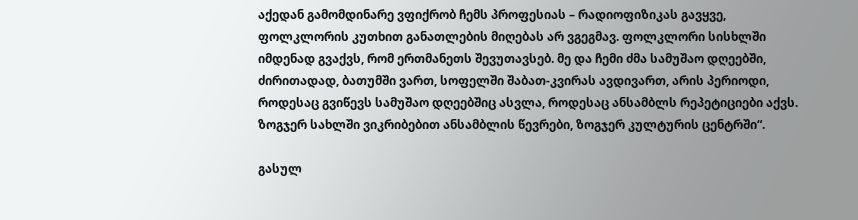აქედან გამომდინარე ვფიქრობ ჩემს პროფესიას – რადიოფიზიკას გავყვე, ფოლკლორის კუთხით განათლების მიღებას არ ვგეგმავ. ფოლკლორი სისხლში იმდენად გვაქვს, რომ ერთმანეთს შევუთავსებ. მე და ჩემი ძმა სამუშაო დღეებში, ძირითადად, ბათუმში ვართ, სოფელში შაბათ-კვირას ავდივართ, არის პერიოდი, როდესაც გვიწევს სამუშაო დღეებშიც ასვლა, როდესაც ანსამბლს რეპეტიციები აქვს. ზოგჯერ სახლში ვიკრიბებით ანსამბლის წევრები, ზოგჯერ კულტურის ცენტრში“.

გასულ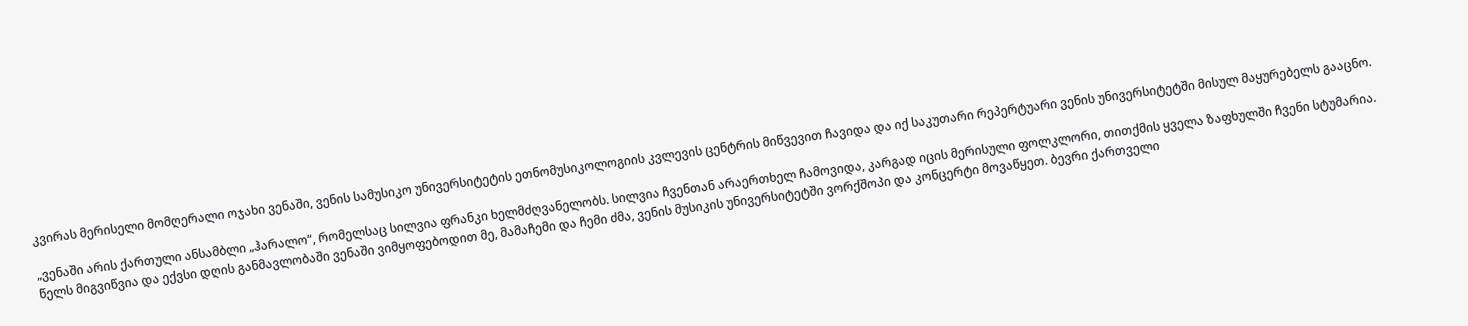კვირას მერისელი მომღერალი ოჯახი ვენაში, ვენის სამუსიკო უნივერსიტეტის ეთნომუსიკოლოგიის კვლევის ცენტრის მიწვევით ჩავიდა და იქ საკუთარი რეპერტუარი ვენის უნივერსიტეტში მისულ მაყურებელს გააცნო.

„ვენაში არის ქართული ანსამბლი „ჰარალო“, რომელსაც სილვია ფრანკი ხელმძღვანელობს. სილვია ჩვენთან არაერთხელ ჩამოვიდა, კარგად იცის მერისული ფოლკლორი, თითქმის ყველა ზაფხულში ჩვენი სტუმარია. წელს მიგვიწვია და ექვსი დღის განმავლობაში ვენაში ვიმყოფებოდით მე, მამაჩემი და ჩემი ძმა, ვენის მუსიკის უნივერსიტეტში ვორქშოპი და კონცერტი მოვაწყეთ. ბევრი ქართველი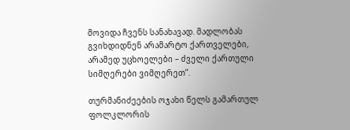მოვიდა ჩვენს სანახავად. მადლობას გვიხდიდნენ არამარტო ქართველები, არამედ უცხოელები – ძველი ქართული სიმღერები ვიმღერეთ“.

თურმანიძეების ოჯახი წელს გამართულ ფოლკლორის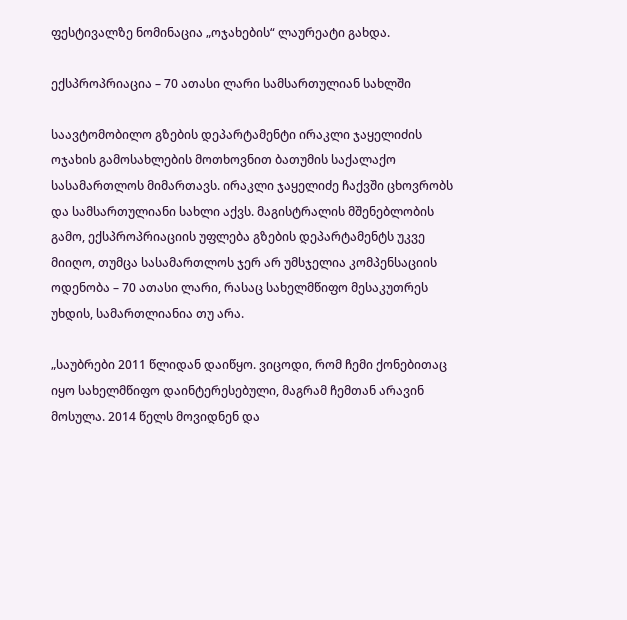ფესტივალზე ნომინაცია „ოჯახების“ ლაურეატი გახდა.

ექსპროპრიაცია – 70 ათასი ლარი სამსართულიან სახლში

საავტომობილო გზების დეპარტამენტი ირაკლი ჯაყელიძის ოჯახის გამოსახლების მოთხოვნით ბათუმის საქალაქო სასამართლოს მიმართავს. ირაკლი ჯაყელიძე ჩაქვში ცხოვრობს და სამსართულიანი სახლი აქვს. მაგისტრალის მშენებლობის გამო, ექსპროპრიაციის უფლება გზების დეპარტამენტს უკვე მიიღო, თუმცა სასამართლოს ჯერ არ უმსჯელია კომპენსაციის ოდენობა – 70 ათასი ლარი, რასაც სახელმწიფო მესაკუთრეს უხდის, სამართლიანია თუ არა.

„საუბრები 2011 წლიდან დაიწყო. ვიცოდი, რომ ჩემი ქონებითაც იყო სახელმწიფო დაინტერესებული, მაგრამ ჩემთან არავინ მოსულა. 2014 წელს მოვიდნენ და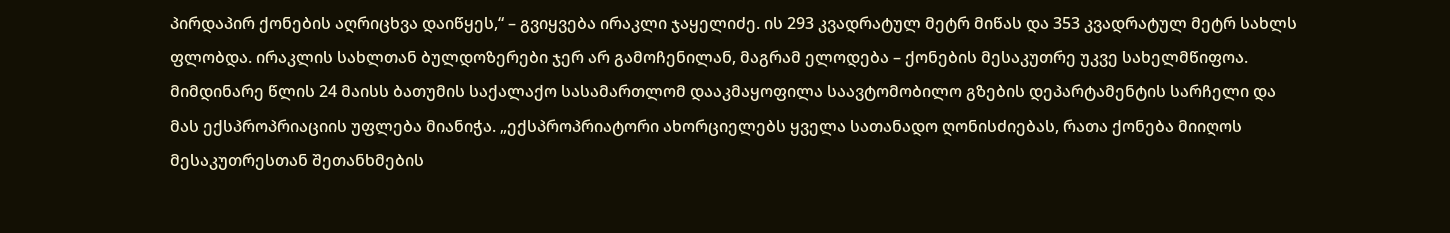პირდაპირ ქონების აღრიცხვა დაიწყეს,“ – გვიყვება ირაკლი ჯაყელიძე. ის 293 კვადრატულ მეტრ მიწას და 353 კვადრატულ მეტრ სახლს ფლობდა. ირაკლის სახლთან ბულდოზერები ჯერ არ გამოჩენილან, მაგრამ ელოდება – ქონების მესაკუთრე უკვე სახელმწიფოა. მიმდინარე წლის 24 მაისს ბათუმის საქალაქო სასამართლომ დააკმაყოფილა საავტომობილო გზების დეპარტამენტის სარჩელი და მას ექსპროპრიაციის უფლება მიანიჭა. „ექსპროპრიატორი ახორციელებს ყველა სათანადო ღონისძიებას, რათა ქონება მიიღოს მესაკუთრესთან შეთანხმების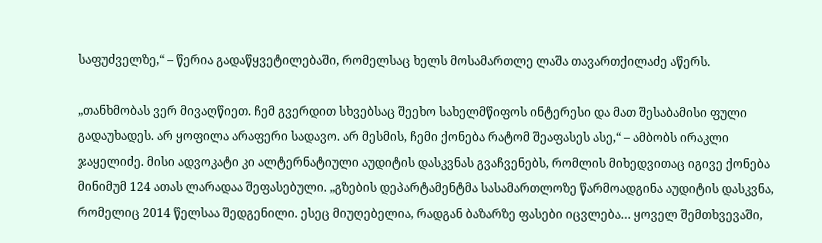საფუძველზე,“ – წერია გადაწყვეტილებაში, რომელსაც ხელს მოსამართლე ლაშა თავართქილაძე აწერს.

„თანხმობას ვერ მივაღწიეთ. ჩემ გვერდით სხვებსაც შეეხო სახელმწიფოს ინტერესი და მათ შესაბამისი ფული გადაუხადეს. არ ყოფილა არაფერი სადავო. არ მესმის, ჩემი ქონება რატომ შეაფასეს ასე,“ – ამბობს ირაკლი ჯაყელიძე. მისი ადვოკატი კი ალტერნატიული აუდიტის დასკვნას გვაჩვენებს, რომლის მიხედვითაც იგივე ქონება მინიმუმ 124 ათას ლარადაა შეფასებული. „გზების დეპარტამენტმა სასამართლოზე წარმოადგინა აუდიტის დასკვნა, რომელიც 2014 წელსაა შედგენილი. ესეც მიუღებელია, რადგან ბაზარზე ფასები იცვლება… ყოველ შემთხვევაში,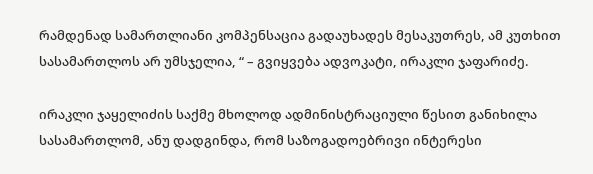რამდენად სამართლიანი კომპენსაცია გადაუხადეს მესაკუთრეს, ამ კუთხით სასამართლოს არ უმსჯელია, “ – გვიყვება ადვოკატი, ირაკლი ჯაფარიძე.

ირაკლი ჯაყელიძის საქმე მხოლოდ ადმინისტრაციული წესით განიხილა სასამართლომ, ანუ დადგინდა, რომ საზოგადოებრივი ინტერესი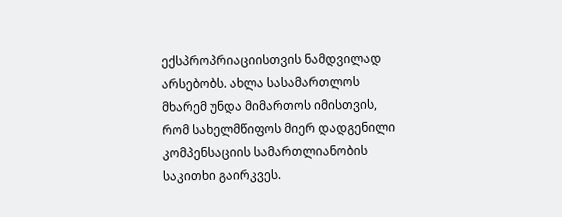ექსპროპრიაციისთვის ნამდვილად არსებობს. ახლა სასამართლოს მხარემ უნდა მიმართოს იმისთვის, რომ სახელმწიფოს მიერ დადგენილი კომპენსაციის სამართლიანობის საკითხი გაირკვეს.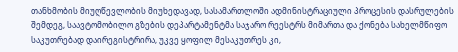თანხმობის მიუღწევლობის მიუხედავად, სასამართლოში ადმინისტრაციული პროცესის დასრულების შემდეგ, საავტომობილო გზების დეპარტამენტმა საჯარო რეესტრს მიმართა და ქონება სახელმწიფო საკუთრებად დაირეგისტრირა, უკვე ყოფილ მესაკუთრეს კი,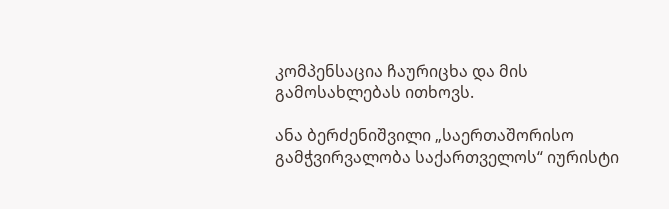კომპენსაცია ჩაურიცხა და მის გამოსახლებას ითხოვს.

ანა ბერძენიშვილი „საერთაშორისო გამჭვირვალობა საქართველოს“ იურისტი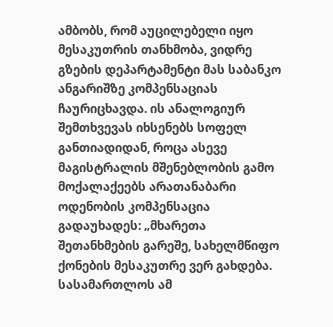ამბობს, რომ აუცილებელი იყო მესაკუთრის თანხმობა, ვიდრე გზების დეპარტამენტი მას საბანკო ანგარიშზე კომპენსაციას ჩაურიცხავდა. ის ანალოგიურ შემთხვევას იხსენებს სოფელ განთიადიდან, როცა ასევე მაგისტრალის მშენებლობის გამო მოქალაქეებს არათანაბარი ოდენობის კომპენსაცია გადაუხადეს: „მხარეთა შეთანხმების გარეშე, სახელმწიფო ქონების მესაკუთრე ვერ გახდება. სასამართლოს ამ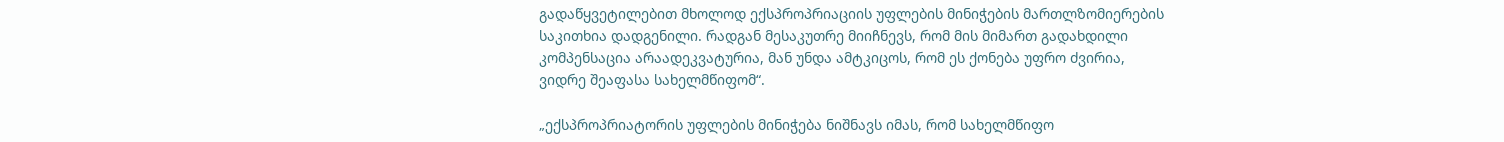გადაწყვეტილებით მხოლოდ ექსპროპრიაციის უფლების მინიჭების მართლზომიერების საკითხია დადგენილი. რადგან მესაკუთრე მიიჩნევს, რომ მის მიმართ გადახდილი კომპენსაცია არაადეკვატურია, მან უნდა ამტკიცოს, რომ ეს ქონება უფრო ძვირია, ვიდრე შეაფასა სახელმწიფომ“.

„ექსპროპრიატორის უფლების მინიჭება ნიშნავს იმას, რომ სახელმწიფო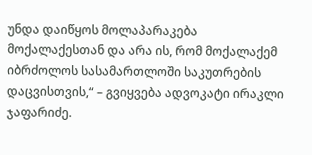უნდა დაიწყოს მოლაპარაკება მოქალაქესთან და არა ის, რომ მოქალაქემ იბრძოლოს სასამართლოში საკუთრების დაცვისთვის,“ – გვიყვება ადვოკატი ირაკლი ჯაფარიძე.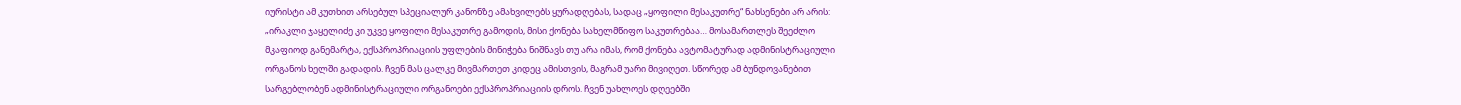იურისტი ამ კუთხით არსებულ სპეციალურ კანონზე ამახვილებს ყურადღებას, სადაც „ყოფილი მესაკუთრე“ ნახსენები არ არის: „ირაკლი ჯაყელიძე კი უკვე ყოფილი მესაკუთრე გამოდის, მისი ქონება სახელმწიფო საკუთრებაა… მოსამართლეს შეეძლო მკაფიოდ განემარტა, ექსპროპრიაციის უფლების მინიჭება ნიშნავს თუ არა იმას, რომ ქონება ავტომატურად ადმინისტრაციული ორგანოს ხელში გადადის. ჩვენ მას ცალკე მივმართეთ კიდეც ამისთვის, მაგრამ უარი მივიღეთ. სწორედ ამ ბუნდოვანებით სარგებლობენ ადმინისტრაციული ორგანოები ექსპროპრიაციის დროს. ჩვენ უახლოეს დღეებში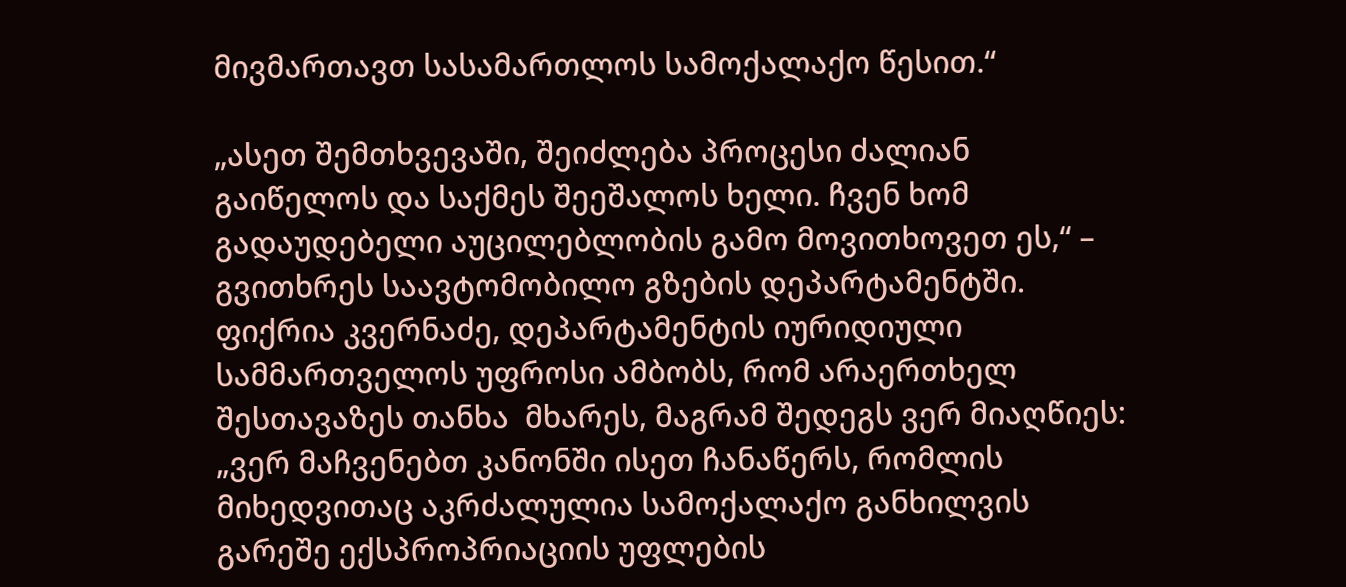მივმართავთ სასამართლოს სამოქალაქო წესით.“

„ასეთ შემთხვევაში, შეიძლება პროცესი ძალიან გაიწელოს და საქმეს შეეშალოს ხელი. ჩვენ ხომ გადაუდებელი აუცილებლობის გამო მოვითხოვეთ ეს,“ – გვითხრეს საავტომობილო გზების დეპარტამენტში. ფიქრია კვერნაძე, დეპარტამენტის იურიდიული სამმართველოს უფროსი ამბობს, რომ არაერთხელ შესთავაზეს თანხა  მხარეს, მაგრამ შედეგს ვერ მიაღწიეს: „ვერ მაჩვენებთ კანონში ისეთ ჩანაწერს, რომლის მიხედვითაც აკრძალულია სამოქალაქო განხილვის გარეშე ექსპროპრიაციის უფლების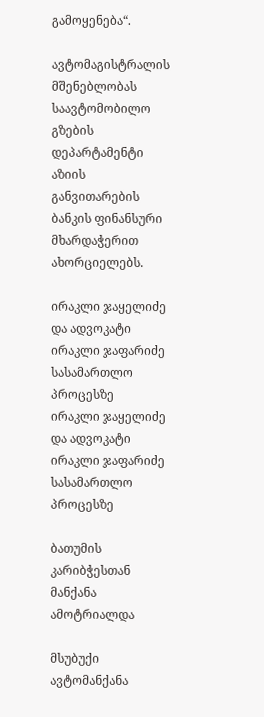გამოყენება“.

ავტომაგისტრალის მშენებლობას საავტომობილო გზების დეპარტამენტი აზიის განვითარების ბანკის ფინანსური მხარდაჭერით ახორციელებს.

ირაკლი ჯაყელიძე და ადვოკატი ირაკლი ჯაფარიძე სასამართლო პროცესზე
ირაკლი ჯაყელიძე და ადვოკატი ირაკლი ჯაფარიძე სასამართლო პროცესზე

ბათუმის კარიბჭესთან მანქანა ამოტრიალდა

მსუბუქი ავტომანქანა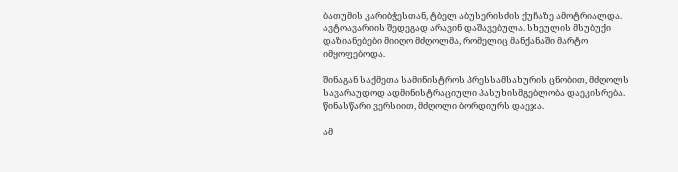ბათუმის კარიბჭესთან, ტბელ აბუსერისძის ქუჩაზე ამოტრიალდა. ავტოავარიის შედეგად არავინ დაშავებულა. სხეულის მსუბუქი დაზიანებები მიიღო მძღოლმა, რომელიც მანქანაში მარტო იმყოფებოდა.

შინაგან საქმეთა სამინისტროს პრესსამსახურის ცნობით, მძღოლს სავარაუდოდ ადმინისტრაციული პასუხისმგებლობა დაეკისრება. წინასწარი ვერსიით, მძღოლი ბორდიურს დაეჯა.

ამ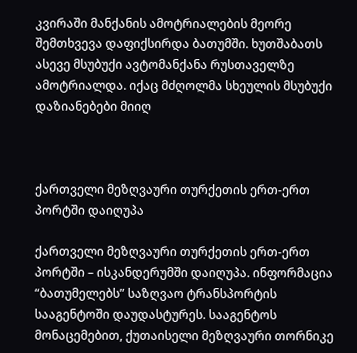კვირაში მანქანის ამოტრიალების მეორე შემთხვევა დაფიქსირდა ბათუმში. ხუთშაბათს ასევე მსუბუქი ავტომანქანა რუსთაველზე ამოტრიალდა. იქაც მძღოლმა სხეულის მსუბუქი დაზიანებები მიიღ



ქართველი მეზღვაური თურქეთის ერთ-ერთ პორტში დაიღუპა

ქართველი მეზღვაური თურქეთის ერთ-ერთ პორტში – ისკანდერუმში დაიღუპა. ინფორმაცია “ბათუმელებს” საზღვაო ტრანსპორტის სააგენტოში დაუდასტურეს. სააგენტოს მონაცემებით, ქუთაისელი მეზღვაური თორნიკე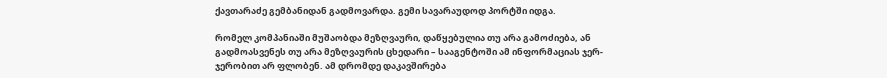ქავთარაძე გემბანიდან გადმოვარდა. გემი სავარაუდოდ პორტში იდგა.

რომელ კომპანიაში მუშაობდა მეზღვაური, დაწყებულია თუ არა გამოძიება, ან გადმოასვენეს თუ არა მეზღვაურის ცხედარი – სააგენტოში ამ ინფორმაციას ჯერ-ჯერობით არ ფლობენ. ამ დრომდე დაკავშირება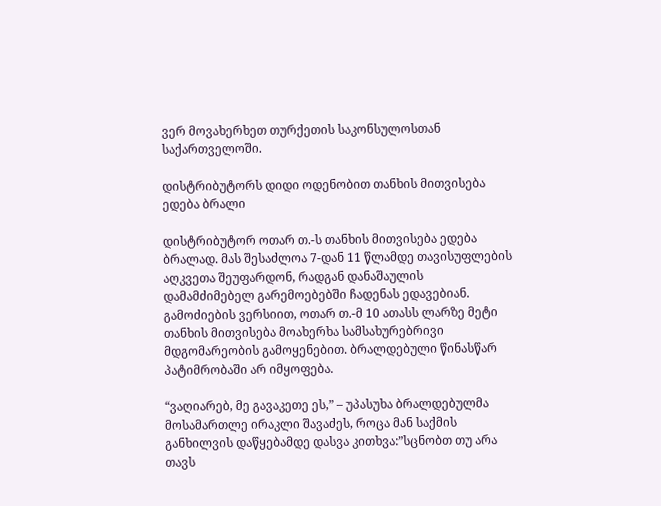ვერ მოვახერხეთ თურქეთის საკონსულოსთან საქართველოში.

დისტრიბუტორს დიდი ოდენობით თანხის მითვისება ედება ბრალი

დისტრიბუტორ ოთარ თ.-ს თანხის მითვისება ედება ბრალად. მას შესაძლოა 7-დან 11 წლამდე თავისუფლების აღკვეთა შეუფარდონ, რადგან დანაშაულის დამამძიმებელ გარემოებებში ჩადენას ედავებიან. გამოძიების ვერსიით, ოთარ თ.-მ 10 ათასს ლარზე მეტი თანხის მითვისება მოახერხა სამსახურებრივი მდგომარეობის გამოყენებით. ბრალდებული წინასწარ პატიმრობაში არ იმყოფება.

“ვაღიარებ, მე გავაკეთე ეს,” – უპასუხა ბრალდებულმა მოსამართლე ირაკლი შავაძეს, როცა მან საქმის განხილვის დაწყებამდე დასვა კითხვა:”სცნობთ თუ არა თავს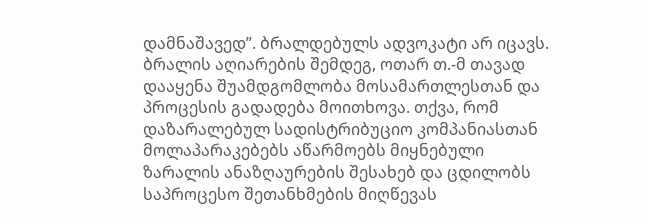დამნაშავედ”. ბრალდებულს ადვოკატი არ იცავს. ბრალის აღიარების შემდეგ, ოთარ თ.-მ თავად დააყენა შუამდგომლობა მოსამართლესთან და პროცესის გადადება მოითხოვა. თქვა, რომ დაზარალებულ სადისტრიბუციო კომპანიასთან მოლაპარაკებებს აწარმოებს მიყნებული ზარალის ანაზღაურების შესახებ და ცდილობს საპროცესო შეთანხმების მიღწევას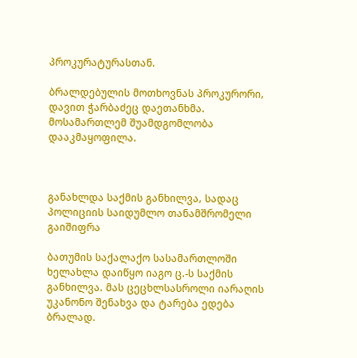პროკურატურასთან.

ბრალდებულის მოთხოვნას პროკურორი, დავით ჭარბაძეც დაეთანხმა. მოსამართლემ შუამდგომლობა დააკმაყოფილა.



განახლდა საქმის განხილვა, სადაც პოლიციის საიდუმლო თანამშრომელი გაიშიფრა

ბათუმის საქალაქო სასამართლოში ხელახლა დაიწყო იაგო ც.-ს საქმის განხილვა. მას ცეცხლსასროლი იარაღის უკანონო შენახვა და ტარება ედება ბრალად.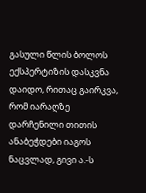გასული წლის ბოლოს ექსპერტიზის დასკვნა დაიდო, რითაც გაირკვა, რომ იარაღზე დარჩენილი თითის ანაბეჭდები იაგოს ნაცვლად, გივი ა.-ს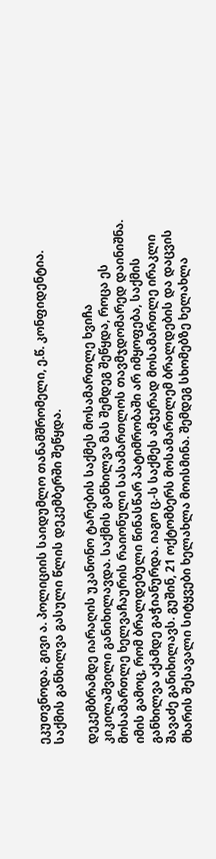ეკუთვნოდა. გივი ა. პოლიციის საიდუმლო თანამშრომელი, ე.წ. კონფიდენტია. საქმის განხილვა გასული წლის დეკემბერში შეწყდა.

დეკემბრამდე იარაღის უკანონო ტარების საქმეს მოსამართლე ხვიჩა კიკილაშვილი განიხილავდა. საქმის განხილვა მას შემდეგ შეწყდა, როცა ეს მოსამართლე ხელვაჩაურის რაიონული სასამართლოს თავმჯდომარედ დაინიშნა. იმის გამოც, რომ ბრალდებული წინასწარ პატიმრობაში არ იმყოფება, საქმის განხილვა აქამდე გაჭიანურდა. იაგო ც.-ს საქმეს ამჯერად მოსამართლე ირაკლი შავაძე განიხილავს. გუშინ, 21 ოქტომბერს მოსამართლემ ბრალდების და დაცვის მხარის შესავალი სიტყვები ხელახლა მოისმინა. შემდეგ სხომებზე ხელახლა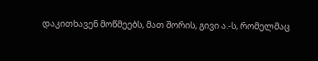დაკითხავენ მოწმეებს, მათ შორის, გივი ა.-ს, რომელმაც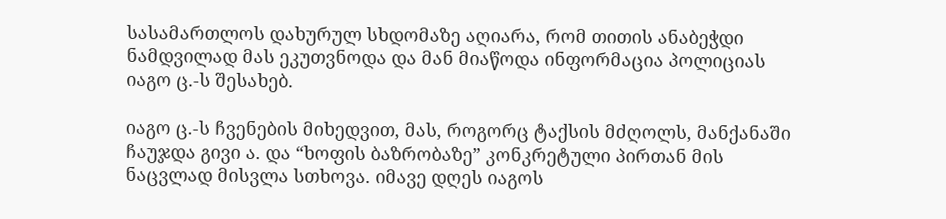სასამართლოს დახურულ სხდომაზე აღიარა, რომ თითის ანაბეჭდი ნამდვილად მას ეკუთვნოდა და მან მიაწოდა ინფორმაცია პოლიციას იაგო ც.-ს შესახებ.

იაგო ც.-ს ჩვენების მიხედვით, მას, როგორც ტაქსის მძღოლს, მანქანაში ჩაუჯდა გივი ა. და “ხოფის ბაზრობაზე” კონკრეტული პირთან მის ნაცვლად მისვლა სთხოვა. იმავე დღეს იაგოს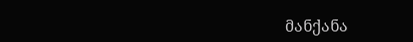მანქანა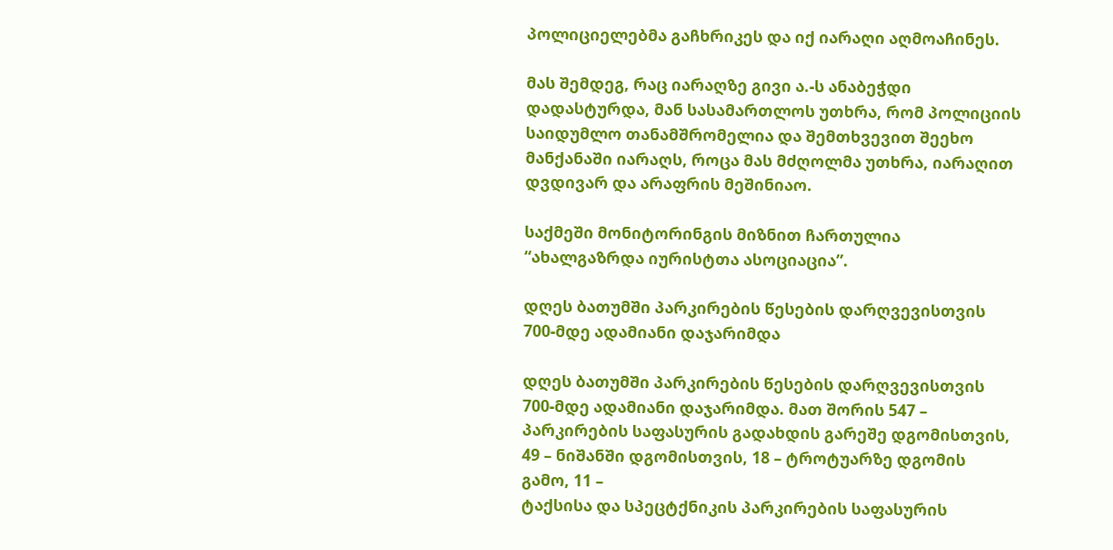პოლიციელებმა გაჩხრიკეს და იქ იარაღი აღმოაჩინეს.

მას შემდეგ, რაც იარაღზე გივი ა.-ს ანაბეჭდი დადასტურდა, მან სასამართლოს უთხრა, რომ პოლიციის საიდუმლო თანამშრომელია და შემთხვევით შეეხო მანქანაში იარაღს, როცა მას მძღოლმა უთხრა, იარაღით დვდივარ და არაფრის მეშინიაო.

საქმეში მონიტორინგის მიზნით ჩართულია “ახალგაზრდა იურისტთა ასოციაცია”.

დღეს ბათუმში პარკირების წესების დარღვევისთვის 700-მდე ადამიანი დაჯარიმდა

დღეს ბათუმში პარკირების წესების დარღვევისთვის 700-მდე ადამიანი დაჯარიმდა. მათ შორის 547 –
პარკირების საფასურის გადახდის გარეშე დგომისთვის, 49 – ნიშანში დგომისთვის, 18 – ტროტუარზე დგომის გამო, 11 –
ტაქსისა და სპეცტქნიკის პარკირების საფასურის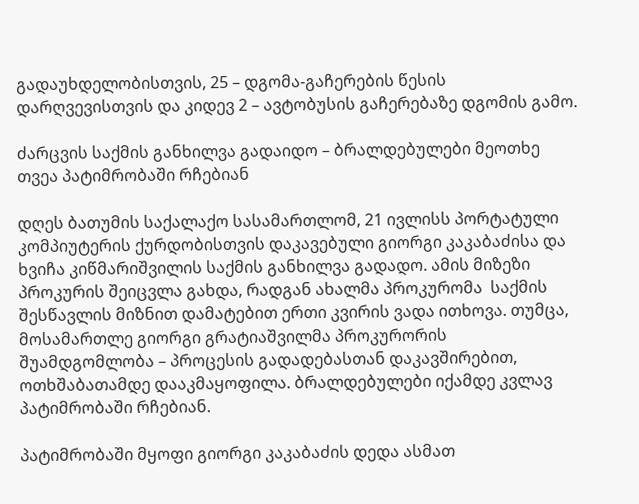გადაუხდელობისთვის, 25 – დგომა-გაჩერების წესის დარღვევისთვის და კიდევ 2 – ავტობუსის გაჩერებაზე დგომის გამო.

ძარცვის საქმის განხილვა გადაიდო – ბრალდებულები მეოთხე თვეა პატიმრობაში რჩებიან

დღეს ბათუმის საქალაქო სასამართლომ, 21 ივლისს პორტატული კომპიუტერის ქურდობისთვის დაკავებული გიორგი კაკაბაძისა და ხვიჩა კიწმარიშვილის საქმის განხილვა გადადო. ამის მიზეზი პროკურის შეიცვლა გახდა, რადგან ახალმა პროკურომა  საქმის შესწავლის მიზნით დამატებით ერთი კვირის ვადა ითხოვა. თუმცა, მოსამართლე გიორგი გრატიაშვილმა პროკურორის შუამდგომლობა – პროცესის გადადებასთან დაკავშირებით, ოთხშაბათამდე დააკმაყოფილა. ბრალდებულები იქამდე კვლავ პატიმრობაში რჩებიან.

პატიმრობაში მყოფი გიორგი კაკაბაძის დედა ასმათ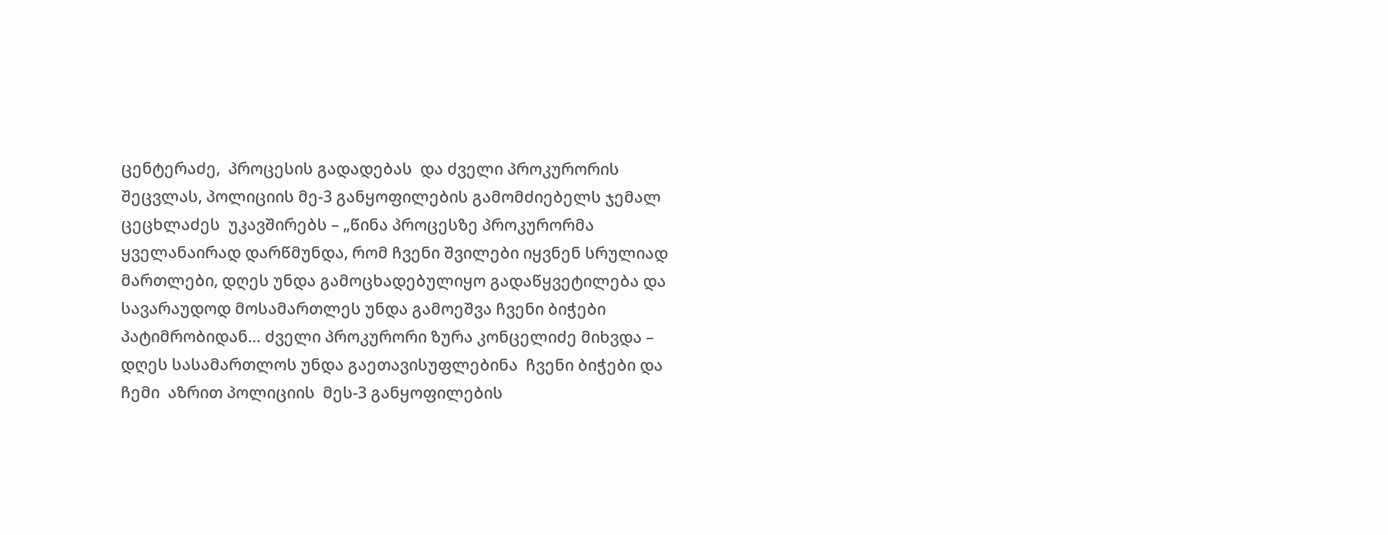ცენტერაძე,  პროცესის გადადებას  და ძველი პროკურორის   შეცვლას, პოლიციის მე-3 განყოფილების გამომძიებელს ჯემალ ცეცხლაძეს  უკავშირებს – „წინა პროცესზე პროკურორმა ყველანაირად დარწმუნდა, რომ ჩვენი შვილები იყვნენ სრულიად მართლები, დღეს უნდა გამოცხადებულიყო გადაწყვეტილება და სავარაუდოდ მოსამართლეს უნდა გამოეშვა ჩვენი ბიჭები პატიმრობიდან… ძველი პროკურორი ზურა კონცელიძე მიხვდა – დღეს სასამართლოს უნდა გაეთავისუფლებინა  ჩვენი ბიჭები და ჩემი  აზრით პოლიციის  მეს-3 განყოფილების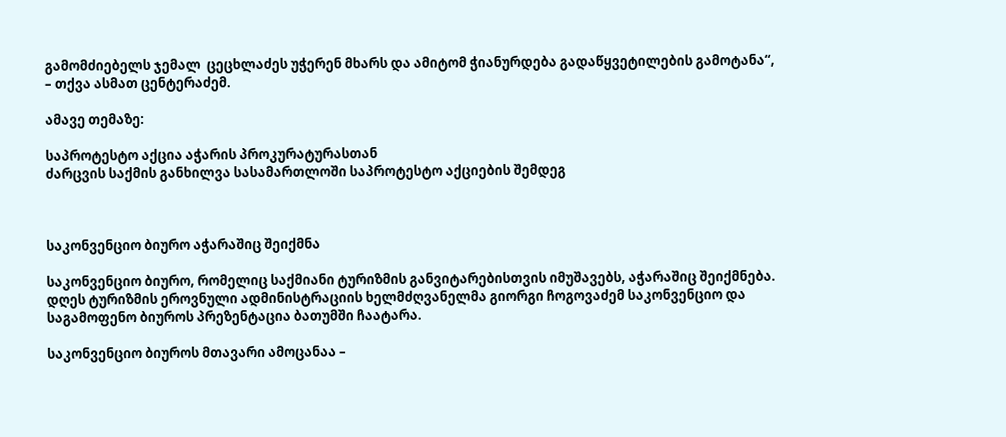გამომძიებელს ჯემალ  ცეცხლაძეს უჭერენ მხარს და ამიტომ ჭიანურდება გადაწყვეტილების გამოტანა“,  – თქვა ასმათ ცენტერაძემ.

ამავე თემაზე:

საპროტესტო აქცია აჭარის პროკურატურასთან
ძარცვის საქმის განხილვა სასამართლოში საპროტესტო აქციების შემდეგ



საკონვენციო ბიურო აჭარაშიც შეიქმნა

საკონვენციო ბიურო, რომელიც საქმიანი ტურიზმის განვიტარებისთვის იმუშავებს, აჭარაშიც შეიქმნება. დღეს ტურიზმის ეროვნული ადმინისტრაციის ხელმძღვანელმა გიორგი ჩოგოვაძემ საკონვენციო და საგამოფენო ბიუროს პრეზენტაცია ბათუმში ჩაატარა.

საკონვენციო ბიუროს მთავარი ამოცანაა –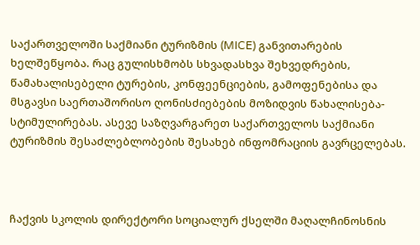საქართველოში საქმიანი ტურიზმის (MICE) განვითარების ხელშეწყობა. რაც გულისხმობს სხვადასხვა შეხვედრების, წამახალისებელი ტურების, კონფეენციების, გამოფენებისა და მსგავსი საერთაშორისო ღონისძიებების მოზიდვის წახალისება-სტიმულირებას. ასევე საზღვარგარეთ საქართველოს საქმიანი ტურიზმის შესაძლებლობების შესახებ ინფომრაციის გავრცელებას.



ჩაქვის სკოლის დირექტორი სოციალურ ქსელში მაღალჩინოსნის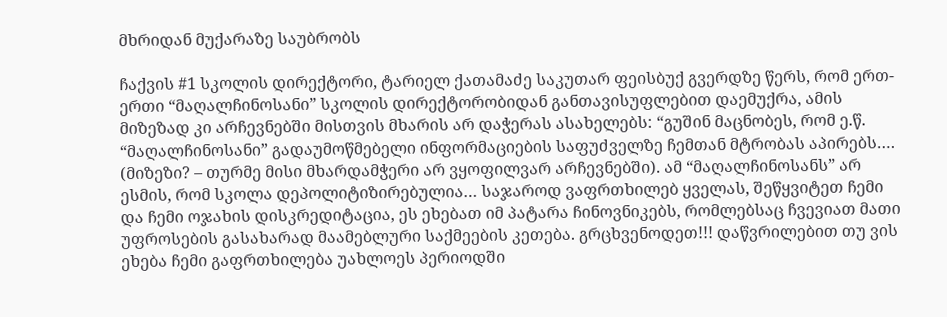მხრიდან მუქარაზე საუბრობს

ჩაქვის #1 სკოლის დირექტორი, ტარიელ ქათამაძე საკუთარ ფეისბუქ გვერდზე წერს, რომ ერთ-ერთი “მაღალჩინოსანი” სკოლის დირექტორობიდან განთავისუფლებით დაემუქრა, ამის მიზეზად კი არჩევნებში მისთვის მხარის არ დაჭერას ასახელებს: “გუშინ მაცნობეს, რომ ე.წ. “მაღალჩინოსანი” გადაუმოწმებელი ინფორმაციების საფუძველზე ჩემთან მტრობას აპირებს…. (მიზეზი? – თურმე მისი მხარდამჭერი არ ვყოფილვარ არჩევნებში). ამ “მაღალჩინოსანს” არ ესმის, რომ სკოლა დეპოლიტიზირებულია… საჯაროდ ვაფრთხილებ ყველას, შეწყვიტეთ ჩემი და ჩემი ოჯახის დისკრედიტაცია, ეს ეხებათ იმ პატარა ჩინოვნიკებს, რომლებსაც ჩვევიათ მათი უფროსების გასახარად მაამებლური საქმეების კეთება. გრცხვენოდეთ!!! დაწვრილებით თუ ვის ეხება ჩემი გაფრთხილება უახლოეს პერიოდში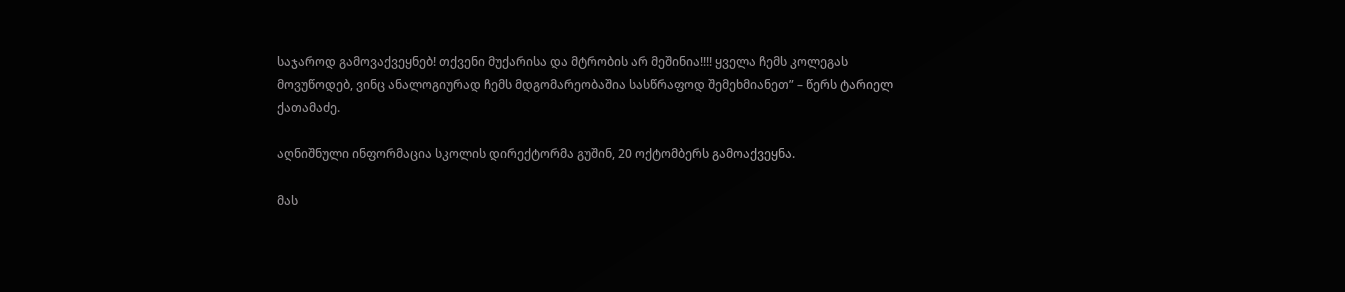საჯაროდ გამოვაქვეყნებ! თქვენი მუქარისა და მტრობის არ მეშინია!!!! ყველა ჩემს კოლეგას მოვუწოდებ, ვინც ანალოგიურად ჩემს მდგომარეობაშია სასწრაფოდ შემეხმიანეთ” – წერს ტარიელ ქათამაძე.

აღნიშნული ინფორმაცია სკოლის დირექტორმა გუშინ, 20 ოქტომბერს გამოაქვეყნა.

მას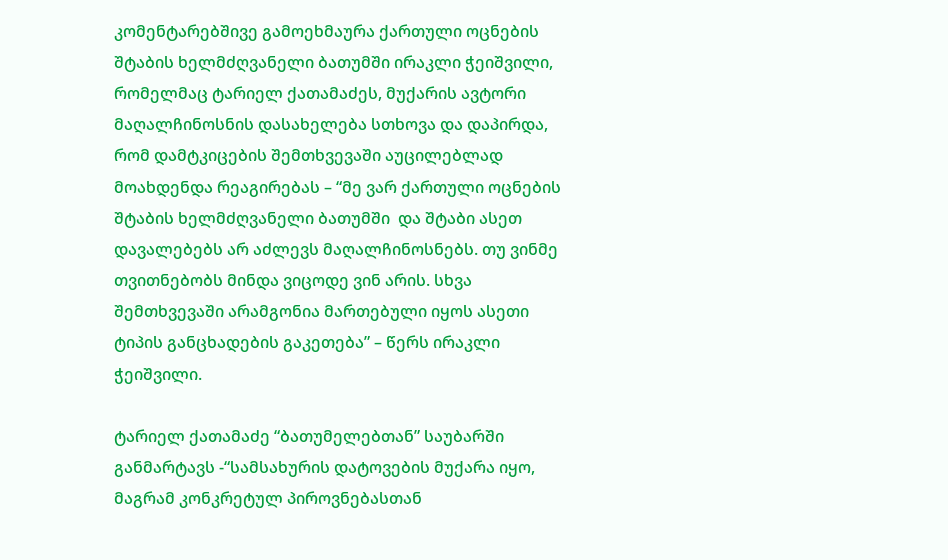კომენტარებშივე გამოეხმაურა ქართული ოცნების შტაბის ხელმძღვანელი ბათუმში ირაკლი ჭეიშვილი, რომელმაც ტარიელ ქათამაძეს, მუქარის ავტორი მაღალჩინოსნის დასახელება სთხოვა და დაპირდა, რომ დამტკიცების შემთხვევაში აუცილებლად მოახდენდა რეაგირებას – “მე ვარ ქართული ოცნების შტაბის ხელმძღვანელი ბათუმში  და შტაბი ასეთ დავალებებს არ აძლევს მაღალჩინოსნებს. თუ ვინმე თვითნებობს მინდა ვიცოდე ვინ არის. სხვა შემთხვევაში არამგონია მართებული იყოს ასეთი ტიპის განცხადების გაკეთება” – წერს ირაკლი ჭეიშვილი.

ტარიელ ქათამაძე “ბათუმელებთან” საუბარში განმარტავს -“სამსახურის დატოვების მუქარა იყო, მაგრამ კონკრეტულ პიროვნებასთან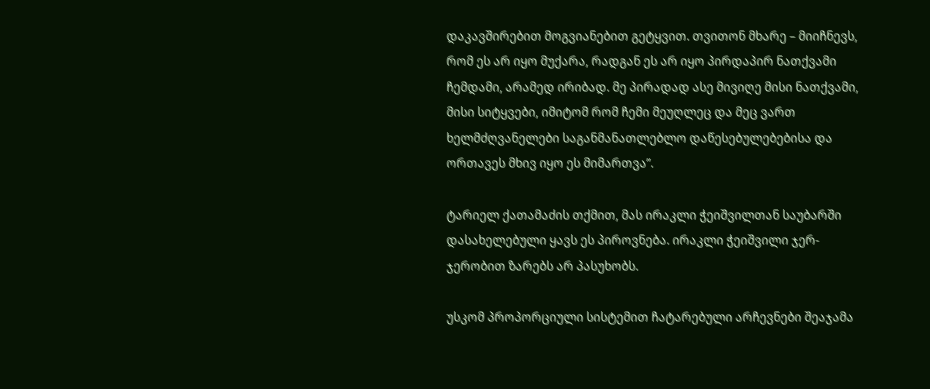დაკავშირებით მოგვიანებით გეტყვით. თვითონ მხარე – მიიჩნევს, რომ ეს არ იყო მუქარა, რადგან ეს არ იყო პირდაპირ ნათქვამი ჩემდამი, არამედ ირიბად. მე პირადად ასე მივიღე მისი ნათქვამი, მისი სიტყვები, იმიტომ რომ ჩემი მეუღლეც და მეც ვართ ხელმძღვანელები საგანმანათლებლო დაწესებულებებისა და ორთავეს მხივ იყო ეს მიმართვა”.

ტარიელ ქათამაძის თქმით, მას ირაკლი ჭეიშვილთან საუბარში დასახელებული ყავს ეს პიროვნება. ირაკლი ჭეიშვილი ჯერ-ჯერობით ზარებს არ პასუხობს.

უსკომ პროპორციული სისტემით ჩატარებული არჩევნები შეაჯამა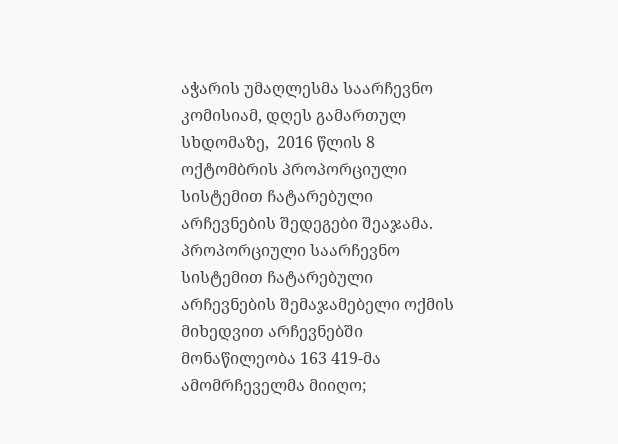აჭარის უმაღლესმა საარჩევნო კომისიამ, დღეს გამართულ სხდომაზე,  2016 წლის 8 ოქტომბრის პროპორციული სისტემით ჩატარებული არჩევნების შედეგები შეაჯამა.
პროპორციული საარჩევნო სისტემით ჩატარებული არჩევნების შემაჯამებელი ოქმის მიხედვით არჩევნებში მონაწილეობა 163 419-მა ამომრჩეველმა მიიღო;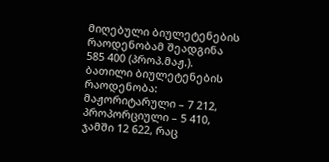მიღებული ბიულეტენების რაოდენობამ შეადგინა 585 400 (პროპ.მაჟ.).
ბათილი ბიულეტენების რაოდენობა: მაჟორიტარული – 7 212, პროპორციული – 5 410, ჯამში 12 622, რაც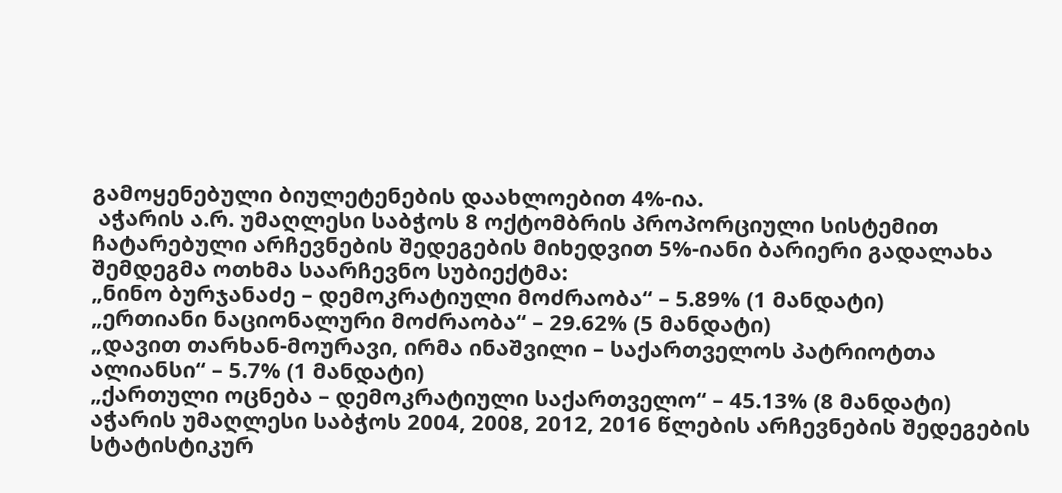გამოყენებული ბიულეტენების დაახლოებით 4%-ია.
 აჭარის ა.რ. უმაღლესი საბჭოს 8 ოქტომბრის პროპორციული სისტემით ჩატარებული არჩევნების შედეგების მიხედვით 5%-იანი ბარიერი გადალახა შემდეგმა ოთხმა საარჩევნო სუბიექტმა:
„ნინო ბურჯანაძე – დემოკრატიული მოძრაობა“ – 5.89% (1 მანდატი)
„ერთიანი ნაციონალური მოძრაობა“ – 29.62% (5 მანდატი)
„დავით თარხან-მოურავი, ირმა ინაშვილი – საქართველოს პატრიოტთა ალიანსი“ – 5.7% (1 მანდატი)
„ქართული ოცნება – დემოკრატიული საქართველო“ – 45.13% (8 მანდატი)
აჭარის უმაღლესი საბჭოს 2004, 2008, 2012, 2016 წლების არჩევნების შედეგების სტატისტიკურ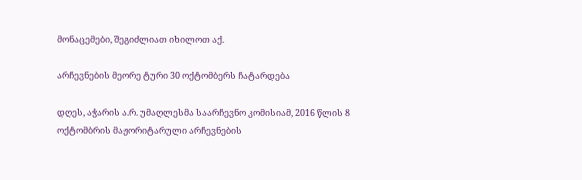მონაცემები, შეგიძლიათ იხილოთ აქ.

არჩევნების მეორე ტური 30 ოქტომბერს ჩატარდება

დღეს, აჭარის ა.რ. უმაღლესმა საარჩევნო კომისიამ, 2016 წლის 8 ოქტომბრის მაჟორიტარული არჩევნების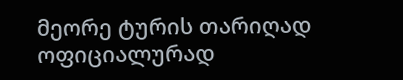მეორე ტურის თარიღად ოფიციალურად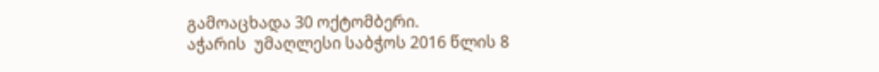გამოაცხადა 30 ოქტომბერი.
აჭარის  უმაღლესი საბჭოს 2016 წლის 8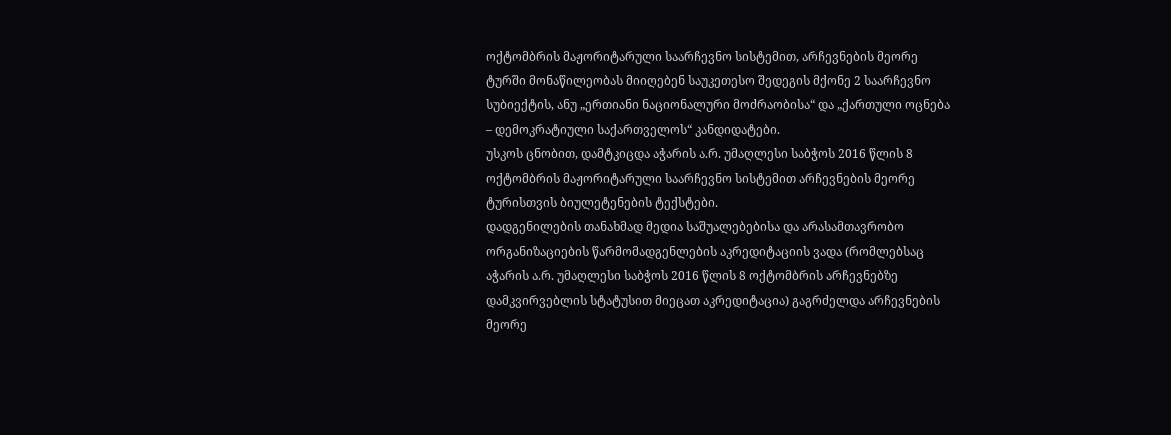ოქტომბრის მაჟორიტარული საარჩევნო სისტემით, არჩევნების მეორე ტურში მონაწილეობას მიიღებენ საუკეთესო შედეგის მქონე 2 საარჩევნო სუბიექტის, ანუ „ერთიანი ნაციონალური მოძრაობისა“ და „ქართული ოცნება – დემოკრატიული საქართველოს“ კანდიდატები.
უსკოს ცნობით, დამტკიცდა აჭარის ა.რ. უმაღლესი საბჭოს 2016 წლის 8 ოქტომბრის მაჟორიტარული საარჩევნო სისტემით არჩევნების მეორე ტურისთვის ბიულეტენების ტექსტები.
დადგენილების თანახმად მედია საშუალებებისა და არასამთავრობო ორგანიზაციების წარმომადგენლების აკრედიტაციის ვადა (რომლებსაც აჭარის ა.რ. უმაღლესი საბჭოს 2016 წლის 8 ოქტომბრის არჩევნებზე დამკვირვებლის სტატუსით მიეცათ აკრედიტაცია) გაგრძელდა არჩევნების მეორე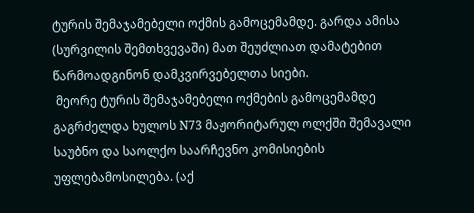ტურის შემაჯამებელი ოქმის გამოცემამდე. გარდა ამისა (სურვილის შემთხვევაში) მათ შეუძლიათ დამატებით წარმოადგინონ დამკვირვებელთა სიები.
 მეორე ტურის შემაჯამებელი ოქმების გამოცემამდე გაგრძელდა ხულოს N73 მაჟორიტარულ ოლქში შემავალი საუბნო და საოლქო საარჩევნო კომისიების უფლებამოსილება. (აქ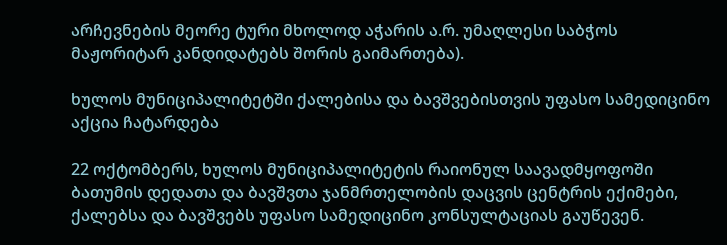არჩევნების მეორე ტური მხოლოდ აჭარის ა.რ. უმაღლესი საბჭოს მაჟორიტარ კანდიდატებს შორის გაიმართება).

ხულოს მუნიციპალიტეტში ქალებისა და ბავშვებისთვის უფასო სამედიცინო აქცია ჩატარდება

22 ოქტომბერს, ხულოს მუნიციპალიტეტის რაიონულ საავადმყოფოში ბათუმის დედათა და ბავშვთა ჯანმრთელობის დაცვის ცენტრის ექიმები, ქალებსა და ბავშვებს უფასო სამედიცინო კონსულტაციას გაუწევენ.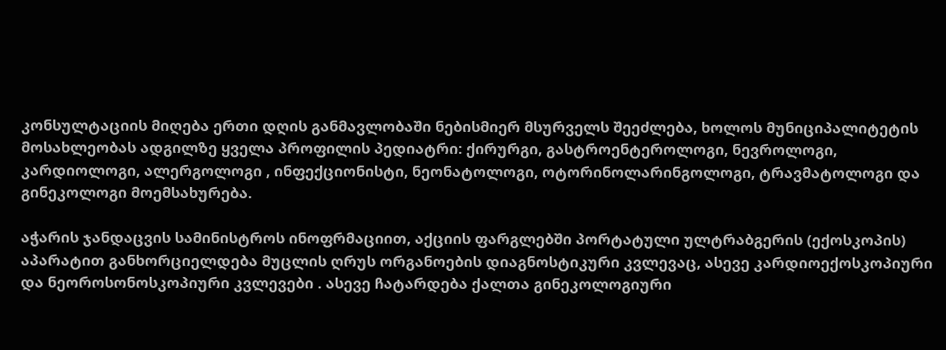კონსულტაციის მიღება ერთი დღის განმავლობაში ნებისმიერ მსურველს შეეძლება, ხოლოს მუნიციპალიტეტის მოსახლეობას ადგილზე ყველა პროფილის პედიატრი: ქირურგი, გასტროენტეროლოგი, ნევროლოგი, კარდიოლოგი, ალერგოლოგი , ინფექციონისტი, ნეონატოლოგი, ოტორინოლარინგოლოგი, ტრავმატოლოგი და გინეკოლოგი მოემსახურება.

აჭარის ჯანდაცვის სამინისტროს ინოფრმაციით, აქციის ფარგლებში პორტატული ულტრაბგერის (ექოსკოპის) აპარატით განხორციელდება მუცლის ღრუს ორგანოების დიაგნოსტიკური კვლევაც, ასევე კარდიოექოსკოპიური და ნეოროსონოსკოპიური კვლევები . ასევე ჩატარდება ქალთა გინეკოლოგიური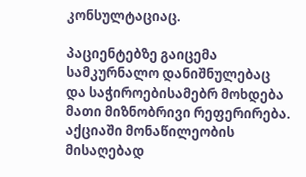კონსულტაციაც.

პაციენტებზე გაიცემა სამკურნალო დანიშნულებაც და საჭიროებისამებრ მოხდება მათი მიზნობრივი რეფერირება.
აქციაში მონაწილეობის მისაღებად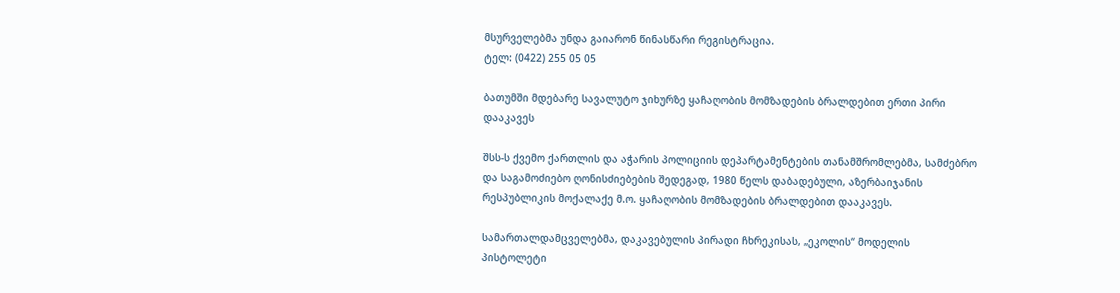მსურველებმა უნდა გაიარონ წინასწარი რეგისტრაცია.
ტელ: (0422) 255 05 05

ბათუმში მდებარე სავალუტო ჯიხურზე ყაჩაღობის მომზადების ბრალდებით ერთი პირი დააკავეს

შსს-ს ქვემო ქართლის და აჭარის პოლიციის დეპარტამენტების თანამშრომლებმა, სამძებრო და საგამოძიებო ღონისძიებების შედეგად, 1980 წელს დაბადებული, აზერბაიჯანის რესპუბლიკის მოქალაქე მ.ო. ყაჩაღობის მომზადების ბრალდებით დააკავეს.

სამართალდამცველებმა, დაკავებულის პირადი ჩხრეკისას, „ეკოლის“ მოდელის პისტოლეტი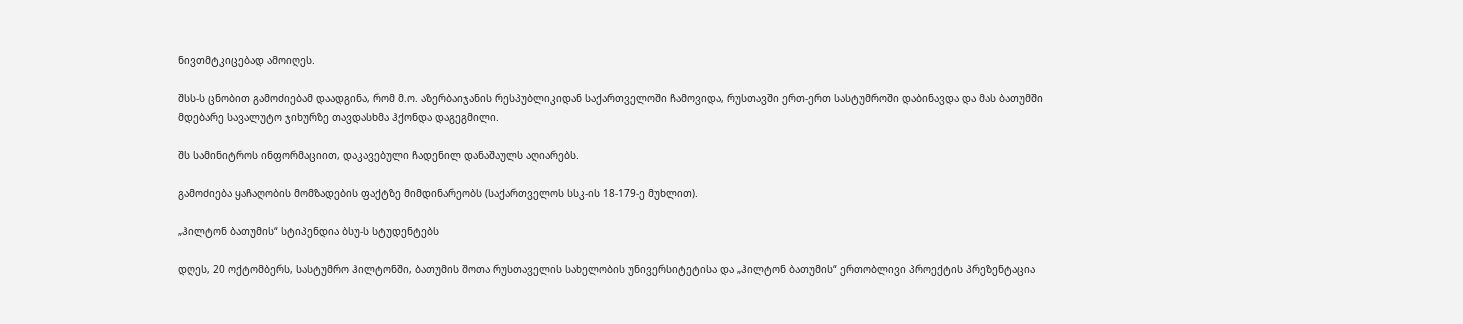ნივთმტკიცებად ამოიღეს.

შსს-ს ცნობით გამოძიებამ დაადგინა, რომ მ.ო. აზერბაიჯანის რესპუბლიკიდან საქართველოში ჩამოვიდა, რუსთავში ერთ-ერთ სასტუმროში დაბინავდა და მას ბათუმში მდებარე სავალუტო ჯიხურზე თავდასხმა ჰქონდა დაგეგმილი.

შს სამინიტროს ინფორმაციით, დაკავებული ჩადენილ დანაშაულს აღიარებს.

გამოძიება ყაჩაღობის მომზადების ფაქტზე მიმდინარეობს (საქართველოს სსკ-ის 18-179-ე მუხლით).

„ჰილტონ ბათუმის“ სტიპენდია ბსუ-ს სტუდენტებს

დღეს, 20 ოქტომბერს, სასტუმრო ჰილტონში, ბათუმის შოთა რუსთაველის სახელობის უნივერსიტეტისა და „ჰილტონ ბათუმის“ ერთობლივი პროექტის პრეზენტაცია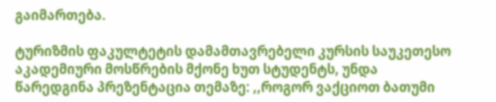გაიმართება.

ტურიზმის ფაკულტეტის დამამთავრებელი კურსის საუკეთესო აკადემიური მოსწრების მქონე ხუთ სტუდენტს, უნდა წარედგინა პრეზენტაცია თემაზე: ,,როგორ ვაქციოთ ბათუმი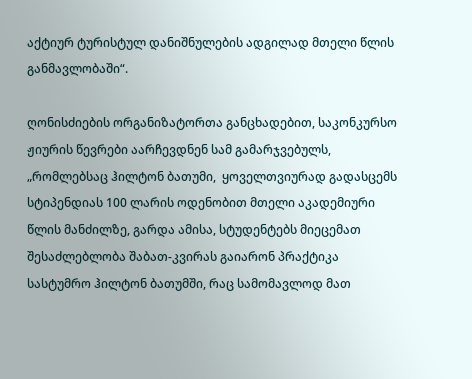აქტიურ ტურისტულ დანიშნულების ადგილად მთელი წლის განმავლობაში“.

ღონისძიების ორგანიზატორთა განცხადებით, საკონკურსო  ჟიურის წევრები აარჩევდნენ სამ გამარჯვებულს, „რომლებსაც ჰილტონ ბათუმი,  ყოველთვიურად გადასცემს სტიპენდიას 100 ლარის ოდენობით მთელი აკადემიური წლის მანძილზე, გარდა ამისა, სტუდენტებს მიეცემათ შესაძლებლობა შაბათ-კვირას გაიარონ პრაქტიკა სასტუმრო ჰილტონ ბათუმში, რაც სამომავლოდ მათ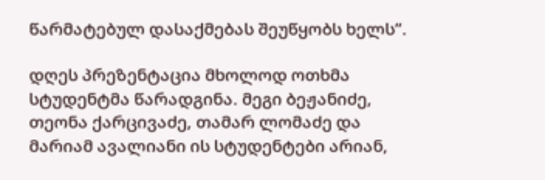წარმატებულ დასაქმებას შეუწყობს ხელს“.

დღეს პრეზენტაცია მხოლოდ ოთხმა სტუდენტმა წარადგინა. მეგი ბეჟანიძე, თეონა ქარცივაძე, თამარ ლომაძე და მარიამ ავალიანი ის სტუდენტები არიან,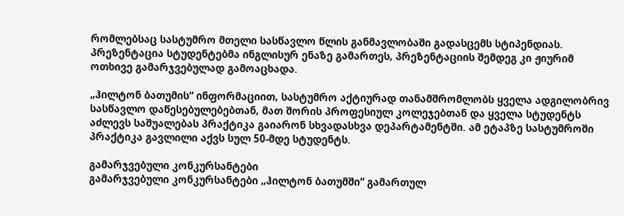რომლებსაც სასტუმრო მთელი სასწავლო წლის განმავლობაში გადასცემს სტიპენდიას.  პრეზენტაცია სტუდენტებმა ინგლისურ ენაზე გამართეს, პრეზენტაციის შემდეგ კი ჟიურიმ ოთხივე გამარჯვებულად გამოაცხადა.

„ჰილტონ ბათუმის“ ინფორმაციით, სასტუმრო აქტიურად თანამშრომლობს ყველა ადგილობრივ სასწავლო დაწესებულებებთან, მათ შორის პროფესიულ კოლეჯებთან და ყველა სტუდენტს აძლევს საშუალებას პრაქტიკა გაიარონ სხვადასხვა დეპარტამენტში. ამ ეტაპზე სასტუმროში პრაქტიკა გავლილი აქვს სულ 50-მდე სტუდენტს.

გამარჯვებული კონკურსანტები
გამარჯვებული კონკურსანტები „ჰილტონ ბათუმში“ გამართულ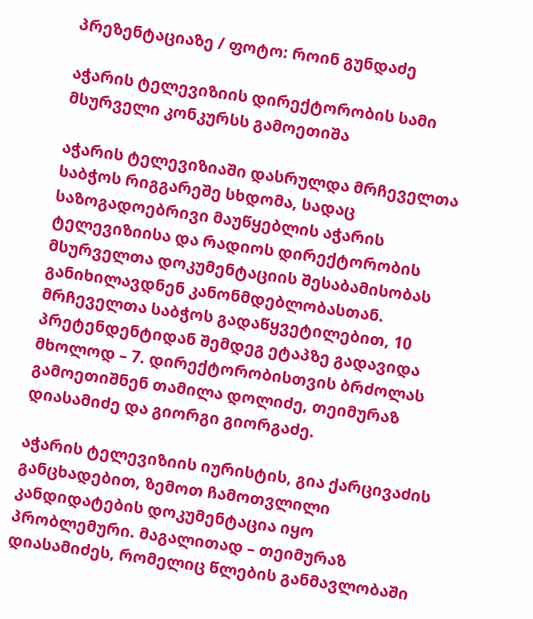პრეზენტაციაზე / ფოტო: როინ გუნდაძე

აჭარის ტელევიზიის დირექტორობის სამი მსურველი კონკურსს გამოეთიშა

აჭარის ტელევიზიაში დასრულდა მრჩეველთა საბჭოს რიგგარეშე სხდომა, სადაც საზოგადოებრივი მაუწყებლის აჭარის ტელევიზიისა და რადიოს დირექტორობის მსურველთა დოკუმენტაციის შესაბამისობას განიხილავდნენ კანონმდებლობასთან. მრჩეველთა საბჭოს გადაწყვეტილებით, 10 პრეტენდენტიდან შემდეგ ეტაპზე გადავიდა მხოლოდ – 7. დირექტორობისთვის ბრძოლას გამოეთიშნენ თამილა დოლიძე, თეიმურაზ დიასამიძე და გიორგი გიორგაძე.

აჭარის ტელევიზიის იურისტის, გია ქარცივაძის განცხადებით, ზემოთ ჩამოთვლილი კანდიდატების დოკუმენტაცია იყო პრობლემური. მაგალითად – თეიმურაზ დიასამიძეს, რომელიც წლების განმავლობაში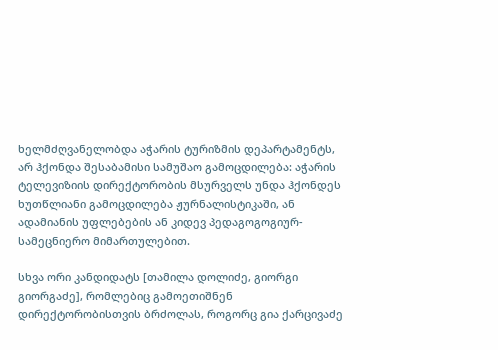ხელმძღვანელობდა აჭარის ტურიზმის დეპარტამენტს, არ ჰქონდა შესაბამისი სამუშაო გამოცდილება: აჭარის ტელევიზიის დირექტორობის მსურველს უნდა ჰქონდეს ხუთწლიანი გამოცდილება ჟურნალისტიკაში, ან ადამიანის უფლებების ან კიდევ პედაგოგოგიურ-სამეცნიერო მიმართულებით.

სხვა ორი კანდიდატს [თამილა დოლიძე, გიორგი გიორგაძე], რომლებიც გამოეთიშნენ დირექტორობისთვის ბრძოლას, როგორც გია ქარცივაძე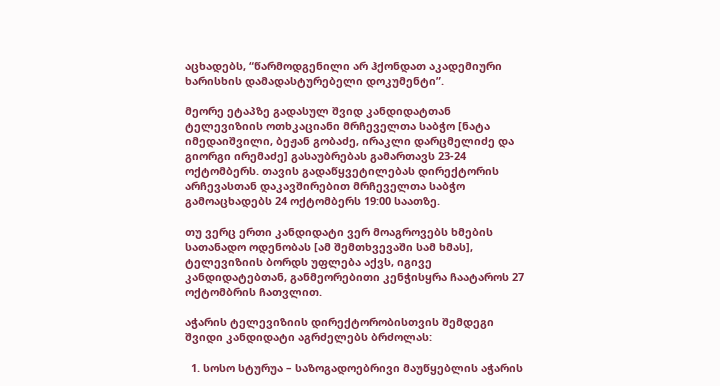აცხადებს, “წარმოდგენილი არ ჰქონდათ აკადემიური ხარისხის დამადასტურებელი დოკუმენტი”.

მეორე ეტაპზე გადასულ შვიდ კანდიდატთან ტელევიზიის ოთხკაციანი მრჩეველთა საბჭო [ნატა იმედაიშვილი, ბეჟან გობაძე, ირაკლი დარცმელიძე და გიორგი ირემაძე] გასაუბრებას გამართავს 23-24 ოქტომბერს. თავის გადაწყვეტილებას დირექტორის არჩევასთან დაკავშირებით მრჩეველთა საბჭო გამოაცხადებს 24 ოქტომბერს 19:00 საათზე.

თუ ვერც ერთი კანდიდატი ვერ მოაგროვებს ხმების სათანადო ოდენობას [ამ შემთხვევაში სამ ხმას], ტელევიზიის ბორდს უფლება აქვს, იგივე კანდიდატებთან, განმეორებითი კენჭისყრა ჩაატაროს 27 ოქტომბრის ჩათვლით.

აჭარის ტელევიზიის დირექტორობისთვის შემდეგი შვიდი კანდიდატი აგრძელებს ბრძოლას:

  1. სოსო სტურუა – საზოგადოებრივი მაუწყებლის აჭარის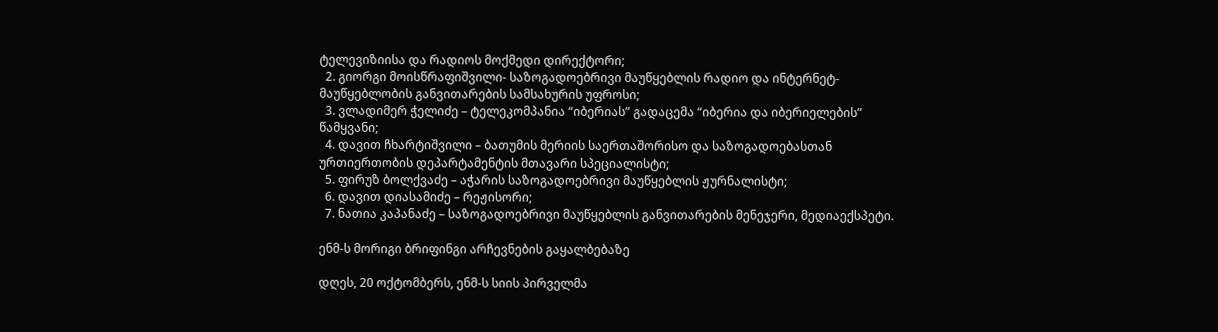ტელევიზიისა და რადიოს მოქმედი დირექტორი;
  2. გიორგი მოისწრაფიშვილი- საზოგადოებრივი მაუწყებლის რადიო და ინტერნეტ-მაუწყებლობის განვითარების სამსახურის უფროსი;
  3. ვლადიმერ ჭელიძე – ტელეკომპანია “იბერიას” გადაცემა “იბერია და იბერიელების” წამყვანი;
  4. დავით ჩხარტიშვილი – ბათუმის მერიის საერთაშორისო და საზოგადოებასთან ურთიერთობის დეპარტამენტის მთავარი სპეციალისტი;
  5. ფირუზ ბოლქვაძე – აჭარის საზოგადოებრივი მაუწყებლის ჟურნალისტი;
  6. დავით დიასამიძე – რეჟისორი;
  7. ნათია კაპანაძე – საზოგადოებრივი მაუწყებლის განვითარების მენეჯერი, მედიაექსპეტი.

ენმ-ს მორიგი ბრიფინგი არჩევნების გაყალბებაზე

დღეს, 20 ოქტომბერს, ენმ-ს სიის პირველმა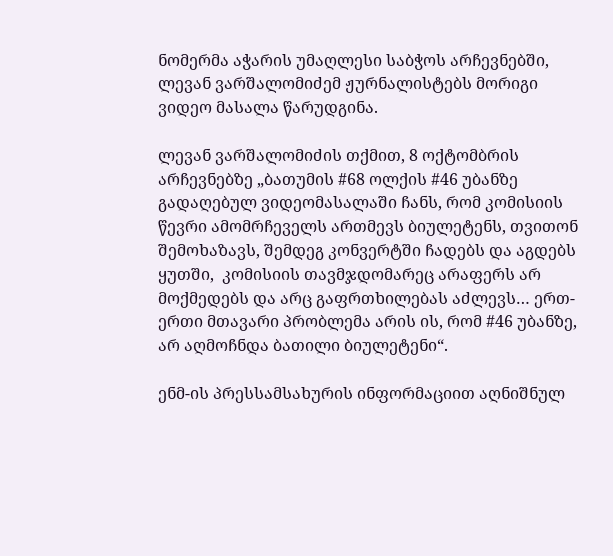ნომერმა აჭარის უმაღლესი საბჭოს არჩევნებში, ლევან ვარშალომიძემ ჟურნალისტებს მორიგი ვიდეო მასალა წარუდგინა.

ლევან ვარშალომიძის თქმით, 8 ოქტომბრის არჩევნებზე „ბათუმის #68 ოლქის #46 უბანზე გადაღებულ ვიდეომასალაში ჩანს, რომ კომისიის წევრი ამომრჩეველს ართმევს ბიულეტენს, თვითონ შემოხაზავს, შემდეგ კონვერტში ჩადებს და აგდებს ყუთში,  კომისიის თავმჯდომარეც არაფერს არ მოქმედებს და არც გაფრთხილებას აძლევს… ერთ-ერთი მთავარი პრობლემა არის ის, რომ #46 უბანზე, არ აღმოჩნდა ბათილი ბიულეტენი“.

ენმ-ის პრესსამსახურის ინფორმაციით აღნიშნულ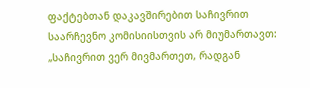ფაქტებთან დაკავშირებით საჩივრით საარჩევნო კომისიისთვის არ მიუმართავთ: „საჩივრით ვერ მივმართეთ, რადგან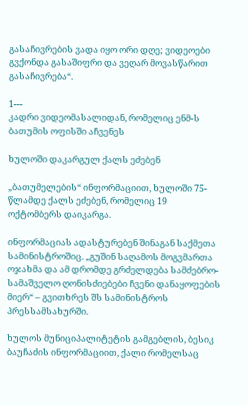გასაჩივრების ვადა იყო ორი დღე; ვიდეოები გვქონდა გასაშიფრი და ვეღარ მოვასწარით გასაჩივრება“.

1---
კადრი ვიდეომასალიდან, რომელიც ენმ-ს ბათუმის ოფისში აჩვენეს

ხულოში დაკარგულ ქალს ეძებენ

„ბათუმელების“ ინფორმაციით, ხულოში 75-წლამდე ქალს ეძებენ, რომელიც 19 ოქტომბერს დაიკარგა.

ინფორმაციას ადასტურებენ შინაგან საქმეთა სამინისტროშიც. „გუშინ საღამოს მოგვმართა ოჯახმა და ამ დრომდე გრძელდება სამძებრო-სამაშველო ღონისძიებები ჩვენი დანაყოფების მიერ“ – გვითხრეს შს სამინისტროს პრესსამსახურში.

ხულოს მუნიციპალიტეტის გამგებლის, ბესიკ ბაუჩაძის ინფორმაციით, ქალი რომელსაც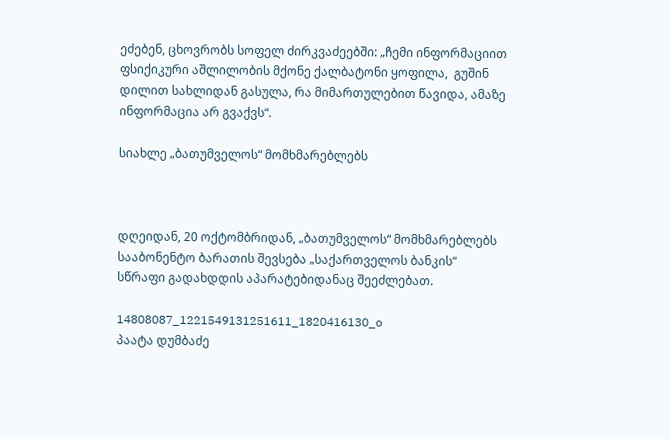ეძებენ, ცხოვრობს სოფელ ძირკვაძეებში: „ჩემი ინფორმაციით ფსიქიკური აშლილობის მქონე ქალბატონი ყოფილა,  გუშინ დილით სახლიდან გასულა, რა მიმართულებით წავიდა, ამაზე ინფორმაცია არ გვაქვს“.

სიახლე „ბათუმველოს“ მომხმარებლებს



დღეიდან, 20 ოქტომბრიდან, „ბათუმველოს“ მომხმარებლებს სააბონენტო ბარათის შევსება „საქართველოს ბანკის“ სწრაფი გადახდდის აპარატებიდანაც შეეძლებათ.

14808087_1221549131251611_1820416130_o
პაატა დუმბაძე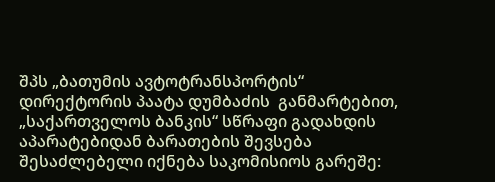შპს „ბათუმის ავტოტრანსპორტის“ დირექტორის პაატა დუმბაძის  განმარტებით, „საქართველოს ბანკის“ სწრაფი გადახდის აპარატებიდან ბარათების შევსება შესაძლებელი იქნება საკომისიოს გარეშე: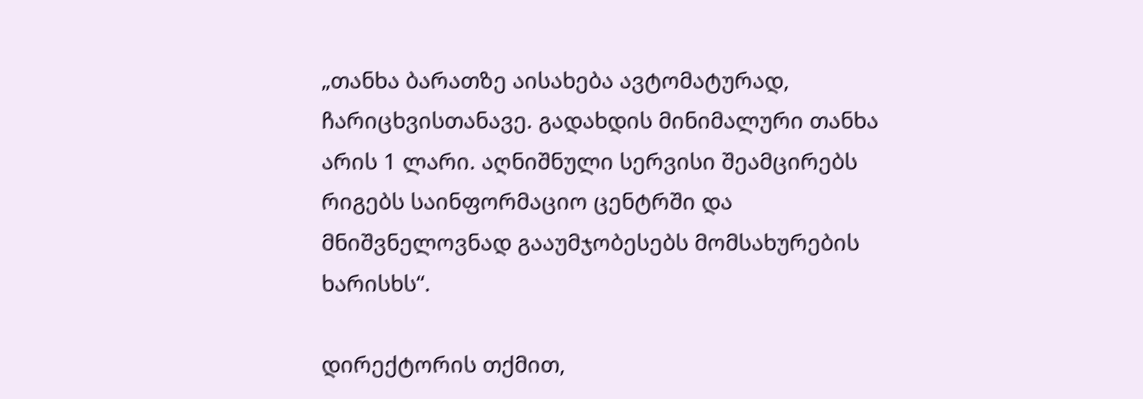„თანხა ბარათზე აისახება ავტომატურად, ჩარიცხვისთანავე. გადახდის მინიმალური თანხა არის 1 ლარი. აღნიშნული სერვისი შეამცირებს რიგებს საინფორმაციო ცენტრში და მნიშვნელოვნად გააუმჯობესებს მომსახურების ხარისხს“.

დირექტორის თქმით,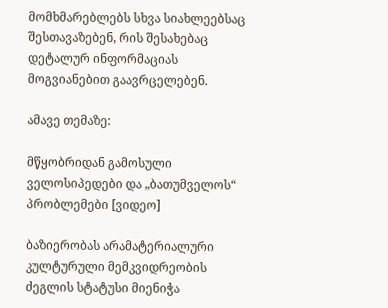მომხმარებლებს სხვა სიახლეებსაც შესთავაზებენ, რის შესახებაც დეტალურ ინფორმაციას მოგვიანებით გაავრცელებენ.

ამავე თემაზე:

მწყობრიდან გამოსული ველოსიპედები და „ბათუმველოს“ პრობლემები [ვიდეო]

ბაზიერობას არამატერიალური კულტურული მემკვიდრეობის ძეგლის სტატუსი მიენიჭა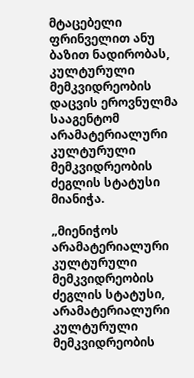მტაცებელი ფრინველით ანუ ბაზით ნადირობას, კულტურული მემკვიდრეობის დაცვის ეროვნულმა სააგენტომ არამატერიალური კულტურული მემკვიდრეობის ძეგლის სტატუსი მიანიჭა.

„მიენიჭოს არამატერიალური კულტურული მემკვიდრეობის ძეგლის სტატუსი, არამატერიალური კულტურული მემკვიდრეობის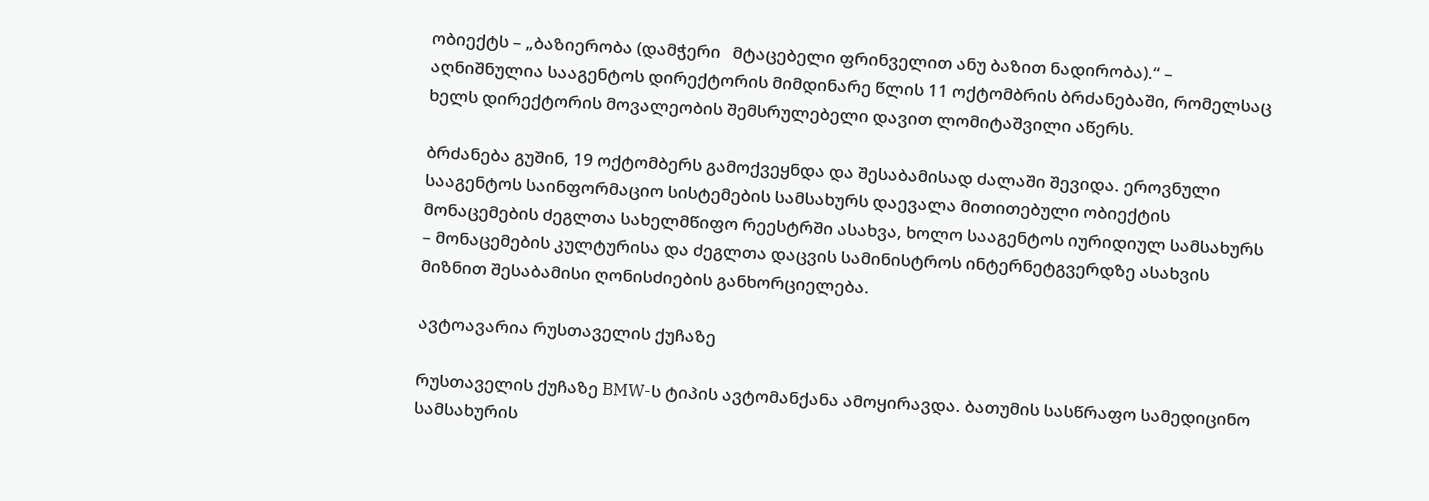ობიექტს – „ბაზიერობა (დამჭერი   მტაცებელი ფრინველით ანუ ბაზით ნადირობა).“ – აღნიშნულია სააგენტოს დირექტორის მიმდინარე წლის 11 ოქტომბრის ბრძანებაში, რომელსაც ხელს დირექტორის მოვალეობის შემსრულებელი დავით ლომიტაშვილი აწერს.

ბრძანება გუშინ, 19 ოქტომბერს გამოქვეყნდა და შესაბამისად ძალაში შევიდა. ეროვნული სააგენტოს საინფორმაციო სისტემების სამსახურს დაევალა მითითებული ობიექტის მონაცემების ძეგლთა სახელმწიფო რეესტრში ასახვა, ხოლო სააგენტოს იურიდიულ სამსახურს – მონაცემების კულტურისა და ძეგლთა დაცვის სამინისტროს ინტერნეტგვერდზე ასახვის მიზნით შესაბამისი ღონისძიების განხორციელება.

ავტოავარია რუსთაველის ქუჩაზე

რუსთაველის ქუჩაზე BMW-ს ტიპის ავტომანქანა ამოყირავდა. ბათუმის სასწრაფო სამედიცინო სამსახურის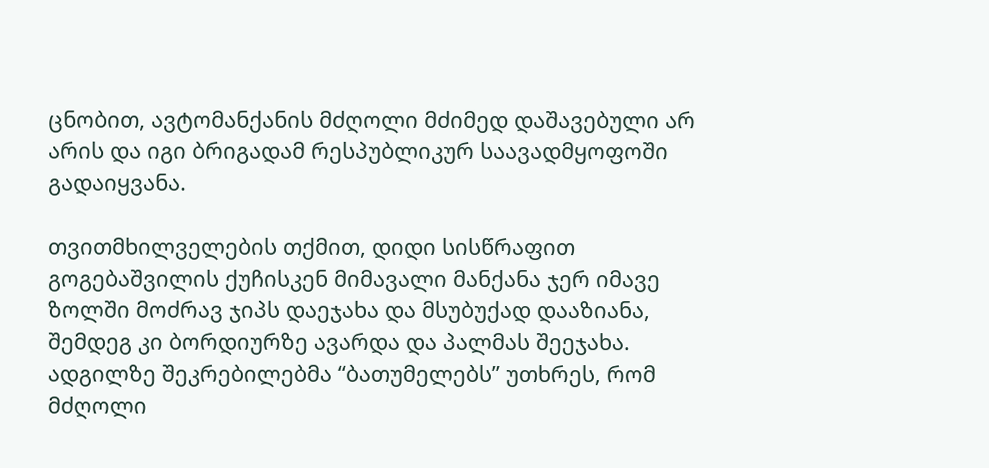ცნობით, ავტომანქანის მძღოლი მძიმედ დაშავებული არ არის და იგი ბრიგადამ რესპუბლიკურ საავადმყოფოში გადაიყვანა.

თვითმხილველების თქმით, დიდი სისწრაფით გოგებაშვილის ქუჩისკენ მიმავალი მანქანა ჯერ იმავე ზოლში მოძრავ ჯიპს დაეჯახა და მსუბუქად დააზიანა, შემდეგ კი ბორდიურზე ავარდა და პალმას შეეჯახა. ადგილზე შეკრებილებმა “ბათუმელებს” უთხრეს, რომ მძღოლი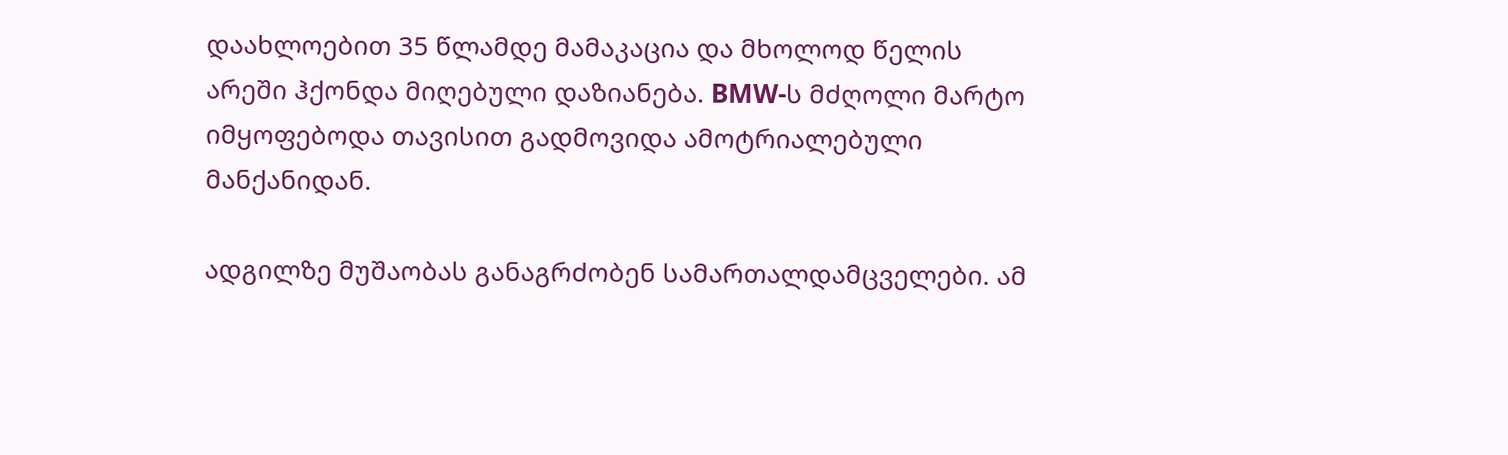დაახლოებით 35 წლამდე მამაკაცია და მხოლოდ წელის არეში ჰქონდა მიღებული დაზიანება. BMW-ს მძღოლი მარტო იმყოფებოდა თავისით გადმოვიდა ამოტრიალებული მანქანიდან.

ადგილზე მუშაობას განაგრძობენ სამართალდამცველები. ამ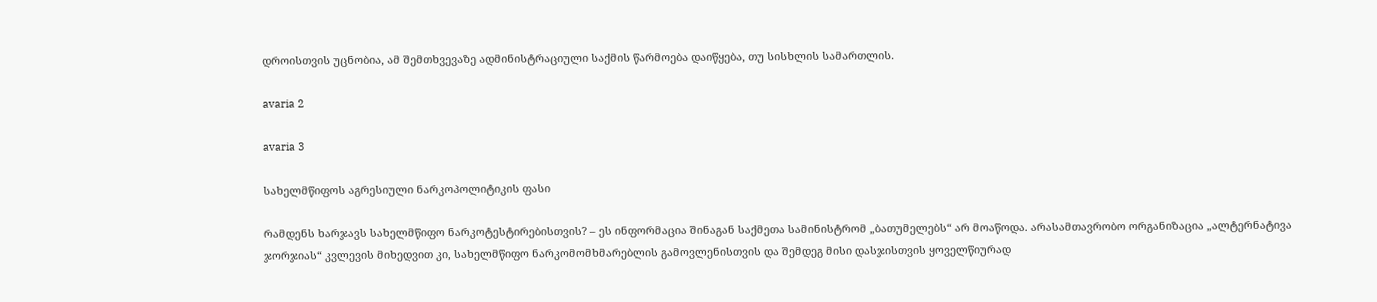დროისთვის უცნობია, ამ შემთხვევაზე ადმინისტრაციული საქმის წარმოება დაიწყება, თუ სისხლის სამართლის.

avaria 2

avaria 3

სახელმწიფოს აგრესიული ნარკოპოლიტიკის ფასი

რამდენს ხარჯავს სახელმწიფო ნარკოტესტირებისთვის? – ეს ინფორმაცია შინაგან საქმეთა სამინისტრომ „ბათუმელებს“ არ მოაწოდა. არასამთავრობო ორგანიზაცია „ალტერნატივა ჯორჯიას“ კვლევის მიხედვით კი, სახელმწიფო ნარკომომხმარებლის გამოვლენისთვის და შემდეგ მისი დასჯისთვის ყოველწიურად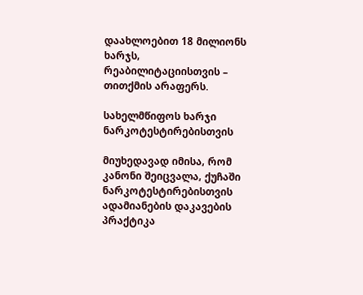დაახლოებით 18 მილიონს ხარჯს, რეაბილიტაციისთვის – თითქმის არაფერს.

სახელმწიფოს ხარჯი ნარკოტესტირებისთვის

მიუხედავად იმისა, რომ კანონი შეიცვალა, ქუჩაში ნარკოტესტირებისთვის ადამიანების დაკავების პრაქტიკა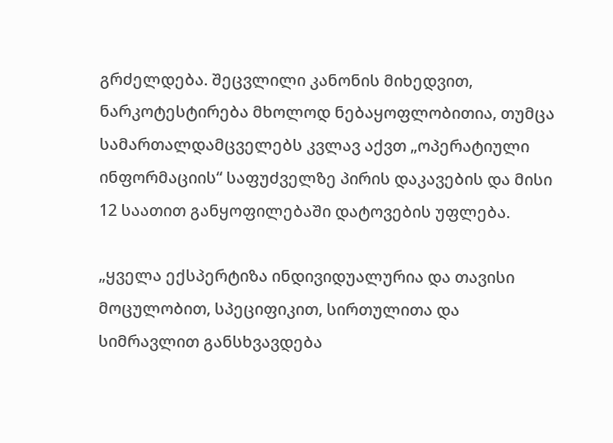გრძელდება. შეცვლილი კანონის მიხედვით, ნარკოტესტირება მხოლოდ ნებაყოფლობითია, თუმცა სამართალდამცველებს კვლავ აქვთ „ოპერატიული ინფორმაციის“ საფუძველზე პირის დაკავების და მისი 12 საათით განყოფილებაში დატოვების უფლება.

„ყველა ექსპერტიზა ინდივიდუალურია და თავისი მოცულობით, სპეციფიკით, სირთულითა და სიმრავლით განსხვავდება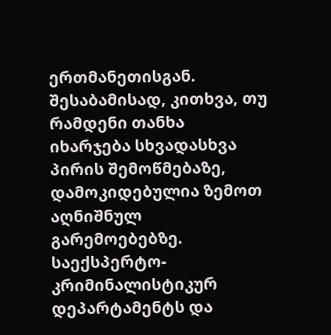ერთმანეთისგან. შესაბამისად, კითხვა, თუ რამდენი თანხა იხარჯება სხვადასხვა პირის შემოწმებაზე, დამოკიდებულია ზემოთ აღნიშნულ გარემოებებზე. საექსპერტო-კრიმინალისტიკურ დეპარტამენტს და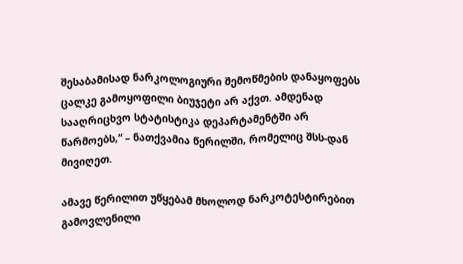შესაბამისად ნარკოლოგიური შემოწმების დანაყოფებს ცალკე გამოყოფილი ბიუჯეტი არ აქვთ. ამდენად სააღრიცხვო სტატისტიკა დეპარტამენტში არ წარმოებს,“ – ნათქვამია წერილში, რომელიც შსს-დან მივიღეთ.

ამავე წერილით უწყებამ მხოლოდ ნარკოტესტირებით გამოვლენილი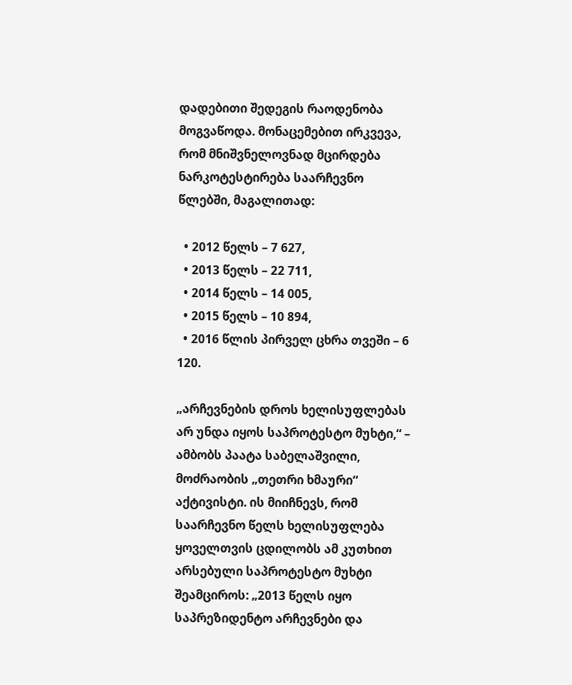დადებითი შედეგის რაოდენობა მოგვაწოდა. მონაცემებით ირკვევა, რომ მნიშვნელოვნად მცირდება ნარკოტესტირება საარჩევნო წლებში, მაგალითად:

  • 2012 წელს – 7 627,
  • 2013 წელს – 22 711,
  • 2014 წელს – 14 005,
  • 2015 წელს – 10 894,
  • 2016 წლის პირველ ცხრა თვეში – 6 120.

„არჩევნების დროს ხელისუფლებას არ უნდა იყოს საპროტესტო მუხტი,“ – ამბობს პაატა საბელაშვილი, მოძრაობის „თეთრი ხმაური“ აქტივისტი. ის მიიჩნევს, რომ საარჩევნო წელს ხელისუფლება ყოველთვის ცდილობს ამ კუთხით არსებული საპროტესტო მუხტი შეამციროს: „2013 წელს იყო საპრეზიდენტო არჩევნები და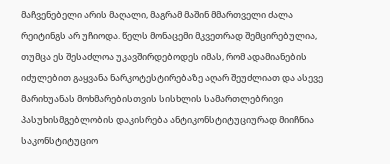მაჩვენებელი არის მაღალი, მაგრამ მაშინ მმართველი ძალა რეიტინგს არ უჩიოდა. წელს მონაცემი მკვეთრად შემცირებულია, თუმცა ეს შესაძლოა უკავშირდებოდეს იმას, რომ ადამიანების იძულებით გაყვანა ნარკოტესტირებაზე აღარ შეუძლიათ და ასევე მარიხუანას მოხმარებისთვის სისხლის სამართლებრივი პასუხისმგებლობის დაკისრება ანტიკონსტიტუციურად მიიჩნია საკონსტიტუციო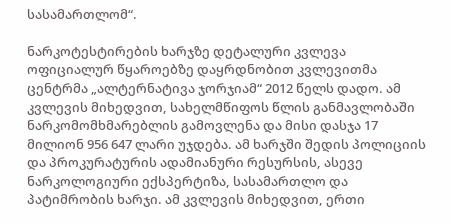სასამართლომ“.

ნარკოტესტირების ხარჯზე დეტალური კვლევა ოფიციალურ წყაროებზე დაყრდნობით კვლევითმა ცენტრმა „ალტერნატივა ჯორჯიამ“ 2012 წელს დადო. ამ კვლევის მიხედვით, სახელმწიფოს წლის განმავლობაში ნარკომომხმარებლის გამოვლენა და მისი დასჯა 17 მილიონ 956 647 ლარი უჯდება. ამ ხარჯში შედის პოლიციის და პროკურატურის ადამიანური რესურსის, ასევე ნარკოლოგიური ექსპერტიზა, სასამართლო და პატიმრობის ხარჯი. ამ კვლევის მიხედვით, ერთი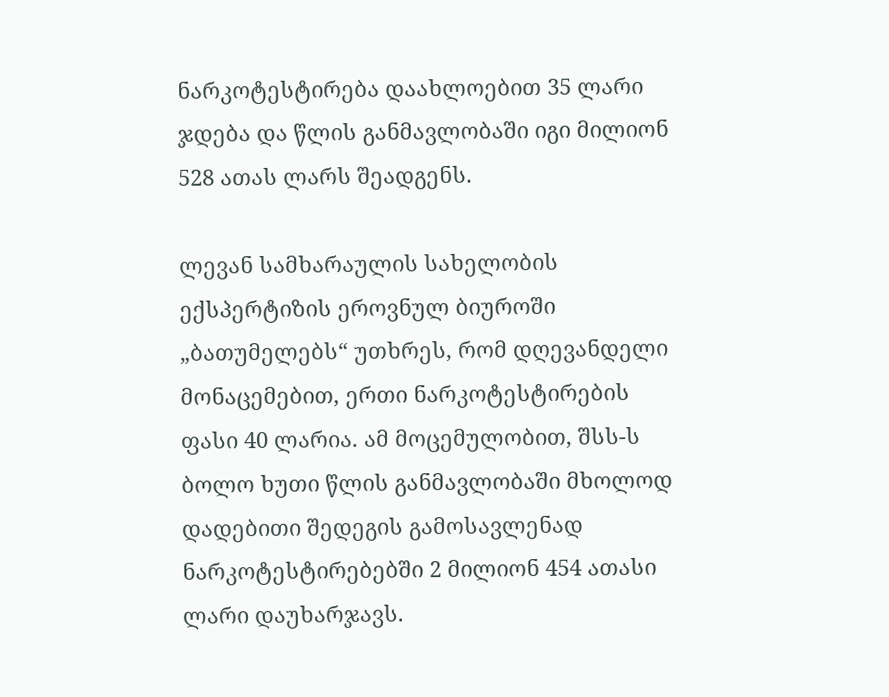ნარკოტესტირება დაახლოებით 35 ლარი ჯდება და წლის განმავლობაში იგი მილიონ 528 ათას ლარს შეადგენს.

ლევან სამხარაულის სახელობის ექსპერტიზის ეროვნულ ბიუროში „ბათუმელებს“ უთხრეს, რომ დღევანდელი მონაცემებით, ერთი ნარკოტესტირების ფასი 40 ლარია. ამ მოცემულობით, შსს-ს ბოლო ხუთი წლის განმავლობაში მხოლოდ დადებითი შედეგის გამოსავლენად ნარკოტესტირებებში 2 მილიონ 454 ათასი ლარი დაუხარჯავს.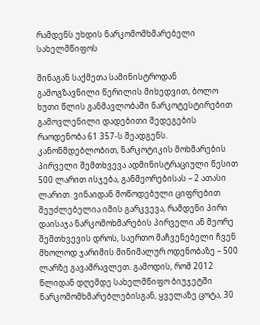რამდენს უხდის ნარკომომხმარებელი სახელმწიფოს

შინაგან საქმეთა სამინისტროდან გამოგზავნილი წერილის მიხედვით, ბოლო ხუთი წლის განმავლობაში ნარკოტესტირებით გამოვლენილი დადებითი შედეგების რაოდენობა 61 357-ს შეადგენს. კანონმდებლობით, ნარკოტიკის მოხმარების პირველი შემთხვევა ადმინისტრაციული წესით 500 ლარით ისჯება, განმეორებისას – 2 ათასი ლარით. ვინაიდან მოწოდებული ციფრებით შეუძლებელია იმის გარკვევა, რამდენი პირი დაისაჯა ნარკომოხმარების პირველი ან მეორე შემთხვევის დროს, საერთო მაჩვენებელი ჩვენ მხოლოდ ჯარიმის მინიმალურ ოდენობაზე – 500 ლარზე გავამრავლეთ. გამოდის, რომ 2012 წლიდან დღემდე სახელმწიფო ბიუჯეტში ნარკომომხმარებლებისგან, ყველაზე ცოტა, 30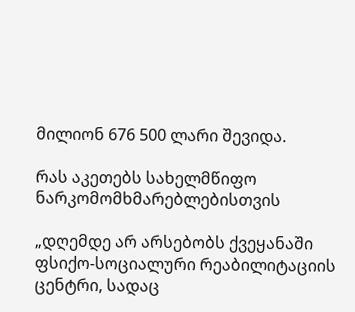მილიონ 676 500 ლარი შევიდა.

რას აკეთებს სახელმწიფო ნარკომომხმარებლებისთვის

„დღემდე არ არსებობს ქვეყანაში ფსიქო-სოციალური რეაბილიტაციის ცენტრი, სადაც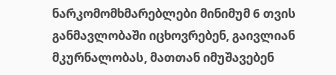ნარკომომხმარებლები მინიმუმ 6 თვის განმავლობაში იცხოვრებენ, გაივლიან მკურნალობას, მათთან იმუშავებენ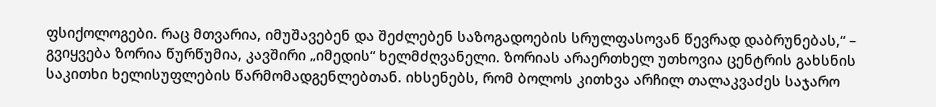ფსიქოლოგები. რაც მთვარია, იმუშავებენ და შეძლებენ საზოგადოების სრულფასოვან წევრად დაბრუნებას,“ – გვიყვება ზორია წურწუმია, კავშირი „იმედის“ ხელმძღვანელი. ზორიას არაერთხელ უთხოვია ცენტრის გახსნის საკითხი ხელისუფლების წარმომადგენლებთან. იხსენებს, რომ ბოლოს კითხვა არჩილ თალაკვაძეს საჯარო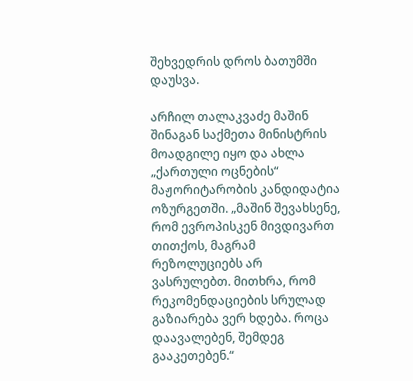შეხვედრის დროს ბათუმში დაუსვა.

არჩილ თალაკვაძე მაშინ შინაგან საქმეთა მინისტრის მოადგილე იყო და ახლა „ქართული ოცნების“ მაჟორიტარობის კანდიდატია ოზურგეთში. „მაშინ შევახსენე, რომ ევროპისკენ მივდივართ თითქოს, მაგრამ რეზოლუციებს არ ვასრულებთ. მითხრა, რომ რეკომენდაციების სრულად გაზიარება ვერ ხდება. როცა დაავალებენ, შემდეგ გააკეთებენ.“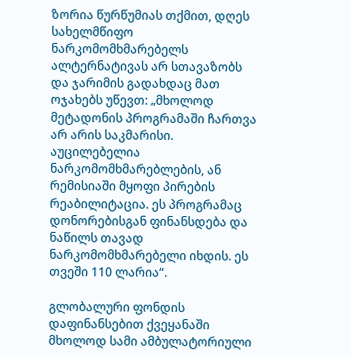ზორია წურწუმიას თქმით, დღეს სახელმწიფო ნარკომომხმარებელს ალტერნატივას არ სთავაზობს და ჯარიმის გადახდაც მათ ოჯახებს უწევთ: „მხოლოდ მეტადონის პროგრამაში ჩართვა არ არის საკმარისი. აუცილებელია ნარკომომხმარებლების, ან რემისიაში მყოფი პირების რეაბილიტაცია. ეს პროგრამაც დონორებისგან ფინანსდება და ნაწილს თავად ნარკომომხმარებელი იხდის. ეს თვეში 110 ლარია“.

გლობალური ფონდის დაფინანსებით ქვეყანაში მხოლოდ სამი ამბულატორიული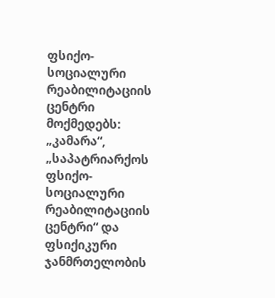ფსიქო-სოციალური რეაბილიტაციის ცენტრი მოქმედებს: „კამარა“, „საპატრიარქოს ფსიქო-სოციალური რეაბილიტაციის ცენტრი“ და ფსიქიკური ჯანმრთელობის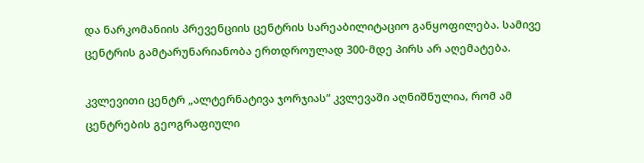და ნარკომანიის პრევენციის ცენტრის სარეაბილიტაციო განყოფილება. სამივე ცენტრის გამტარუნარიანობა ერთდროულად 300-მდე პირს არ აღემატება.

კვლევითი ცენტრ „ალტერნატივა ჯორჯიას“ კვლევაში აღნიშნულია, რომ ამ ცენტრების გეოგრაფიული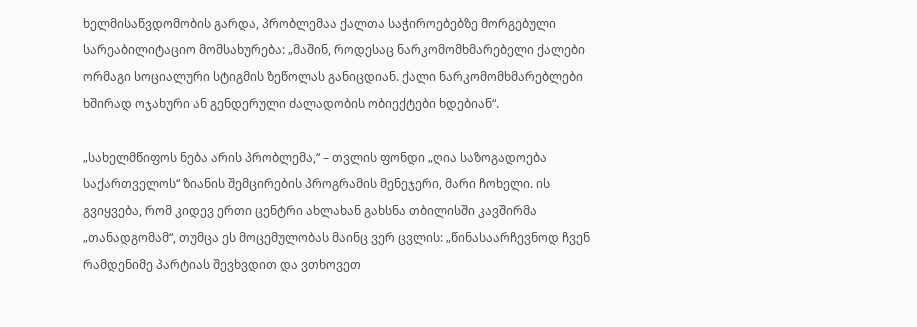ხელმისაწვდომობის გარდა, პრობლემაა ქალთა საჭიროებებზე მორგებული სარეაბილიტაციო მომსახურება: „მაშინ, როდესაც ნარკომომხმარებელი ქალები ორმაგი სოციალური სტიგმის ზეწოლას განიცდიან. ქალი ნარკომომხმარებლები ხშირად ოჯახური ან გენდერული ძალადობის ობიექტები ხდებიან“.

„სახელმწიფოს ნება არის პრობლემა,“ – თვლის ფონდი „ღია საზოგადოება საქართველოს“ ზიანის შემცირების პროგრამის მენეჯერი, მარი ჩოხელი. ის გვიყვება, რომ კიდევ ერთი ცენტრი ახლახან გახსნა თბილისში კავშირმა „თანადგომამ“, თუმცა ეს მოცემულობას მაინც ვერ ცვლის: „წინასაარჩევნოდ ჩვენ რამდენიმე პარტიას შევხვდით და ვთხოვეთ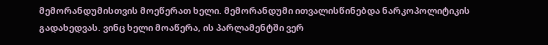მემორანდუმისთვის მოეწერათ ხელი. მემორანდუმი ითვალისწინებდა ნარკოპოლიტიკის გადახედვას. ვინც ხელი მოაწერა, ის პარლამენტში ვერ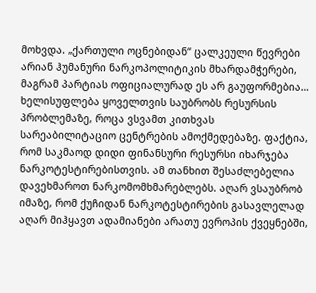მოხვდა. „ქართული ოცნებიდან“ ცალკეული წევრები არიან ჰუმანური ნარკოპოლიტიკის მხარდამჭერები, მაგრამ პარტიას ოფიციალურად ეს არ გაუფორმებია… ხელისუფლება ყოველთვის საუბრობს რესურსის პრობლემაზე, როცა ვსვამთ კითხვას სარეაბილიტაციო ცენტრების ამოქმედებაზე. ფაქტია, რომ საკმაოდ დიდი ფინანსური რესურსი იხარჯება ნარკოტესტირებისთვის. ამ თანხით შესაძლებელია დავეხმაროთ ნარკომომხმარებლებს. აღარ ვსაუბრობ იმაზე, რომ ქუჩიდან ნარკოტესტირების გასავლელად აღარ მიჰყავთ ადამიანები არათუ ევროპის ქვეყნებში,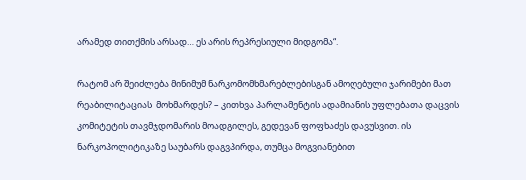არამედ თითქმის არსად… ეს არის რეპრესიული მიდგომა“.

რატომ არ შეიძლება მინიმუმ ნარკომომხმარებლებისგან ამოღებული ჯარიმები მათ რეაბილიტაციას  მოხმარდეს? – კითხვა პარლამენტის ადამიანის უფლებათა დაცვის კომიტეტის თავმჯდომარის მოადგილეს, გედევან ფოფხაძეს დავუსვით. ის ნარკოპოლიტიკაზე საუბარს დაგვპირდა, თუმცა მოგვიანებით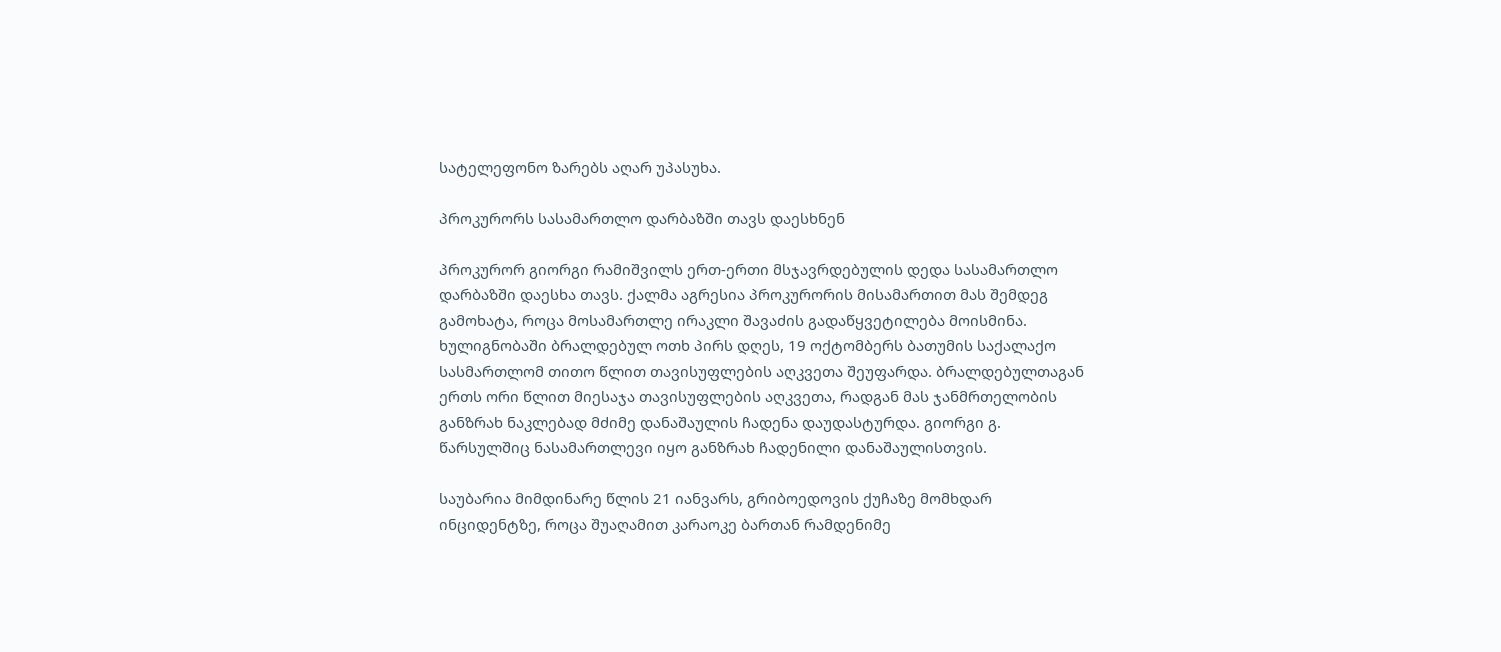სატელეფონო ზარებს აღარ უპასუხა.

პროკურორს სასამართლო დარბაზში თავს დაესხნენ

პროკურორ გიორგი რამიშვილს ერთ-ერთი მსჯავრდებულის დედა სასამართლო დარბაზში დაესხა თავს. ქალმა აგრესია პროკურორის მისამართით მას შემდეგ გამოხატა, როცა მოსამართლე ირაკლი შავაძის გადაწყვეტილება მოისმინა. ხულიგნობაში ბრალდებულ ოთხ პირს დღეს, 19 ოქტომბერს ბათუმის საქალაქო სასმართლომ თითო წლით თავისუფლების აღკვეთა შეუფარდა. ბრალდებულთაგან ერთს ორი წლით მიესაჯა თავისუფლების აღკვეთა, რადგან მას ჯანმრთელობის განზრახ ნაკლებად მძიმე დანაშაულის ჩადენა დაუდასტურდა. გიორგი გ. წარსულშიც ნასამართლევი იყო განზრახ ჩადენილი დანაშაულისთვის.

საუბარია მიმდინარე წლის 21 იანვარს, გრიბოედოვის ქუჩაზე მომხდარ ინციდენტზე, როცა შუაღამით კარაოკე ბართან რამდენიმე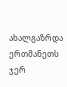ახალგაზრდა ერთმანეთს ჯერ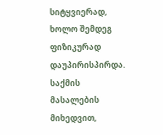სიტყვიერად, ხოლო შემდეგ ფიზიკურად დაუპირისპირდა. საქმის მასალების მიხედვით,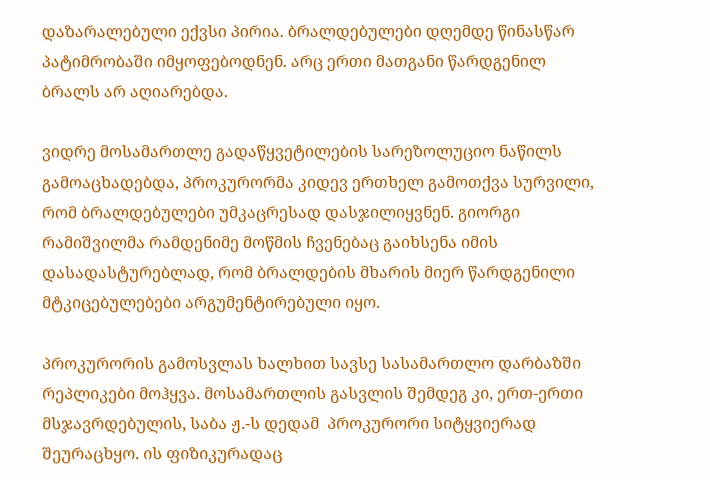დაზარალებული ექვსი პირია. ბრალდებულები დღემდე წინასწარ პატიმრობაში იმყოფებოდნენ. არც ერთი მათგანი წარდგენილ ბრალს არ აღიარებდა.

ვიდრე მოსამართლე გადაწყვეტილების სარეზოლუციო ნაწილს გამოაცხადებდა, პროკურორმა კიდევ ერთხელ გამოთქვა სურვილი, რომ ბრალდებულები უმკაცრესად დასჯილიყვნენ. გიორგი რამიშვილმა რამდენიმე მოწმის ჩვენებაც გაიხსენა იმის დასადასტურებლად, რომ ბრალდების მხარის მიერ წარდგენილი მტკიცებულებები არგუმენტირებული იყო.

პროკურორის გამოსვლას ხალხით სავსე სასამართლო დარბაზში რეპლიკები მოჰყვა. მოსამართლის გასვლის შემდეგ კი, ერთ-ერთი მსჯავრდებულის, საბა ჟ.-ს დედამ  პროკურორი სიტყვიერად შეურაცხყო. ის ფიზიკურადაც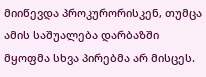მიიწევდა პროკურორისკენ, თუმცა ამის საშუალება დარბაზში მყოფმა სხვა პირებმა არ მისცეს.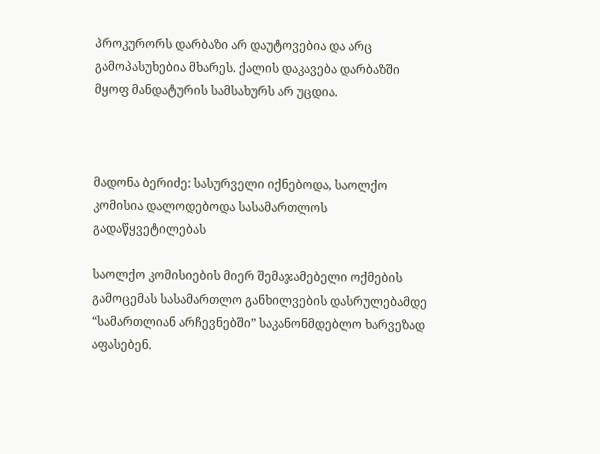პროკურორს დარბაზი არ დაუტოვებია და არც გამოპასუხებია მხარეს. ქალის დაკავება დარბაზში მყოფ მანდატურის სამსახურს არ უცდია.



მადონა ბერიძე: სასურველი იქნებოდა, საოლქო კომისია დალოდებოდა სასამართლოს გადაწყვეტილებას

საოლქო კომისიების მიერ შემაჯამებელი ოქმების გამოცემას სასამართლო განხილვების დასრულებამდე “სამართლიან არჩევნებში” საკანონმდებლო ხარვეზად აფასებენ.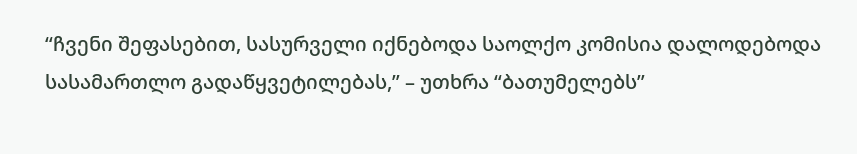“ჩვენი შეფასებით, სასურველი იქნებოდა საოლქო კომისია დალოდებოდა სასამართლო გადაწყვეტილებას,” – უთხრა “ბათუმელებს”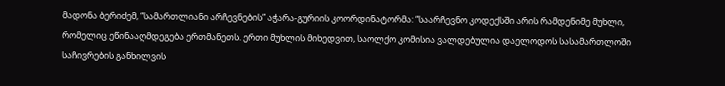მადონა ბერიძემ, “სამართლიანი არჩევნების” აჭარა-გურიის კოორდინატორმა: “საარჩევნო კოდექსში არის რამდენიმე მუხლი, რომელიც ეწინააღმდეგება ერთმანეთს. ერთი მუხლის მიხედვით, საოლქო კომისია ვალდებულია დაელოდოს სასამართლოში საჩივრების განხილვის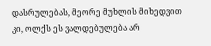დასრულებას, მეორე მუხლის მიხედვით კი, ოლქს ეს ვალდებულება არ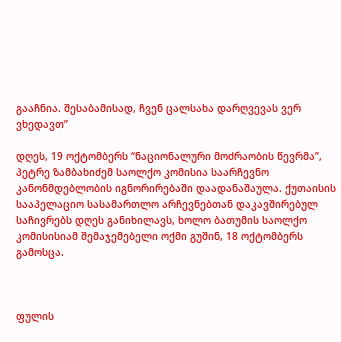გააჩნია. შესაბამისად, ჩვენ ცალსახა დარღვევას ვერ ვხედავთ”

დღეს, 19 ოქტომბერს “ნაციონალური მოძრაობის წევრმა”, პეტრე ზამბახიძემ საოლქო კომისია საარჩევნო კანონმდებლობის იგნორირებაში დაადანაშაულა. ქუთაისის სააპელაციო სასამართლო არჩევნებთან დაკავშირებულ საჩივრებს დღეს განიხილავს, ხოლო ბათუმის საოლქო კომისისიამ შემაჯემებელი ოქმი გუშინ, 18 ოქტომბერს გამოსცა.



ფულის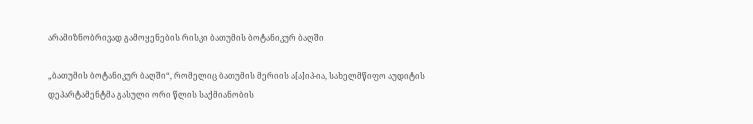არამიზნობრივად გამოყენების რისკი ბათუმის ბოტანიკურ ბაღში

„ბათუმის ბოტანიკურ ბაღში“, რომელიც ბათუმის მერიის ა[ა]იპ-ია, სახელმწიფო აუდიტის დეპარტამენტმა გასული ორი წლის საქმიანობის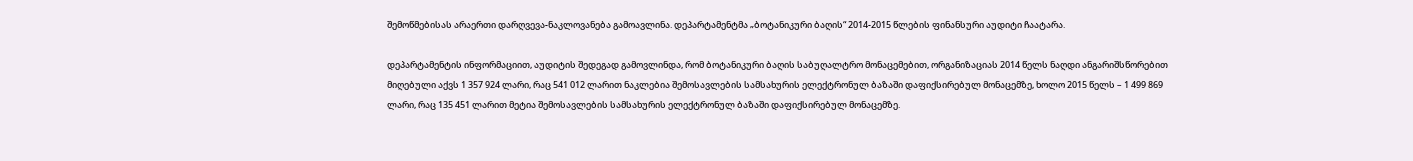შემოწმებისას არაერთი დარღვევა-ნაკლოვანება გამოავლინა. დეპარტამენტმა „ბოტანიკური ბაღის“ 2014-2015 წლების ფინანსური აუდიტი ჩაატარა.

დეპარტამენტის ინფორმაციით, აუდიტის შედეგად გამოვლინდა, რომ ბოტანიკური ბაღის საბუღალტრო მონაცემებით, ორგანიზაციას 2014 წელს ნაღდი ანგარიშსწორებით მიღებული აქვს 1 357 924 ლარი, რაც 541 012 ლარით ნაკლებია შემოსავლების სამსახურის ელექტრონულ ბაზაში დაფიქსირებულ მონაცემზე, ხოლო 2015 წელს – 1 499 869 ლარი, რაც 135 451 ლარით მეტია შემოსავლების სამსახურის ელექტრონულ ბაზაში დაფიქსირებულ მონაცემზე.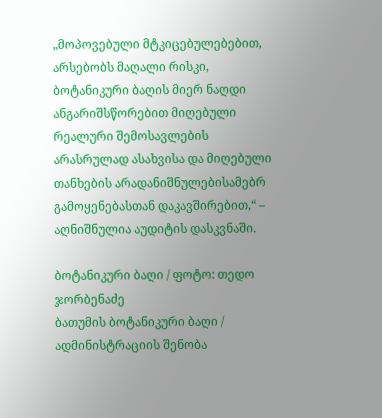„მოპოვებული მტკიცებულებებით, არსებობს მაღალი რისკი, ბოტანიკური ბაღის მიერ ნაღდი ანგარიშსწორებით მიღებული რეალური შემოსავლების არასრულად ასახვისა და მიღებული თანხების არადანიშნულებისამებრ გამოყენებასთან დაკავშირებით,“ –  აღნიშნულია აუდიტის დასკვნაში.

ბოტანიკური ბაღი / ფოტო: თედო ჯორბენაძე
ბათუმის ბოტანიკური ბაღი / ადმინისტრაციის შენობა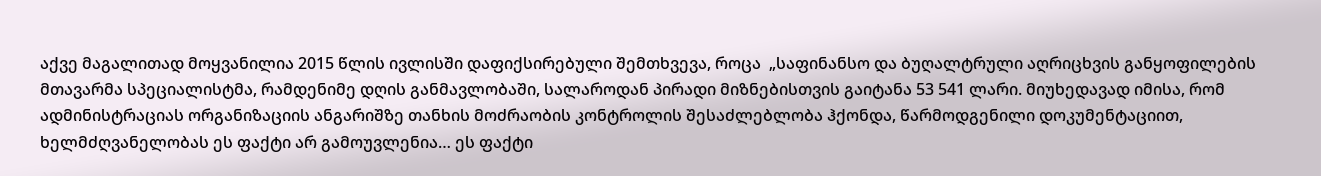აქვე მაგალითად მოყვანილია 2015 წლის ივლისში დაფიქსირებული შემთხვევა, როცა  „საფინანსო და ბუღალტრული აღრიცხვის განყოფილების მთავარმა სპეციალისტმა, რამდენიმე დღის განმავლობაში, სალაროდან პირადი მიზნებისთვის გაიტანა 53 541 ლარი. მიუხედავად იმისა, რომ ადმინისტრაციას ორგანიზაციის ანგარიშზე თანხის მოძრაობის კონტროლის შესაძლებლობა ჰქონდა, წარმოდგენილი დოკუმენტაციით, ხელმძღვანელობას ეს ფაქტი არ გამოუვლენია… ეს ფაქტი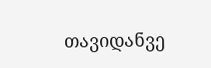თავიდანვე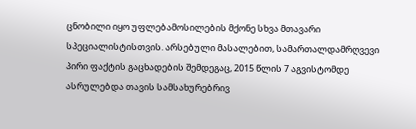ცნობილი იყო უფლებამოსილების მქონე სხვა მთავარი სპეციალისტისთვის. არსებული მასალებით, სამართალდამრღვევი პირი ფაქტის გაცხადების შემდეგაც, 2015 წლის 7 აგვისტომდე ასრულებდა თავის სამსახურებრივ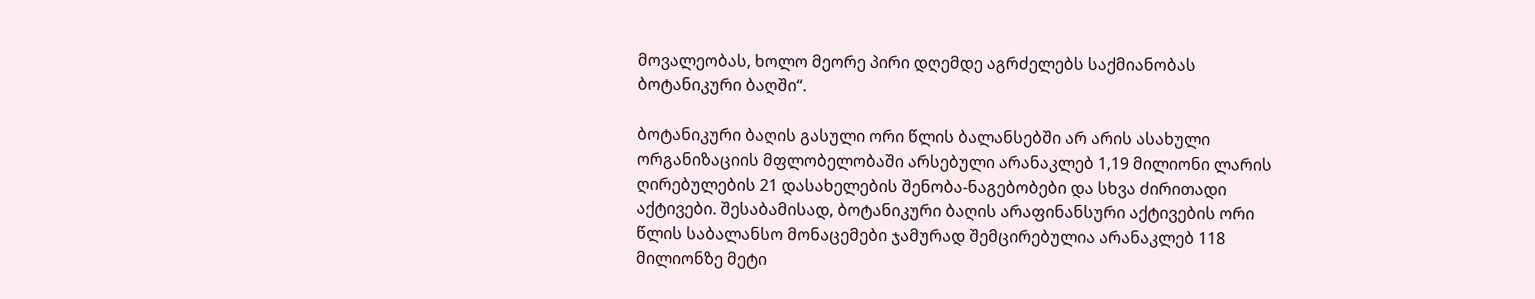მოვალეობას, ხოლო მეორე პირი დღემდე აგრძელებს საქმიანობას ბოტანიკური ბაღში“.

ბოტანიკური ბაღის გასული ორი წლის ბალანსებში არ არის ასახული ორგანიზაციის მფლობელობაში არსებული არანაკლებ 1,19 მილიონი ლარის ღირებულების 21 დასახელების შენობა-ნაგებობები და სხვა ძირითადი აქტივები. შესაბამისად, ბოტანიკური ბაღის არაფინანსური აქტივების ორი წლის საბალანსო მონაცემები ჯამურად შემცირებულია არანაკლებ 118 მილიონზე მეტი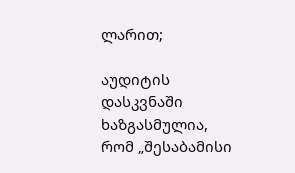ლარით;

აუდიტის დასკვნაში ხაზგასმულია, რომ „შესაბამისი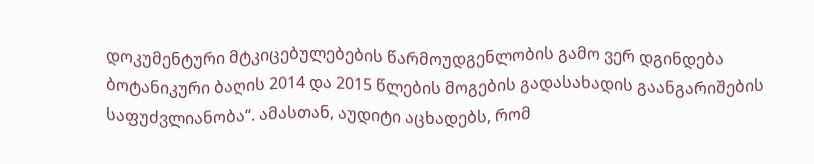დოკუმენტური მტკიცებულებების წარმოუდგენლობის გამო ვერ დგინდება ბოტანიკური ბაღის 2014 და 2015 წლების მოგების გადასახადის გაანგარიშების საფუძვლიანობა“. ამასთან, აუდიტი აცხადებს, რომ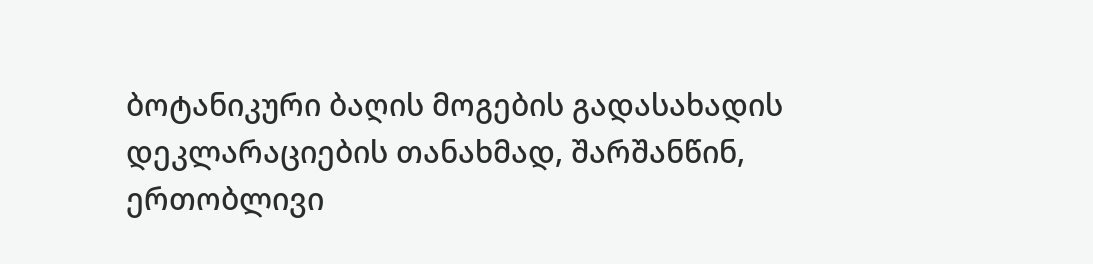ბოტანიკური ბაღის მოგების გადასახადის დეკლარაციების თანახმად, შარშანწინ,  ერთობლივი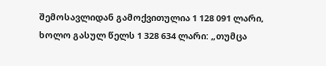შემოსავლიდან გამოქვითულია 1 128 091 ლარი, ხოლო გასულ წელს 1 328 634 ლარი: „თუმცა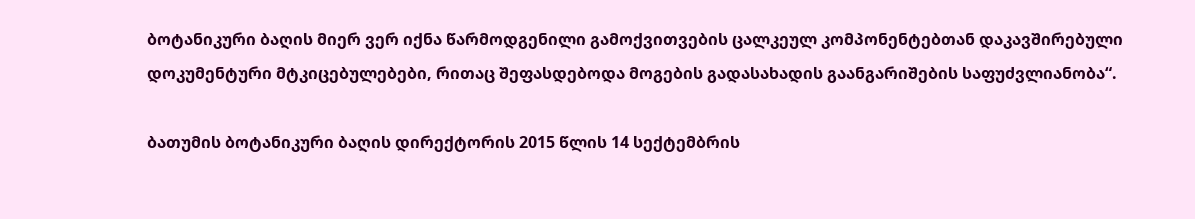ბოტანიკური ბაღის მიერ ვერ იქნა წარმოდგენილი გამოქვითვების ცალკეულ კომპონენტებთან დაკავშირებული დოკუმენტური მტკიცებულებები, რითაც შეფასდებოდა მოგების გადასახადის გაანგარიშების საფუძვლიანობა“.

ბათუმის ბოტანიკური ბაღის დირექტორის 2015 წლის 14 სექტემბრის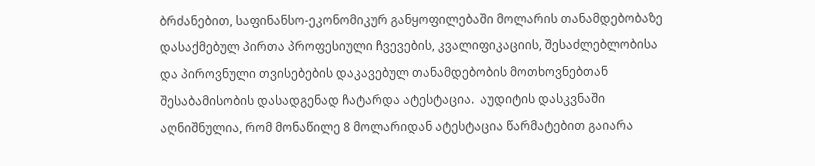ბრძანებით, საფინანსო-ეკონომიკურ განყოფილებაში მოლარის თანამდებობაზე დასაქმებულ პირთა პროფესიული ჩვევების, კვალიფიკაციის, შესაძლებლობისა და პიროვნული თვისებების დაკავებულ თანამდებობის მოთხოვნებთან შესაბამისობის დასადგენად ჩატარდა ატესტაცია.  აუდიტის დასკვნაში აღნიშნულია, რომ მონაწილე 8 მოლარიდან ატესტაცია წარმატებით გაიარა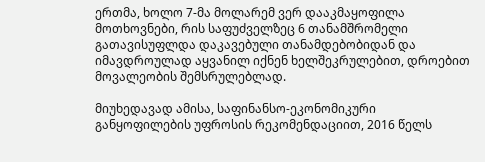ერთმა, ხოლო 7-მა მოლარემ ვერ დააკმაყოფილა მოთხოვნები, რის საფუძველზეც 6 თანამშრომელი გათავისუფლდა დაკავებული თანამდებობიდან და იმავდროულად აყვანილ იქნენ ხელშეკრულებით, დროებით მოვალეობის შემსრულებლად.

მიუხედავად ამისა, საფინანსო-ეკონომიკური განყოფილების უფროსის რეკომენდაციით, 2016 წელს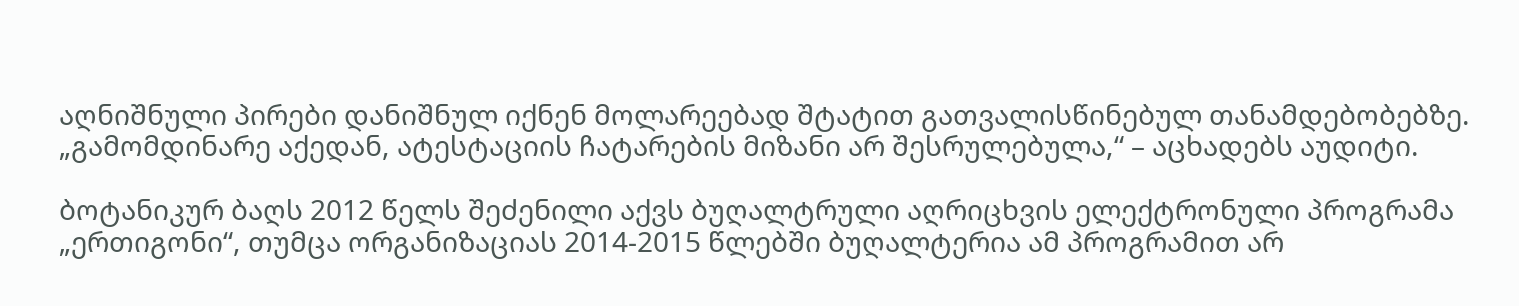აღნიშნული პირები დანიშნულ იქნენ მოლარეებად შტატით გათვალისწინებულ თანამდებობებზე. „გამომდინარე აქედან, ატესტაციის ჩატარების მიზანი არ შესრულებულა,“ – აცხადებს აუდიტი.

ბოტანიკურ ბაღს 2012 წელს შეძენილი აქვს ბუღალტრული აღრიცხვის ელექტრონული პროგრამა „ერთიგონი“, თუმცა ორგანიზაციას 2014-2015 წლებში ბუღალტერია ამ პროგრამით არ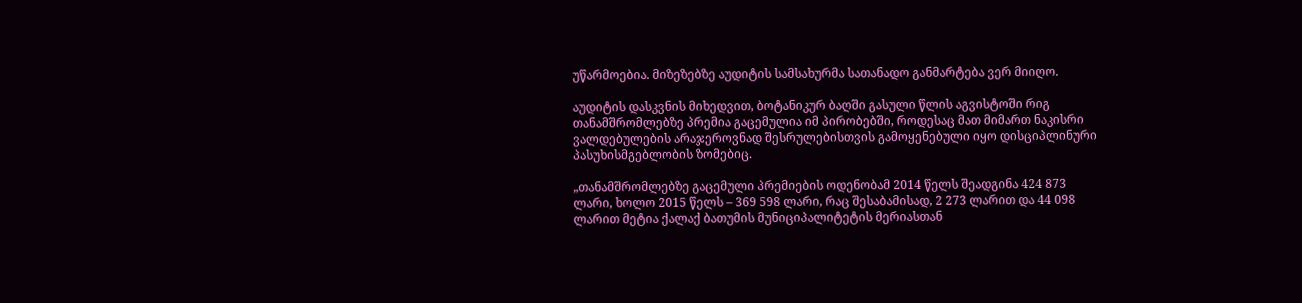უწარმოებია. მიზეზებზე აუდიტის სამსახურმა სათანადო განმარტება ვერ მიიღო.

აუდიტის დასკვნის მიხედვით, ბოტანიკურ ბაღში გასული წლის აგვისტოში რიგ თანამშრომლებზე პრემია გაცემულია იმ პირობებში, როდესაც მათ მიმართ ნაკისრი ვალდებულების არაჯეროვნად შესრულებისთვის გამოყენებული იყო დისციპლინური პასუხისმგებლობის ზომებიც.

„თანამშრომლებზე გაცემული პრემიების ოდენობამ 2014 წელს შეადგინა 424 873 ლარი, ხოლო 2015 წელს – 369 598 ლარი, რაც შესაბამისად, 2 273 ლარით და 44 098 ლარით მეტია ქალაქ ბათუმის მუნიციპალიტეტის მერიასთან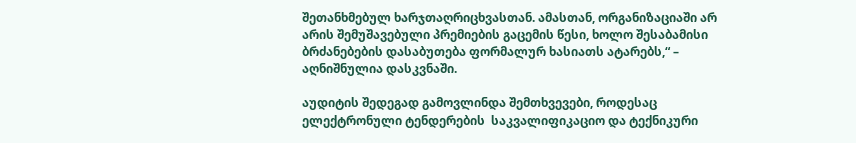შეთანხმებულ ხარჯთაღრიცხვასთან. ამასთან, ორგანიზაციაში არ არის შემუშავებული პრემიების გაცემის წესი, ხოლო შესაბამისი ბრძანებების დასაბუთება ფორმალურ ხასიათს ატარებს,“ – აღნიშნულია დასკვნაში.

აუდიტის შედეგად გამოვლინდა შემთხვევები, როდესაც ელექტრონული ტენდერების  საკვალიფიკაციო და ტექნიკური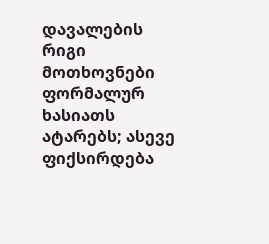დავალების რიგი მოთხოვნები ფორმალურ ხასიათს ატარებს; ასევე ფიქსირდება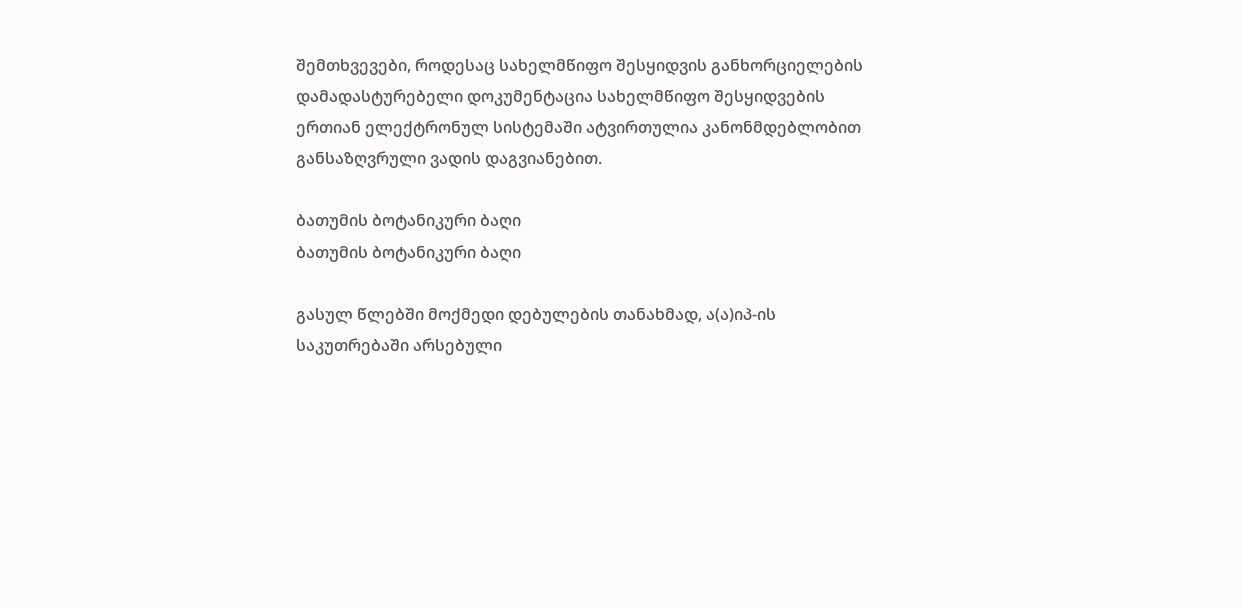შემთხვევები, როდესაც სახელმწიფო შესყიდვის განხორციელების დამადასტურებელი დოკუმენტაცია სახელმწიფო შესყიდვების ერთიან ელექტრონულ სისტემაში ატვირთულია კანონმდებლობით განსაზღვრული ვადის დაგვიანებით.

ბათუმის ბოტანიკური ბაღი
ბათუმის ბოტანიკური ბაღი

გასულ წლებში მოქმედი დებულების თანახმად, ა(ა)იპ-ის საკუთრებაში არსებული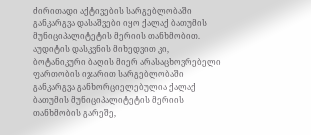ძირითადი აქტივების სარგებლობაში განკარგვა დასაშვები იყო ქალაქ ბათუმის მუნიციპალიტეტის მერიის თანხმობით. აუდიტის დასკვნის მიხედვით კი, ბოტანიკური ბაღის მიერ არასაცხოვრებელი ფართობის იჯარით სარგებლობაში განკარგვა განხორციელებულია ქალაქ ბათუმის მუნიციპალიტეტის მერიის თანხმობის გარეშე,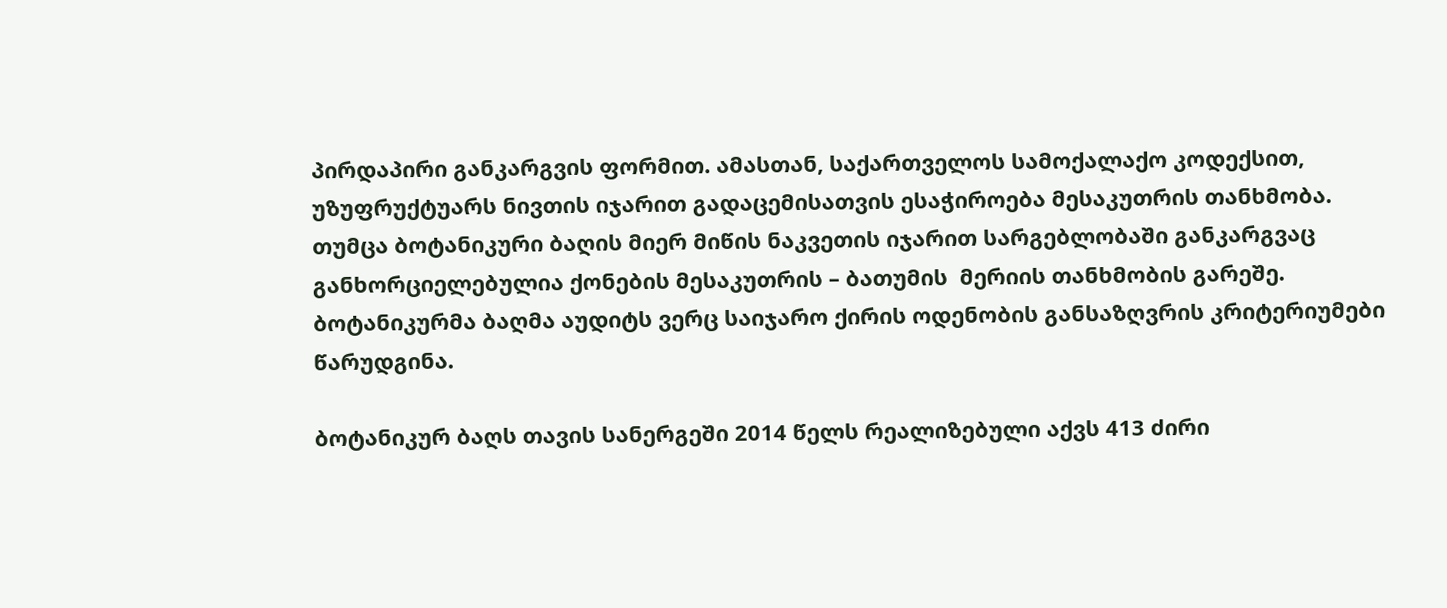პირდაპირი განკარგვის ფორმით. ამასთან, საქართველოს სამოქალაქო კოდექსით, უზუფრუქტუარს ნივთის იჯარით გადაცემისათვის ესაჭიროება მესაკუთრის თანხმობა. თუმცა ბოტანიკური ბაღის მიერ მიწის ნაკვეთის იჯარით სარგებლობაში განკარგვაც განხორციელებულია ქონების მესაკუთრის – ბათუმის  მერიის თანხმობის გარეშე. ბოტანიკურმა ბაღმა აუდიტს ვერც საიჯარო ქირის ოდენობის განსაზღვრის კრიტერიუმები წარუდგინა.

ბოტანიკურ ბაღს თავის სანერგეში 2014 წელს რეალიზებული აქვს 413 ძირი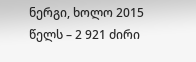ნერგი, ხოლო 2015 წელს – 2 921 ძირი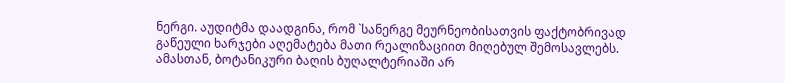ნერგი. აუდიტმა დაადგინა, რომ `სანერგე მეურნეობისათვის ფაქტობრივად გაწეული ხარჯები აღემატება მათი რეალიზაციით მიღებულ შემოსავლებს. ამასთან, ბოტანიკური ბაღის ბუღალტერიაში არ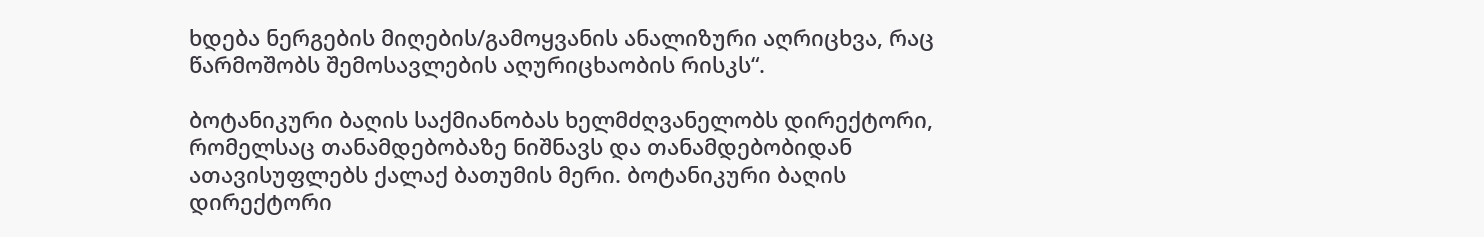ხდება ნერგების მიღების/გამოყვანის ანალიზური აღრიცხვა, რაც წარმოშობს შემოსავლების აღურიცხაობის რისკს“.

ბოტანიკური ბაღის საქმიანობას ხელმძღვანელობს დირექტორი, რომელსაც თანამდებობაზე ნიშნავს და თანამდებობიდან ათავისუფლებს ქალაქ ბათუმის მერი. ბოტანიკური ბაღის დირექტორი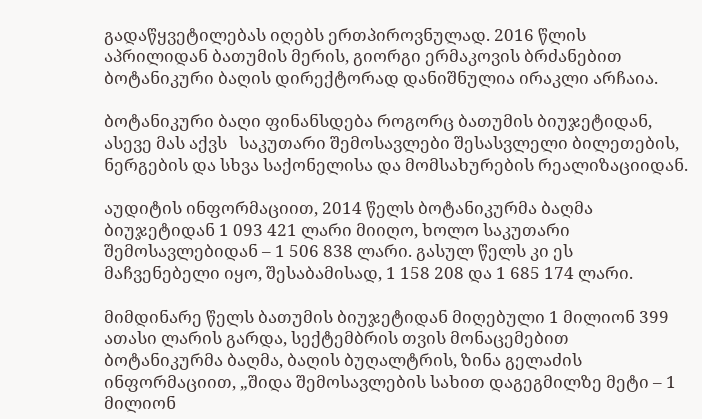გადაწყვეტილებას იღებს ერთპიროვნულად. 2016 წლის აპრილიდან ბათუმის მერის, გიორგი ერმაკოვის ბრძანებით ბოტანიკური ბაღის დირექტორად დანიშნულია ირაკლი არჩაია.

ბოტანიკური ბაღი ფინანსდება როგორც ბათუმის ბიუჯეტიდან, ასევე მას აქვს   საკუთარი შემოსავლები შესასვლელი ბილეთების, ნერგების და სხვა საქონელისა და მომსახურების რეალიზაციიდან.

აუდიტის ინფორმაციით, 2014 წელს ბოტანიკურმა ბაღმა ბიუჯეტიდან 1 093 421 ლარი მიიღო, ხოლო საკუთარი შემოსავლებიდან – 1 506 838 ლარი. გასულ წელს კი ეს მაჩვენებელი იყო, შესაბამისად, 1 158 208 და 1 685 174 ლარი.

მიმდინარე წელს ბათუმის ბიუჯეტიდან მიღებული 1 მილიონ 399 ათასი ლარის გარდა, სექტემბრის თვის მონაცემებით ბოტანიკურმა ბაღმა, ბაღის ბუღალტრის, ზინა გელაძის ინფორმაციით, „შიდა შემოსავლების სახით დაგეგმილზე მეტი – 1 მილიონ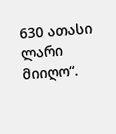630 ათასი ლარი მიიღო“.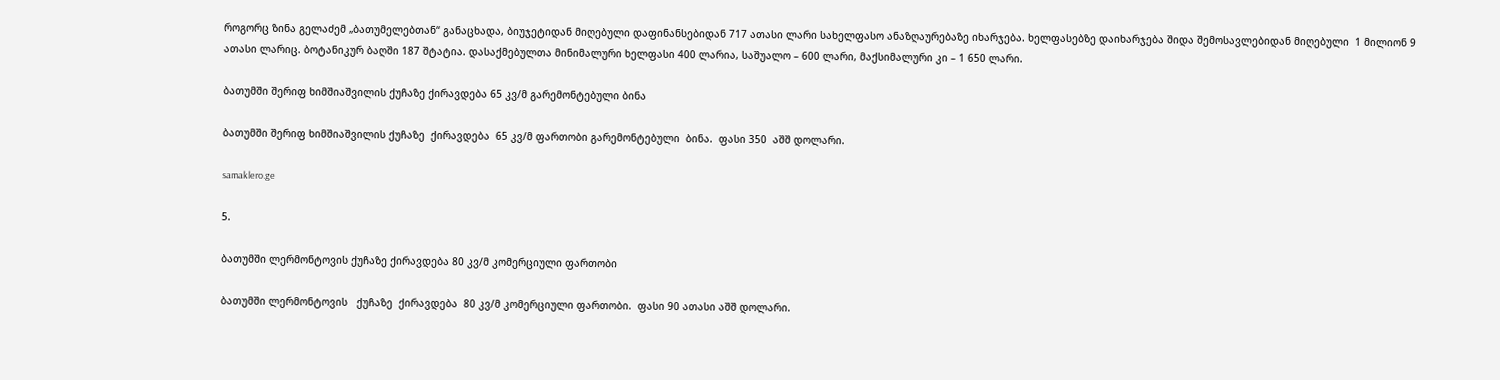როგორც ზინა გელაძემ „ბათუმელებთან“ განაცხადა, ბიუჯეტიდან მიღებული დაფინანსებიდან 717 ათასი ლარი სახელფასო ანაზღაურებაზე იხარჯება. ხელფასებზე დაიხარჯება შიდა შემოსავლებიდან მიღებული  1 მილიონ 9 ათასი ლარიც. ბოტანიკურ ბაღში 187 შტატია. დასაქმებულთა მინიმალური ხელფასი 400 ლარია, საშუალო – 600 ლარი, მაქსიმალური კი – 1 650 ლარი.

ბათუმში შერიფ ხიმშიაშვილის ქუჩაზე ქირავდება 65 კვ/მ გარემონტებული ბინა

ბათუმში შერიფ ხიმშიაშვილის ქუჩაზე  ქირავდება  65 კვ/მ ფართობი გარემონტებული  ბინა.  ფასი 350  აშშ დოლარი.

samaklero.ge

5.

ბათუმში ლერმონტოვის ქუჩაზე ქირავდება 80 კვ/მ კომერციული ფართობი

ბათუმში ლერმონტოვის   ქუჩაზე  ქირავდება  80 კვ/მ კომერციული ფართობი.  ფასი 90 ათასი აშშ დოლარი.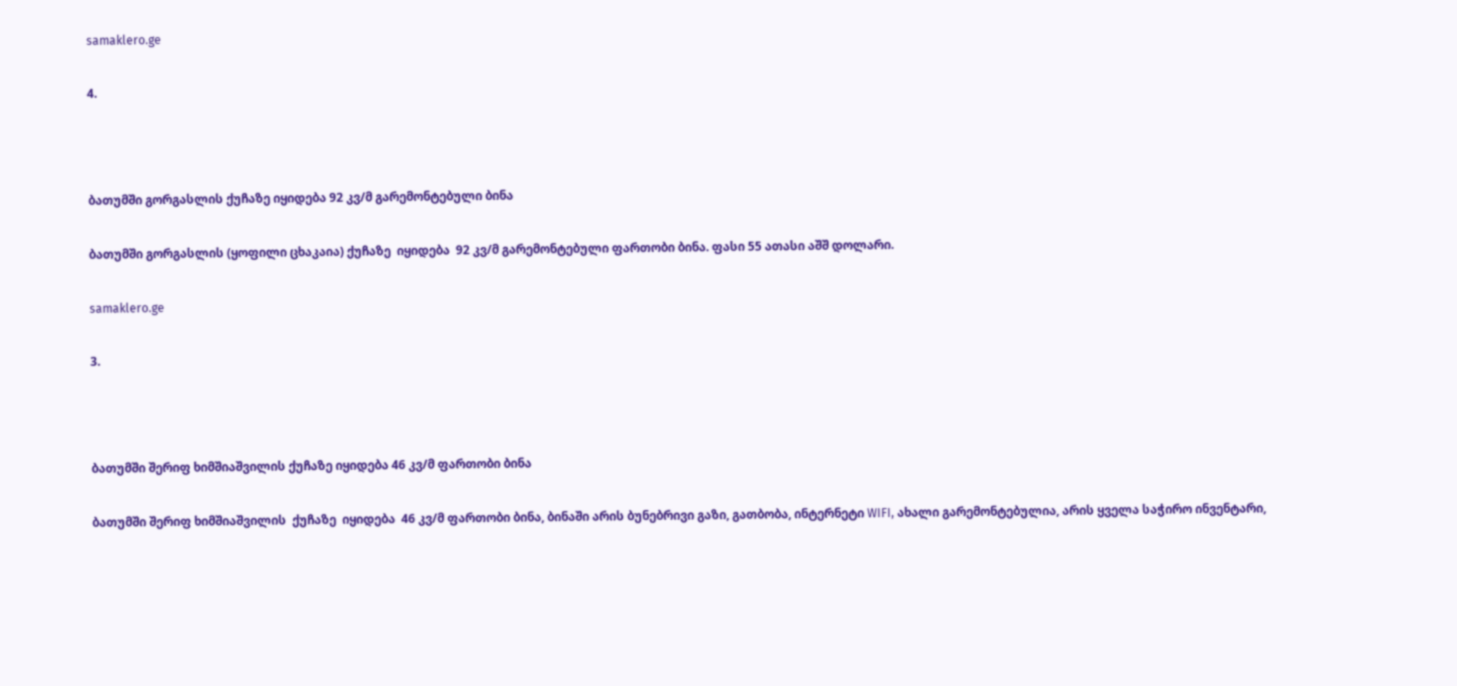samaklero.ge

4.



ბათუმში გორგასლის ქუჩაზე იყიდება 92 კვ/მ გარემონტებული ბინა

ბათუმში გორგასლის (ყოფილი ცხაკაია) ქუჩაზე  იყიდება  92 კვ/მ გარემონტებული ფართობი ბინა. ფასი 55 ათასი აშშ დოლარი.

samaklero.ge

3.



ბათუმში შერიფ ხიმშიაშვილის ქუჩაზე იყიდება 46 კვ/მ ფართობი ბინა

ბათუმში შერიფ ხიმშიაშვილის  ქუჩაზე  იყიდება  46 კვ/მ ფართობი ბინა, ბინაში არის ბუნებრივი გაზი, გათბობა, ინტერნეტი WIFI, ახალი გარემონტებულია, არის ყველა საჭირო ინვენტარი,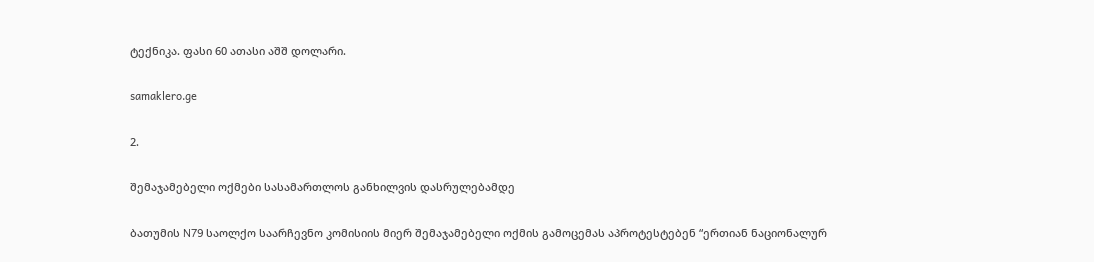ტექნიკა. ფასი 60 ათასი აშშ დოლარი.

samaklero.ge

2.

შემაჯამებელი ოქმები სასამართლოს განხილვის დასრულებამდე

ბათუმის N79 საოლქო საარჩევნო კომისიის მიერ შემაჯამებელი ოქმის გამოცემას აპროტესტებენ “ერთიან ნაციონალურ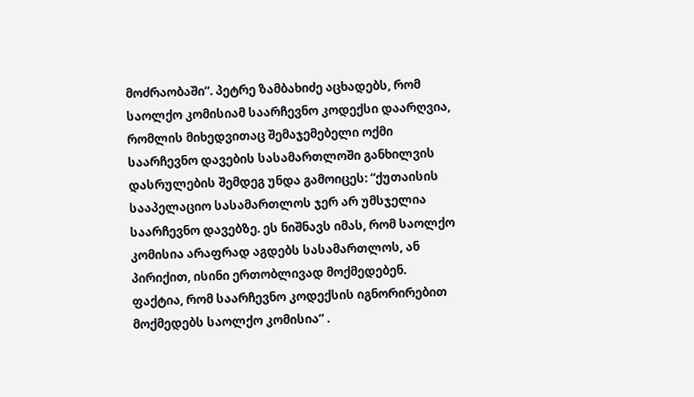მოძრაობაში”. პეტრე ზამბახიძე აცხადებს, რომ საოლქო კომისიამ საარჩევნო კოდექსი დაარღვია, რომლის მიხედვითაც შემაჯემებელი ოქმი საარჩევნო დავების სასამართლოში განხილვის დასრულების შემდეგ უნდა გამოიცეს: “ქუთაისის სააპელაციო სასამართლოს ჯერ არ უმსჯელია საარჩევნო დავებზე. ეს ნიშნავს იმას, რომ საოლქო კომისია არაფრად აგდებს სასამართლოს, ან პირიქით, ისინი ერთობლივად მოქმედებენ. ფაქტია, რომ საარჩევნო კოდექსის იგნორირებით მოქმედებს საოლქო კომისია” .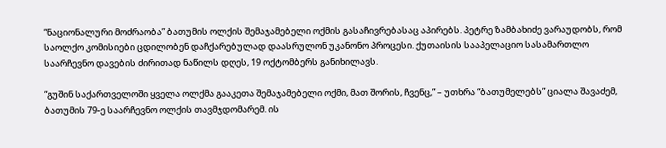“ნაციონალური მოძრაობა” ბათუმის ოლქის შემაჯამებელი ოქმის გასაჩივრებასაც აპირებს. პეტრე ზამბახიძე ვარაუდობს, რომ საოლქო კომისიები ცდილობენ დაჩქარებულად დაასრულონ უკანონო პროცესი. ქუთაისის სააპელაციო სასამართლო საარჩევნო დავების ძირითად ნაწილს დღეს, 19 ოქტომბერს განიხილავს.

“გუშინ საქართველოში ყველა ოლქმა გააკეთა შემაჯამებელი ოქმი, მათ შორის, ჩვენც,” – უთხრა “ბათუმელებს” ციალა შავაძემ, ბათუმის 79-ე საარჩევნო ოლქის თავმჯდომარემ. ის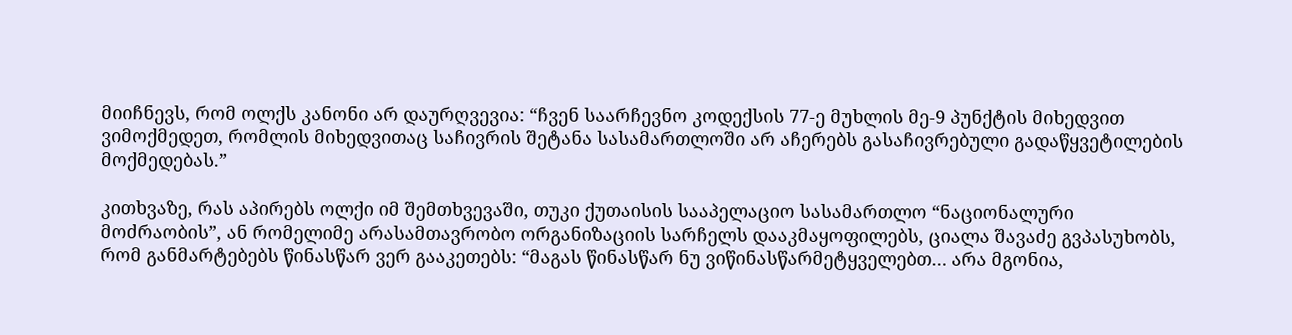მიიჩნევს, რომ ოლქს კანონი არ დაურღვევია: “ჩვენ საარჩევნო კოდექსის 77-ე მუხლის მე-9 პუნქტის მიხედვით ვიმოქმედეთ, რომლის მიხედვითაც საჩივრის შეტანა სასამართლოში არ აჩერებს გასაჩივრებული გადაწყვეტილების მოქმედებას.”

კითხვაზე, რას აპირებს ოლქი იმ შემთხვევაში, თუკი ქუთაისის სააპელაციო სასამართლო “ნაციონალური მოძრაობის”, ან რომელიმე არასამთავრობო ორგანიზაციის სარჩელს დააკმაყოფილებს, ციალა შავაძე გვპასუხობს, რომ განმარტებებს წინასწარ ვერ გააკეთებს: “მაგას წინასწარ ნუ ვიწინასწარმეტყველებთ… არა მგონია,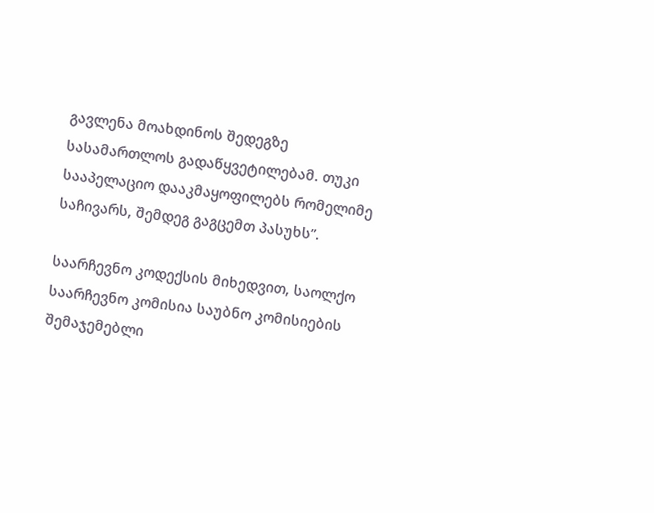გავლენა მოახდინოს შედეგზე სასამართლოს გადაწყვეტილებამ. თუკი სააპელაციო დააკმაყოფილებს რომელიმე საჩივარს, შემდეგ გაგცემთ პასუხს”.

საარჩევნო კოდექსის მიხედვით, საოლქო საარჩევნო კომისია საუბნო კომისიების შემაჯემებლი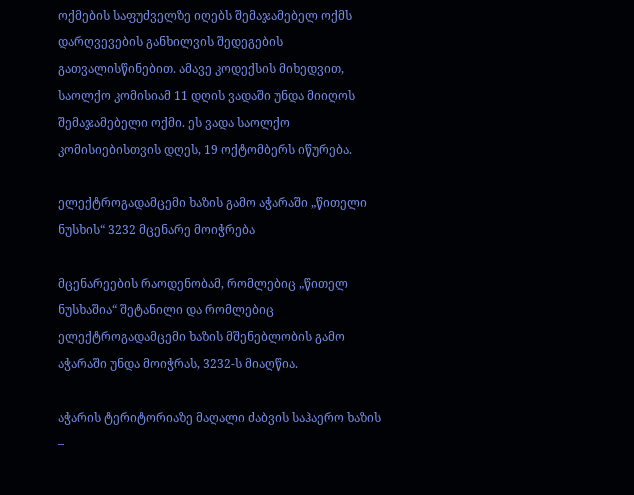ოქმების საფუძველზე იღებს შემაჯამებელ ოქმს დარღვევების განხილვის შედეგების გათვალისწინებით. ამავე კოდექსის მიხედვით, საოლქო კომისიამ 11 დღის ვადაში უნდა მიიღოს შემაჯამებელი ოქმი. ეს ვადა საოლქო კომისიებისთვის დღეს, 19 ოქტომბერს იწურება.

ელექტროგადამცემი ხაზის გამო აჭარაში „წითელი ნუსხის“ 3232 მცენარე მოიჭრება

მცენარეების რაოდენობამ, რომლებიც „წითელ ნუსხაშია“ შეტანილი და რომლებიც ელექტროგადამცემი ხაზის მშენებლობის გამო აჭარაში უნდა მოიჭრას, 3232-ს მიაღწია.

აჭარის ტერიტორიაზე მაღალი ძაბვის საჰაერო ხაზის –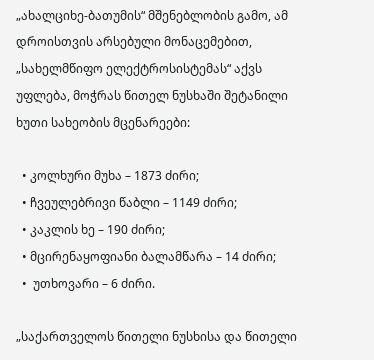„ახალციხე-ბათუმის“ მშენებლობის გამო, ამ დროისთვის არსებული მონაცემებით, „სახელმწიფო ელექტროსისტემას“ აქვს უფლება, მოჭრას წითელ ნუსხაში შეტანილი ხუთი სახეობის მცენარეები:

  • კოლხური მუხა – 1873 ძირი;
  • ჩვეულებრივი წაბლი – 1149 ძირი;
  • კაკლის ხე – 190 ძირი;
  • მცირენაყოფიანი ბალამწარა – 14 ძირი;
  •  უთხოვარი – 6 ძირი.

„საქართველოს წითელი ნუსხისა და წითელი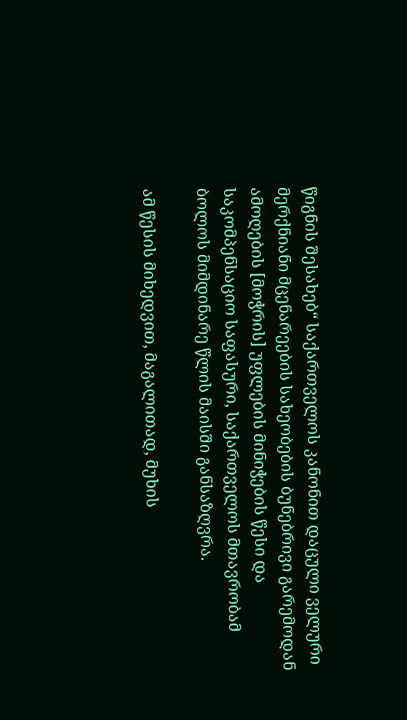წიგნის შესახებ“ საქართველოს კანონით დაცული ველური მერქნიანი მცენარეების სახეობების ბუნებრივი გარემოდან ამოღების [მოჭრის] უფლების მინიჭების წესი და საკომპენსაციო საფასური, საქართველოს მთავრობამ ბოლოს მიმდინარე წლის მაისში განსაზღვრა.

ამ წესის მიხედვით, მაგალითად, მუხის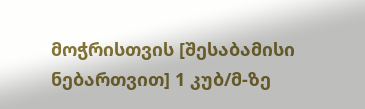მოჭრისთვის [შესაბამისი  ნებართვით] 1 კუბ/მ-ზე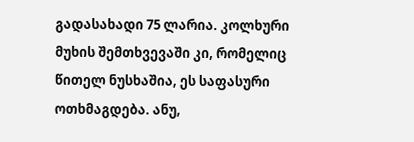გადასახადი 75 ლარია. კოლხური მუხის შემთხვევაში კი, რომელიც წითელ ნუსხაშია, ეს საფასური ოთხმაგდება. ანუ,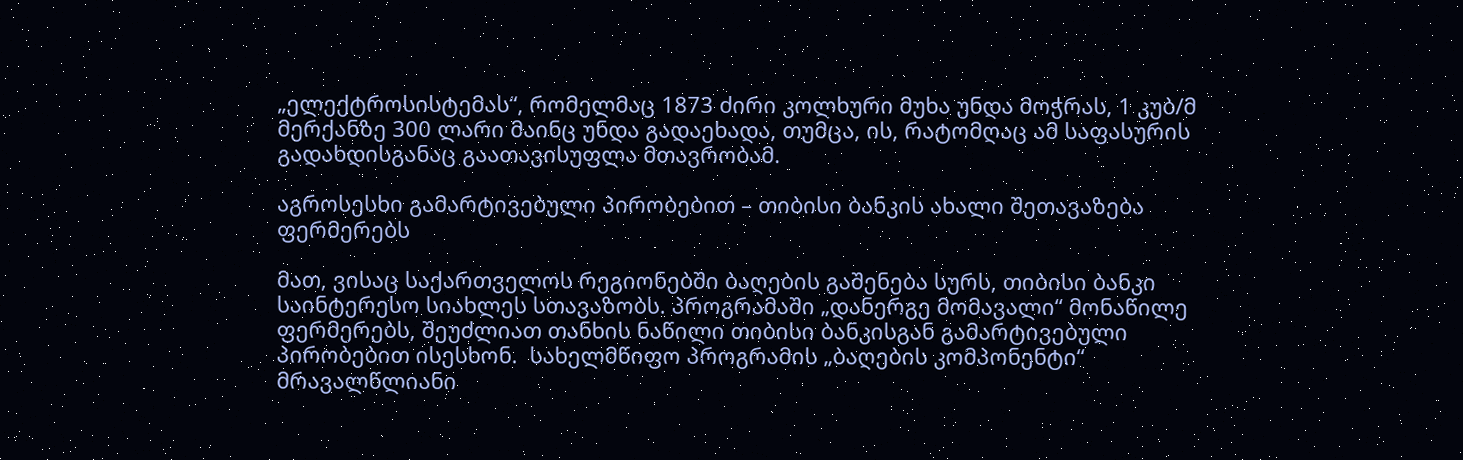„ელექტროსისტემას“, რომელმაც 1873 ძირი კოლხური მუხა უნდა მოჭრას, 1 კუბ/მ მერქანზე 300 ლარი მაინც უნდა გადაეხადა, თუმცა, ის, რატომღაც ამ საფასურის გადახდისგანაც გაათავისუფლა მთავრობამ.

აგროსესხი გამარტივებული პირობებით – თიბისი ბანკის ახალი შეთავაზება ფერმერებს

მათ, ვისაც საქართველოს რეგიონებში ბაღების გაშენება სურს, თიბისი ბანკი საინტერესო სიახლეს სთავაზობს. პროგრამაში „დანერგე მომავალი“ მონაწილე ფერმერებს, შეუძლიათ თანხის ნაწილი თიბისი ბანკისგან გამარტივებული პირობებით ისესხონ.  სახელმწიფო პროგრამის „ბაღების კომპონენტი“ მრავალწლიანი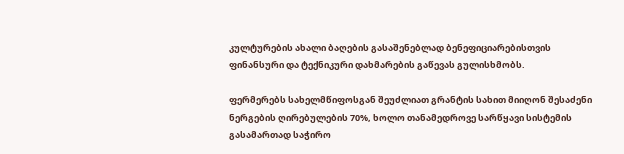კულტურების ახალი ბაღების გასაშენებლად ბენეფიციარებისთვის ფინანსური და ტექნიკური დახმარების გაწევას გულისხმობს.

ფერმერებს სახელმწიფოსგან შეუძლიათ გრანტის სახით მიიღონ შესაძენი ნერგების ღირებულების 70%, ხოლო თანამედროვე სარწყავი სისტემის გასამართად საჭირო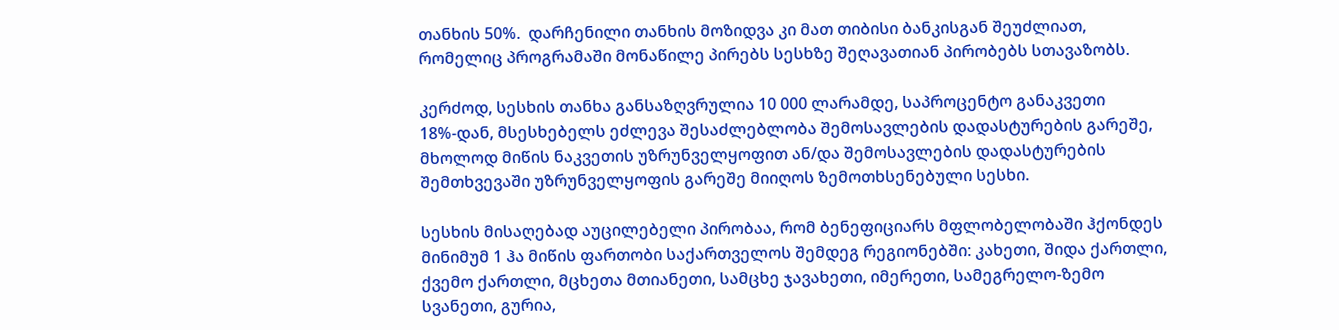თანხის 50%.  დარჩენილი თანხის მოზიდვა კი მათ თიბისი ბანკისგან შეუძლიათ, რომელიც პროგრამაში მონაწილე პირებს სესხზე შეღავათიან პირობებს სთავაზობს.

კერძოდ, სესხის თანხა განსაზღვრულია 10 000 ლარამდე, საპროცენტო განაკვეთი 18%-დან, მსესხებელს ეძლევა შესაძლებლობა შემოსავლების დადასტურების გარეშე, მხოლოდ მიწის ნაკვეთის უზრუნველყოფით ან/და შემოსავლების დადასტურების შემთხვევაში უზრუნველყოფის გარეშე მიიღოს ზემოთხსენებული სესხი.

სესხის მისაღებად აუცილებელი პირობაა, რომ ბენეფიციარს მფლობელობაში ჰქონდეს მინიმუმ 1 ჰა მიწის ფართობი საქართველოს შემდეგ რეგიონებში: კახეთი, შიდა ქართლი, ქვემო ქართლი, მცხეთა მთიანეთი, სამცხე ჯავახეთი, იმერეთი, სამეგრელო-ზემო სვანეთი, გურია,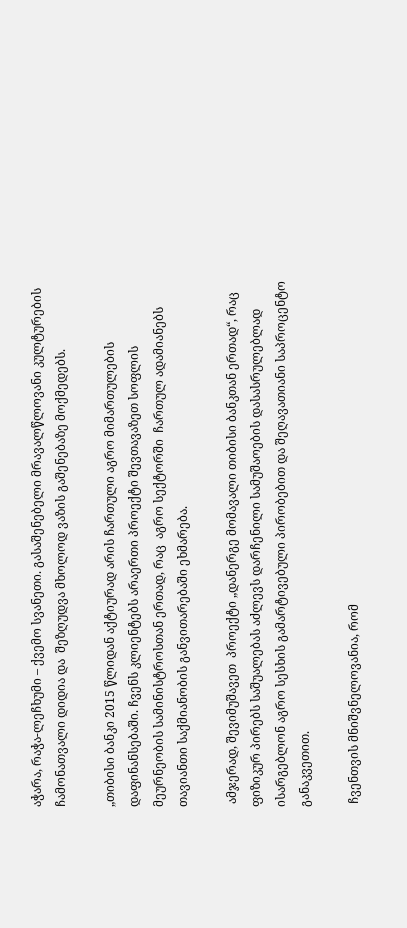აჭარა, რაჭა-ლეჩხუმი – ქვემო სვანეთი. გასაშენებელი მრავალწლოვანი კულტურების ჩამონათვალი დიდია და  შეზღუდვა მხოლოდ ვაზის გაშენებაზე მოქმედებს.

„თიბისი ბანკი 2015 წლიდან აქტიურად არის ჩართული აგრო მიმართულების დაფინანსებაში. ჩვენს კლიენტებს არაერთი პროექტი შევთავაზეთ სოფლის მეურნეობის სამინისტროსთან ერთად, რაც  აგრო სექტორში  ჩართულ ადამიანებს  თავიანთი საქმიანობის განვითარებაში ეხმარება.

 ამჯერად, შევიმუშავეთ  პროექტი „დანერგე მომავალი თიბისი ბანკთან ერთად“, რაც ფიზიკურ პირებს საშუალებას აძლევს დარჩენილი სამუშაოების დასასრულებლად ისარგებლონ აგრო სესხის გამარტივებული პირობებით და შეღავათიანი საპროცენტო განაკვეთით.

 ჩვენთვის მნიშვნელოვანია, რომ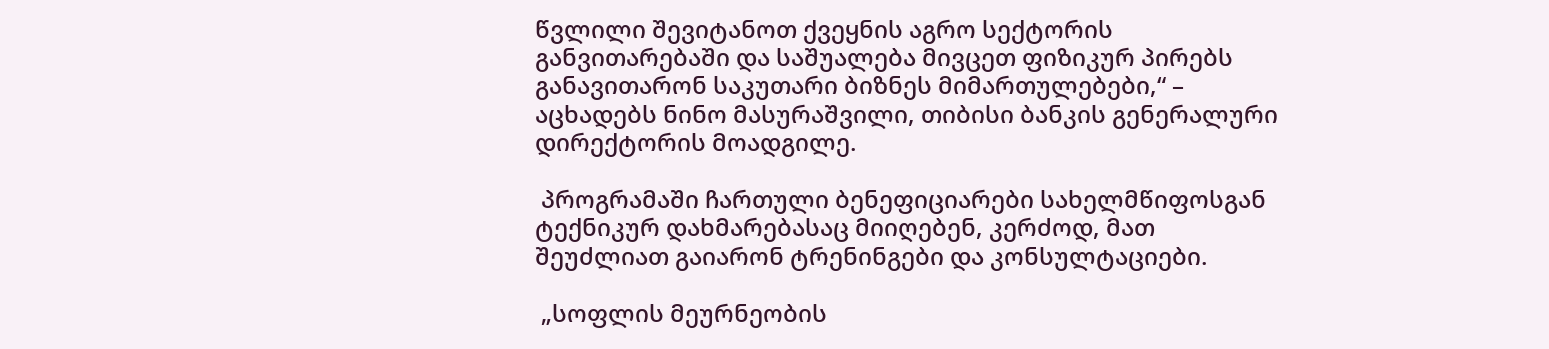წვლილი შევიტანოთ ქვეყნის აგრო სექტორის განვითარებაში და საშუალება მივცეთ ფიზიკურ პირებს განავითარონ საკუთარი ბიზნეს მიმართულებები,“ – აცხადებს ნინო მასურაშვილი, თიბისი ბანკის გენერალური დირექტორის მოადგილე.

 პროგრამაში ჩართული ბენეფიციარები სახელმწიფოსგან ტექნიკურ დახმარებასაც მიიღებენ, კერძოდ, მათ შეუძლიათ გაიარონ ტრენინგები და კონსულტაციები.

 „სოფლის მეურნეობის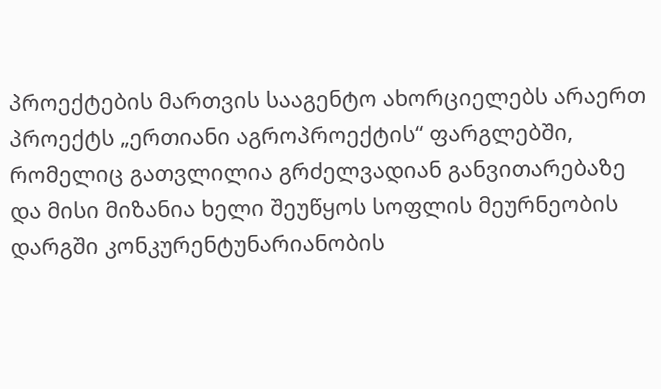პროექტების მართვის სააგენტო ახორციელებს არაერთ პროექტს „ერთიანი აგროპროექტის“ ფარგლებში, რომელიც გათვლილია გრძელვადიან განვითარებაზე და მისი მიზანია ხელი შეუწყოს სოფლის მეურნეობის დარგში კონკურენტუნარიანობის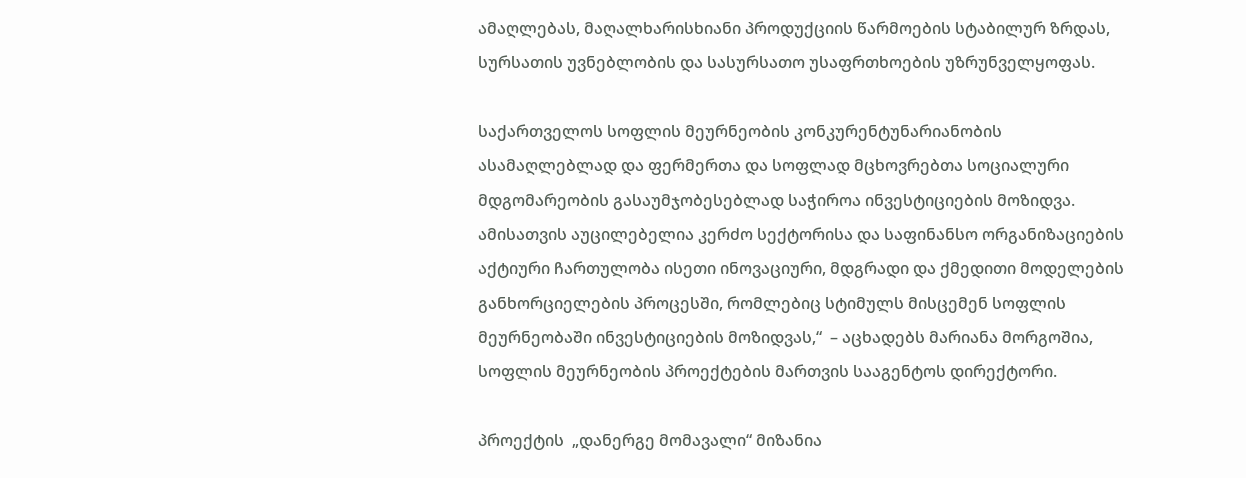ამაღლებას, მაღალხარისხიანი პროდუქციის წარმოების სტაბილურ ზრდას, სურსათის უვნებლობის და სასურსათო უსაფრთხოების უზრუნველყოფას.

საქართველოს სოფლის მეურნეობის კონკურენტუნარიანობის ასამაღლებლად და ფერმერთა და სოფლად მცხოვრებთა სოციალური მდგომარეობის გასაუმჯობესებლად საჭიროა ინვესტიციების მოზიდვა. ამისათვის აუცილებელია კერძო სექტორისა და საფინანსო ორგანიზაციების აქტიური ჩართულობა ისეთი ინოვაციური, მდგრადი და ქმედითი მოდელების განხორციელების პროცესში, რომლებიც სტიმულს მისცემენ სოფლის მეურნეობაში ინვესტიციების მოზიდვას,“  – აცხადებს მარიანა მორგოშია, სოფლის მეურნეობის პროექტების მართვის სააგენტოს დირექტორი.

პროექტის  „დანერგე მომავალი“ მიზანია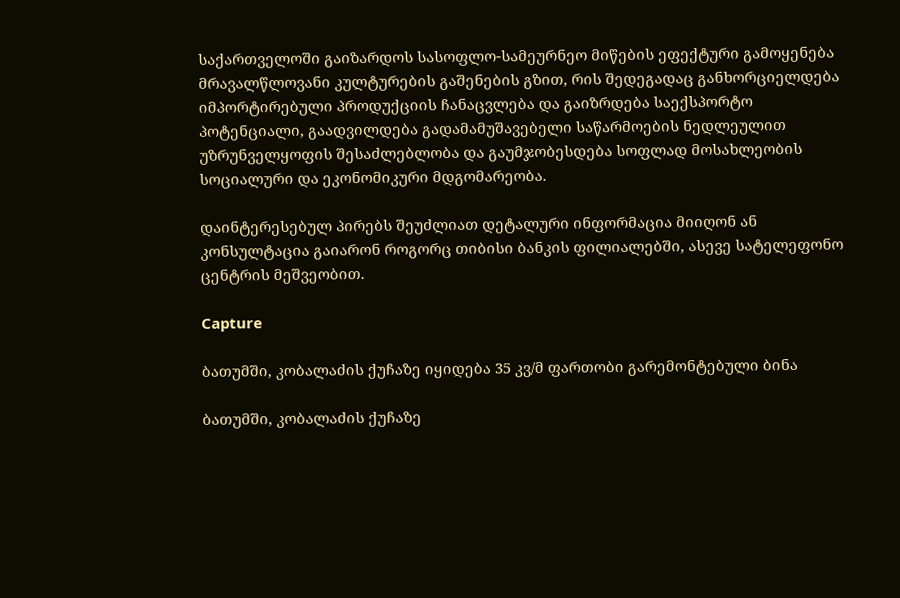საქართველოში გაიზარდოს სასოფლო-სამეურნეო მიწების ეფექტური გამოყენება  მრავალწლოვანი კულტურების გაშენების გზით, რის შედეგადაც განხორციელდება იმპორტირებული პროდუქციის ჩანაცვლება და გაიზრდება საექსპორტო პოტენციალი, გაადვილდება გადამამუშავებელი საწარმოების ნედლეულით უზრუნველყოფის შესაძლებლობა და გაუმჯობესდება სოფლად მოსახლეობის სოციალური და ეკონომიკური მდგომარეობა.

დაინტერესებულ პირებს შეუძლიათ დეტალური ინფორმაცია მიიღონ ან კონსულტაცია გაიარონ როგორც თიბისი ბანკის ფილიალებში, ასევე სატელეფონო ცენტრის მეშვეობით.

Capture

ბათუმში, კობალაძის ქუჩაზე იყიდება 35 კვ/მ ფართობი გარემონტებული ბინა

ბათუმში, კობალაძის ქუჩაზე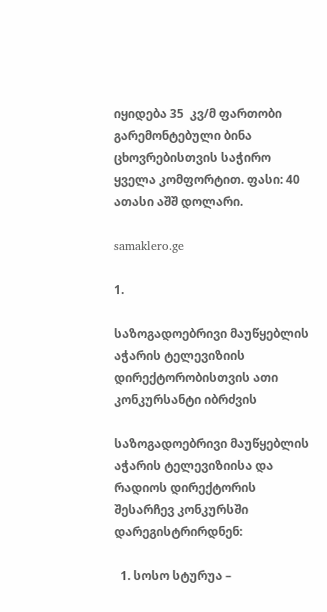იყიდება 35  კვ/მ ფართობი გარემონტებული ბინა ცხოვრებისთვის საჭირო ყველა კომფორტით. ფასი: 40 ათასი აშშ დოლარი.

samaklero.ge

1.

საზოგადოებრივი მაუწყებლის აჭარის ტელევიზიის დირექტორობისთვის ათი კონკურსანტი იბრძვის

საზოგადოებრივი მაუწყებლის აჭარის ტელევიზიისა და რადიოს დირექტორის შესარჩევ კონკურსში დარეგისტრირდნენ:

  1. სოსო სტურუა –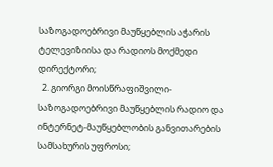საზოგადოებრივი მაუწყებლის აჭარის ტელევიზიისა და რადიოს მოქმედი დირექტორი;
  2. გიორგი მოისწრაფიშვილი- საზოგადოებრივი მაუწყებლის რადიო და ინტერნეტ-მაუწყებლობის განვითარების სამსახურის უფროსი;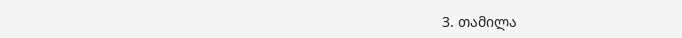3. თამილა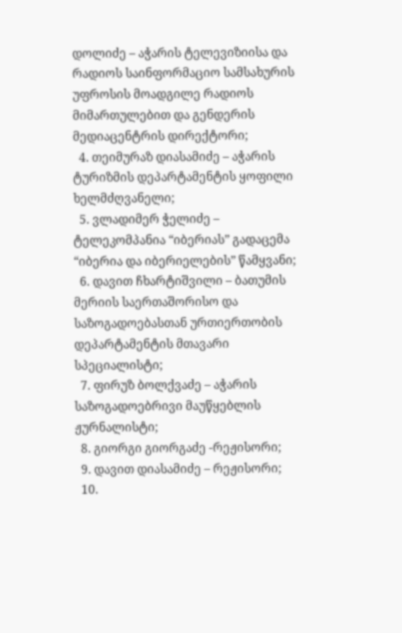დოლიძე – აჭარის ტელევიზიისა და რადიოს საინფორმაციო სამსახურის უფროსის მოადგილე რადიოს მიმართულებით და გენდერის მედიაცენტრის დირექტორი;
  4. თეიმურაზ დიასამიძე – აჭარის ტურიზმის დეპარტამენტის ყოფილი ხელმძღვანელი;
  5. ვლადიმერ ჭელიძე – ტელეკომპანია “იბერიას” გადაცემა “იბერია და იბერიელების” წამყვანი;
  6. დავით ჩხარტიშვილი – ბათუმის მერიის საერთაშორისო და საზოგადოებასთან ურთიერთობის დეპარტამენტის მთავარი სპეციალისტი;
  7. ფირუზ ბოლქვაძე – აჭარის საზოგადოებრივი მაუწყებლის ჟურნალისტი;
  8. გიორგი გიორგაძე -რეჟისორი;
  9. დავით დიასამიძე – რეჟისორი;
  10.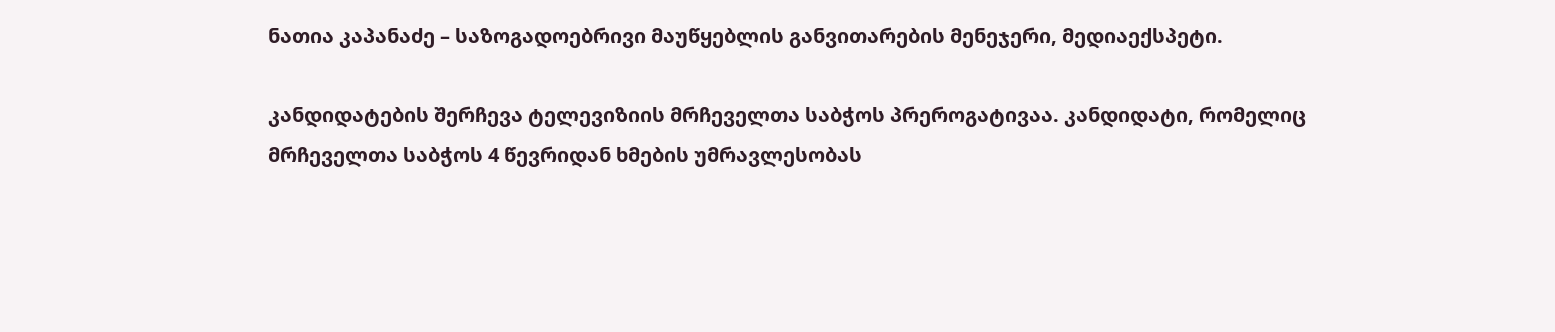ნათია კაპანაძე – საზოგადოებრივი მაუწყებლის განვითარების მენეჯერი, მედიაექსპეტი.

კანდიდატების შერჩევა ტელევიზიის მრჩეველთა საბჭოს პრეროგატივაა. კანდიდატი, რომელიც მრჩეველთა საბჭოს 4 წევრიდან ხმების უმრავლესობას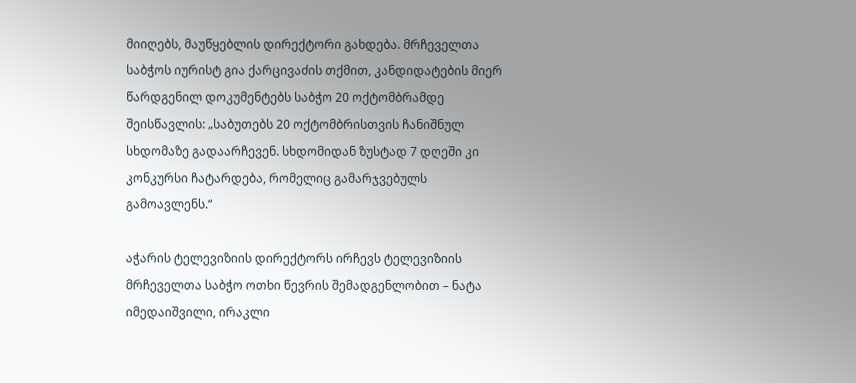მიიღებს, მაუწყებლის დირექტორი გახდება. მრჩეველთა საბჭოს იურისტ გია ქარცივაძის თქმით, კანდიდატების მიერ წარდგენილ დოკუმენტებს საბჭო 20 ოქტომბრამდე შეისწავლის: „საბუთებს 20 ოქტომბრისთვის ჩანიშნულ სხდომაზე გადაარჩევენ. სხდომიდან ზუსტად 7 დღეში კი კონკურსი ჩატარდება, რომელიც გამარჯვებულს გამოავლენს.“

აჭარის ტელევიზიის დირექტორს ირჩევს ტელევიზიის მრჩეველთა საბჭო ოთხი წევრის შემადგენლობით – ნატა იმედაიშვილი, ირაკლი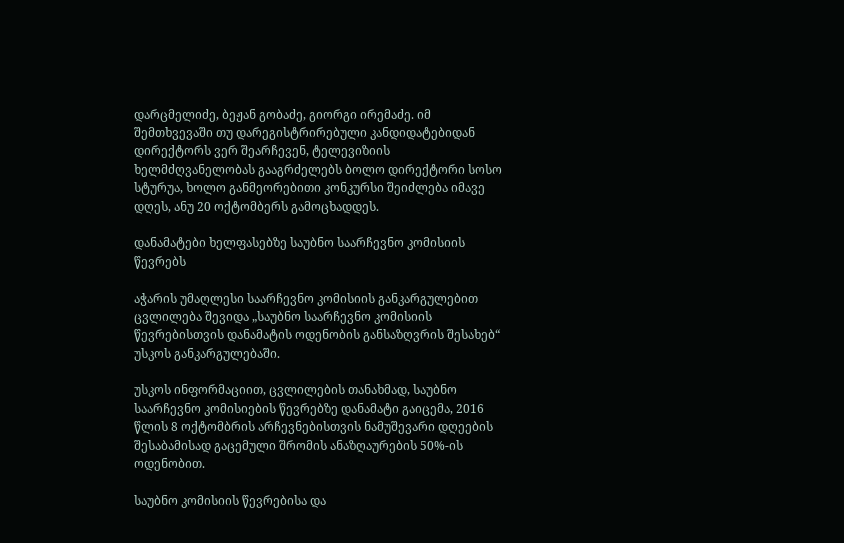დარცმელიძე, ბეჟან გობაძე, გიორგი ირემაძე. იმ შემთხვევაში თუ დარეგისტრირებული კანდიდატებიდან დირექტორს ვერ შეარჩევენ, ტელევიზიის ხელმძღვანელობას გააგრძელებს ბოლო დირექტორი სოსო სტურუა, ხოლო განმეორებითი კონკურსი შეიძლება იმავე დღეს, ანუ 20 ოქტომბერს გამოცხადდეს.

დანამატები ხელფასებზე საუბნო საარჩევნო კომისიის წევრებს

აჭარის უმაღლესი საარჩევნო კომისიის განკარგულებით ცვლილება შევიდა „საუბნო საარჩევნო კომისიის წევრებისთვის დანამატის ოდენობის განსაზღვრის შესახებ“ უსკოს განკარგულებაში.

უსკოს ინფორმაციით, ცვლილების თანახმად, საუბნო საარჩევნო კომისიების წევრებზე დანამატი გაიცემა, 2016 წლის 8 ოქტომბრის არჩევნებისთვის ნამუშევარი დღეების შესაბამისად გაცემული შრომის ანაზღაურების 50%-ის ოდენობით.

საუბნო კომისიის წევრებისა და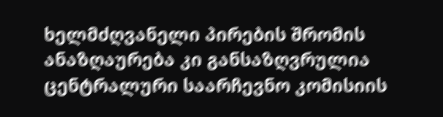ხელმძღვანელი პირების შრომის ანაზღაურება კი განსაზღვრულია ცენტრალური საარჩევნო კომისიის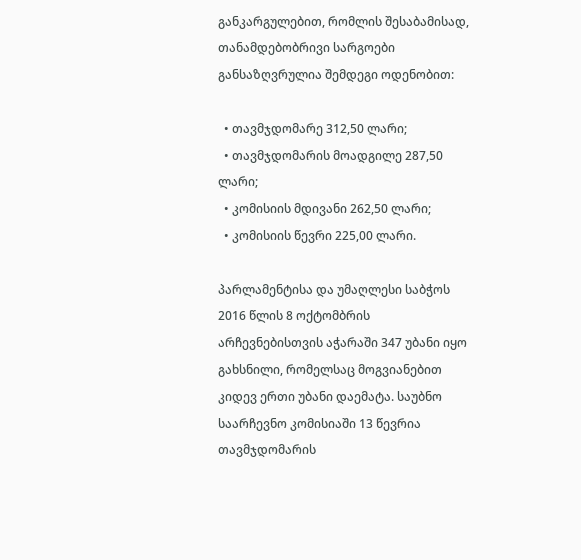განკარგულებით, რომლის შესაბამისად, თანამდებობრივი სარგოები განსაზღვრულია შემდეგი ოდენობით:

  • თავმჯდომარე 312,50 ლარი;
  • თავმჯდომარის მოადგილე 287,50 ლარი;
  • კომისიის მდივანი 262,50 ლარი;
  • კომისიის წევრი 225,00 ლარი.

პარლამენტისა და უმაღლესი საბჭოს 2016 წლის 8 ოქტომბრის არჩევნებისთვის აჭარაში 347 უბანი იყო გახსნილი, რომელსაც მოგვიანებით კიდევ ერთი უბანი დაემატა. საუბნო საარჩევნო კომისიაში 13 წევრია თავმჯდომარის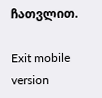ჩათვლით.

Exit mobile version